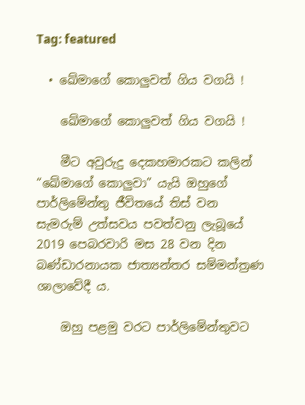Tag: featured

  • ඛේමාගේ කොලුවත් ගිය වගයි !

    ඛේමාගේ කොලුවත් ගිය වගයි !

    මීට අවුරුදු දෙකහමාරකට කලින් “ඛේමාගේ කොලුවා” යැයි ඔහුගේ පාර්ලිමේන්තු ජීවිතයේ තිස් වන සැමරුම් උත්සවය පවත්වනු ලැබූයේ 2019 පෙබරවාරි මස 28 වන දින බණ්ඩාරනායක ජාත්‍යන්තර සම්මන්ත්‍රණ ශාලාවේදී ය.

    ඔහු පළමු වරට පාර්ලිමේන්තුවට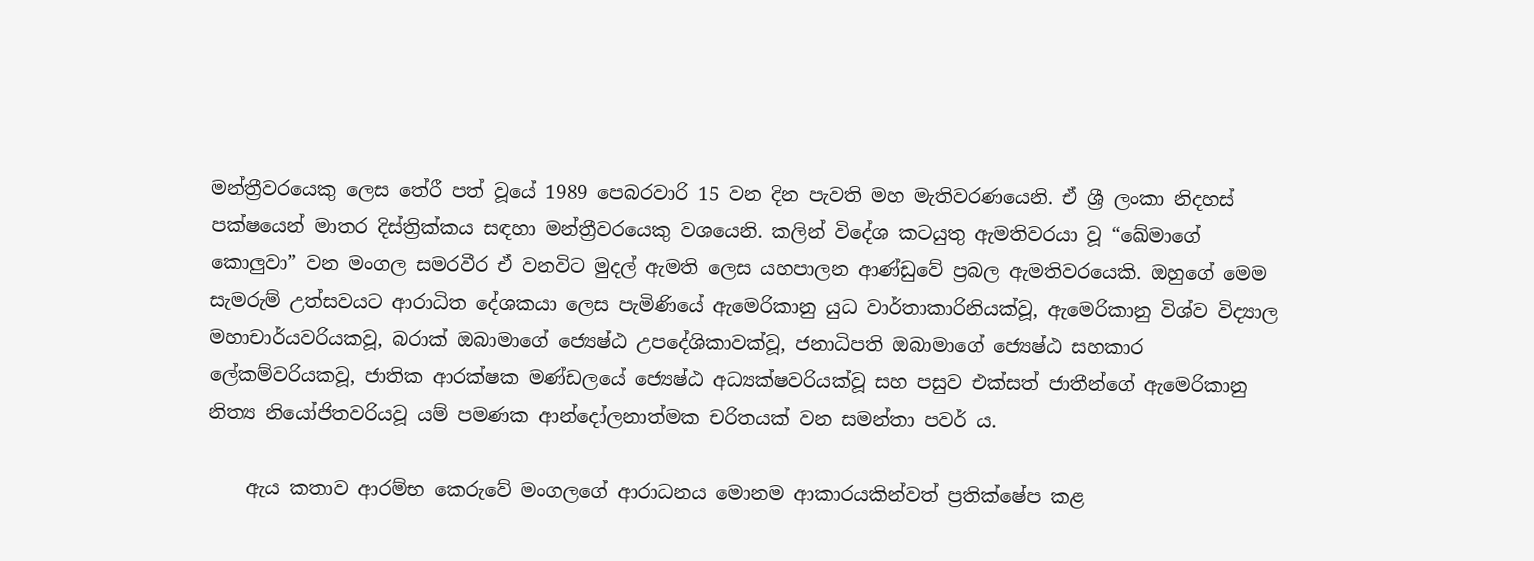මන්ත්‍රීවරයෙකු ලෙස තේරී පත් වූයේ 1989 පෙබරවාරි 15 වන දින පැවති මහ මැතිවරණයෙනි. ඒ ශ්‍රී ලංකා නිදහස් පක්ෂයෙන් මාතර දිස්ත්‍රික්කය සඳහා මන්ත්‍රීවරයෙකු වශයෙනි. කලින් විදේශ කටයුතු ඇමතිවරයා වූ “ඛේමාගේ කොලුවා” වන මංගල සමරවීර ඒ වනවිට මුදල් ඇමති ලෙස යහපාලන ආණ්ඩුවේ ප්‍රබල ඇමතිවරයෙකි. ඔහුගේ මෙම සැමරුම් උත්සවයට ආරාධිත දේශකයා ලෙස පැමිණියේ ඇමෙරිකානු යුධ වාර්තාකාරිනියක්වූ, ඇමෙරිකානු විශ්ව විද්‍යාල මහාචාර්යවරියකවූ, බරාක් ඔබාමාගේ ජ්‍යෙෂ්ඨ උපදේශිකාවක්වූ, ජනාධිපති ඔබාමාගේ ජ්‍යෙෂ්ඨ සහකාර ලේකම්වරියකවූ, ජාතික ආරක්ෂක මණ්ඩලයේ ජ්‍යෙෂ්ඨ අධ්‍යක්ෂවරියක්වූ සහ පසුව එක්සත් ජාතීන්ගේ ඇමෙරිකානු නිත්‍ය නියෝජිතවරියවූ යම් පමණක ආන්දෝලනාත්මක චරිතයක් වන සමන්තා පවර් ය.

    ඇය කතාව ආරම්භ කෙරුවේ මංගලගේ ආරාධනය මොනම ආකාරයකින්වත් ප්‍රතික්ෂේප කළ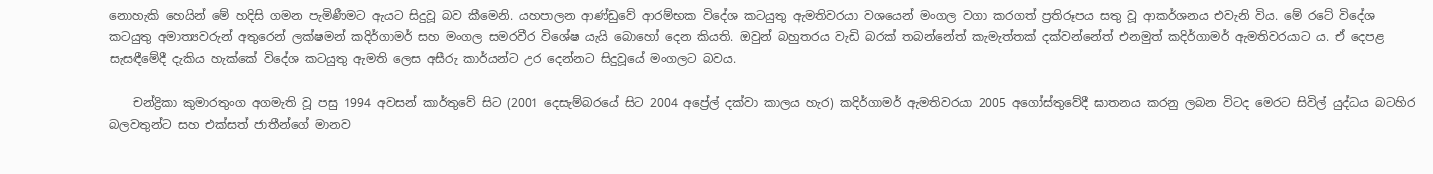නොහැකි හෙයින් මේ හදිසි ගමන පැමිණීමට ඇයට සිදුවූ බව කීමෙනි. යහපාලන ආණ්ඩුවේ ආරම්භක විදේශ කටයුතු ඇමතිවරයා වශයෙන් මංගල වගා කරගත් ප්‍රතිරූපය සතු වූ ආකර්ශනය එවැනි විය. මේ රටේ විදේශ කටයුතු අමාත්‍යවරුන් අතුරෙන් ලක්ෂමන් කදිර්ගාමර් සහ මංගල සමරවීර විශේෂ යැයි බොහෝ දෙන කියති. ඔවුන් බහුතරය වැඩි බරක් තබන්නේත් කැමැත්තක් දක්වන්නේත් එනමුත් කදිර්ගාමර් ඇමතිවරයාට ය. ඒ දෙපළ සැසඳීමේදී දැකිය හැක්කේ විදේශ කටයුතු ඇමති ලෙස අසීරු කාර්යන්ට උර දෙන්නට සිදුවූයේ මංගලට බවය.

    චන්ද්‍රිකා කුමාරතුංග අගමැති වූ පසු 1994 අවසන් කාර්තුවේ සිට (2001 දෙසැම්බරයේ සිට 2004 අප්‍රේල් දක්වා කාලය හැර) කදිර්ගාමර් ඇමතිවරයා 2005 අගෝස්තුවේදී ඝාතනය කරනු ලබන විටද මෙරට සිවිල් යුද්ධය බටහිර බලවතුන්ට සහ එක්සත් ජාතීන්ගේ මානව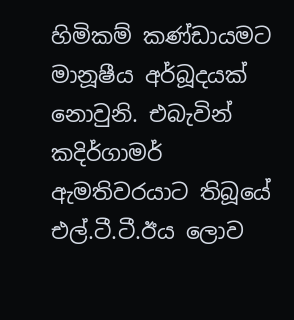හිමිකම් කණ්ඩායමට මානූෂීය අර්බූදයක් නොවුනි. එබැවින් කදිර්ගාමර් ඇමතිවරයාට තිබූයේ එල්.ටී.ටී.ඊය ලොව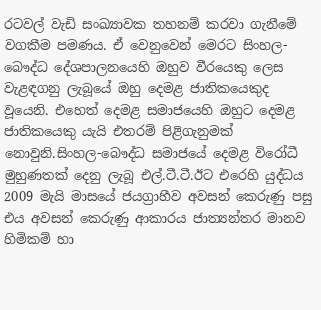රටවල් වැඩි සංඛ්‍යාවක තහනම් කරවා ගැනීමේ වගකීම පමණය. ඒ වෙනුවෙන් මෙරට සිංහල-බෞද්ධ දේශපාලනයෙහි ඔහුව වීරයෙකු ලෙස වැළඳගනු ලැබූයේ ඔහු දෙමළ ජාතිකයෙකුද වූයෙනි. එහෙත් දෙමළ සමාජයෙහි ඔහුට දෙමළ ජාතිකයෙකු යැයි එතරම් පිළිගැනුමක් නොවුනි.සිංහල-බෞද්ධ සමාජයේ දෙමළ විරෝධී මුහුණතක් දෙනු ලැබූ එල්.ටී.ටී.ඊට එරෙහි යුද්ධය 2009 මැයි මාසයේ ජයග්‍රාහීව අවසන් කෙරුණු පසු එය අවසන් කෙරුණු ආකාරය ජාත්‍යන්තර මානව හිමිකම් හා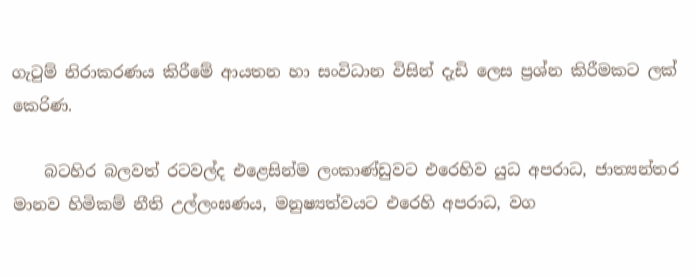ගැටුම් නිරාකරණය කිරීමේ ආයතන හා සංවිධාන විසින් දැඩි ලෙස ප්‍රශ්න කිරීමකට ලක් කෙරිණ.

    බටහිර බලවත් රටවල්ද එළෙසින්ම ලංකාණ්ඩුවට එරෙහිව යුධ අපරාධ, ජාත්‍යන්තර මානව හිමිකම් නීති උල්ලංඝණය, මනුෂ්‍යත්වයට එරෙහි අපරාධ, වග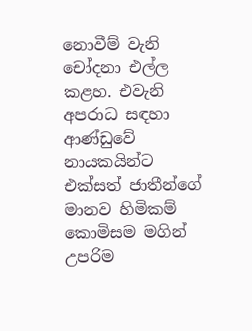නොවීම් වැනි චෝදනා එල්ල කළහ. එවැනි අපරාධ සඳහා ආණ්ඩුවේ නායකයින්ට එක්සත් ජාතීන්ගේ මානව හිමිකම් කොමිසම මගින් උපරිම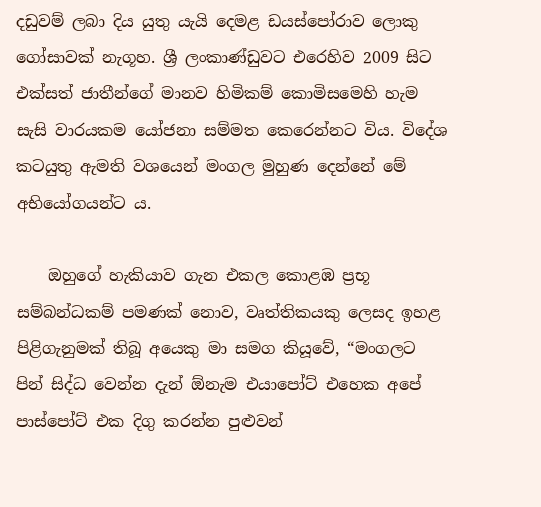දඩුවම් ලබා දිය යුතු යැයි දෙමළ ඩයස්පෝරාව ලොකු ගෝසාවක් නැගූහ. ශ්‍රී ලංකාණ්ඩුවට එරෙහිව 2009 සිට එක්සත් ජාතීන්ගේ මානව හිමිකම් කොමිසමෙහි හැම සැසි වාරයකම යෝජනා සම්මත කෙරෙන්නට විය. විදේශ කටයුතු ඇමති වශයෙන් මංගල මුහුණ දෙන්නේ මේ අභියෝගයන්ට ය.

    ඔහුගේ හැකියාව ගැන එකල කොළඹ ප්‍රභූ සම්බන්ධකම් පමණක් නොව, වෘත්තිකයකු ලෙසද ඉහළ පිළිගැනුමක් තිබූ අයෙකු මා සමග කියූවේ, “මංගලට පින් සිද්ධ වෙන්න දැන් ඕනැම එයාපෝට් එහෙක අපේ පාස්පෝට් එක දිගු කරන්න පුළුවන්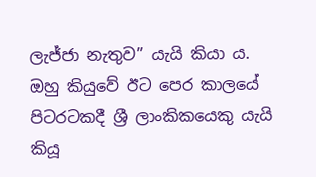ලැජ්ජා නැතුව” යැයි කියා ය. ඔහු කියුවේ ඊට පෙර කාලයේ පිටරටකදී ශ්‍රී ලාංකිකයෙකු යැයි කියූ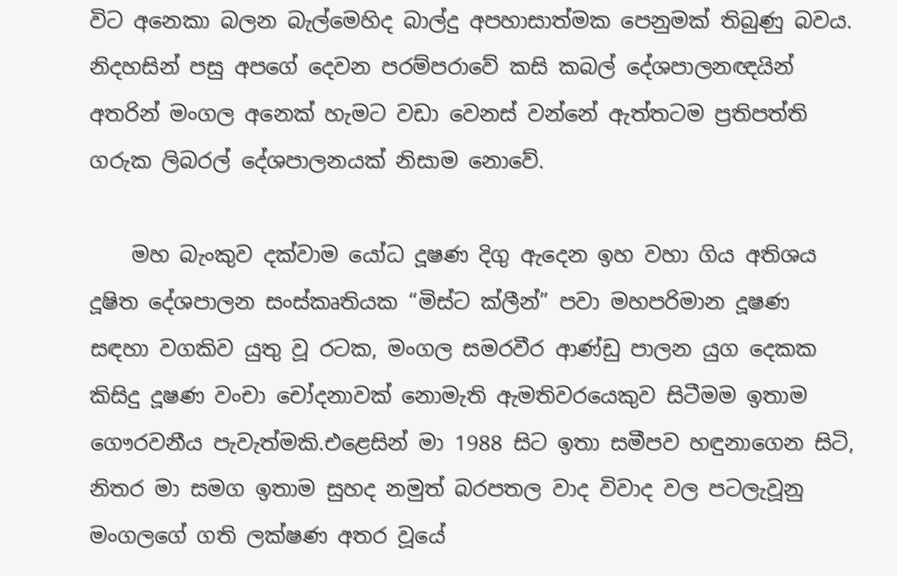විට අනෙකා බලන බැල්මෙහිද බාල්දු අපහාසාත්මක පෙනුමක් තිබුණු බවය. නිදහසින් පසු අපගේ දෙවන පරම්පරාවේ කසි කබල් දේශපාලනඥයින් අතරින් මංගල අනෙක් හැමට වඩා වෙනස් වන්නේ ඇත්තටම ප්‍රතිපත්ති ගරුක ලිබරල් දේශපාලනයක් නිසාම නොවේ.

    මහ බැංකුව දක්වාම යෝධ දූෂණ දිගු ඇදෙන ඉහ වහා ගිය අතිශය දූෂිත දේශපාලන සංස්කෘතියක “මිස්ට ක්ලීන්” පවා මහපරිමාන දූෂණ සඳහා වගකිව යුතු වූ රටක, මංගල සමරවීර ආණ්ඩු පාලන යුග දෙකක කිසිදු දූෂණ වංචා චෝදනාවක් නොමැති ඇමතිවරයෙකුව සිටීමම ඉතාම ගෞරවනීය පැවැත්මකි.එළෙසින් මා 1988 සිට ඉතා සමීපව හඳුනාගෙන සිටි, නිතර මා සමග ඉතාම සුහද නමුත් බරපතල වාද විවාද වල පටලැවූනු මංගලගේ ගති ලක්ෂණ අතර වූයේ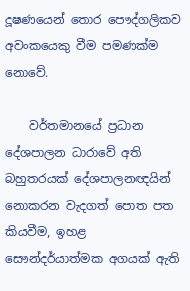දූෂණයෙන් තොර පෞද්ගලිකව අවංකයෙකු වීම පමණක්ම නොවේ.

    වර්තමානයේ ප්‍රධාන දේශපාලන ධාරාවේ අති බහුතරයක් දේශපාලනඥයින් නොකරන වැදගත් පොත පත කියවීම, ඉහළ සෞන්දර්යාත්මක අගයක් ඇති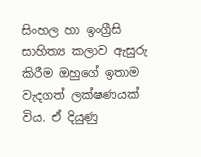සිංහල හා ඉංග්‍රීසි සාහිත්‍ය කලාව ඇසුරු කිරීම ඔහුගේ ඉතාම වැදගත් ලක්ෂණයක් විය. ඒ දියුණු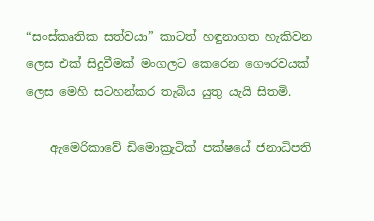“සංස්කෘතික සත්වයා” කාටත් හඳුනාගත හැකිවන ලෙස එක් සිදුවීමක් මංගලට කෙරෙන ගෞරවයක් ලෙස මෙහි සටහන්කර තැබිය යුතු යැයි සිතමි.

    ඇමෙරිකාවේ ඩිමොක්‍රැටික් පක්ෂයේ ජනාධිපති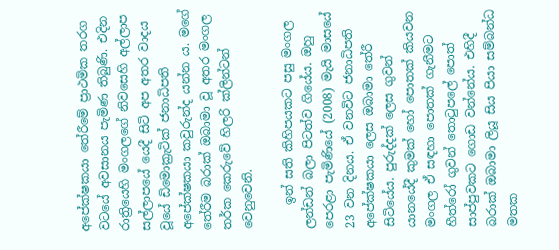අපේක්ෂකයා තේරීමේ ප්‍රාථමික තරග වටයේ අවසානය පැමිණ තිබුණි. එදින රාත්‍රියෙහි මංගලගේ නිවසෙහි අල්ලාප සල්ලාපයේ යෙදී සිටි අප අතර වාදය වූයේ ඩිමොක්‍රැටික් ජනාධිපති අපේක්ෂකයා කවුරුන්ද යන්න ය. මගේ තේරීම බරාක් ඔබාමා වූ අතර මංගල තර්ක කෙරුවේ හිලරි ක්ලින්ටන් වෙනුවෙනි.

    ඉන් සති කිහිපයකට පසු මංගල ලන්ඩන් බලා පිටත්ව ගියේය. ඔහු පෙරළා පැමිණියේ (2008) මැයි මාසයේ 23 වන දිනය. ඒ වනවිට ජනාධිපති අපේක්ෂකයා ලෙස ඔබාමා තේරී සිටියේය. පුරුද්දක් ලෙස ගුවන් යානයේදී කුමක් හෝ පොතක් කියවන මංගල ඒ සඳහා පොතක් ගැනීමට හීත්රෝ ගුවන් තොටුපලේ පොත් සාප්පුවකට ගොඩ වන්නේය. එහිදී බරාක් ඔබාමා ලියූ සිය පියා සම්බන්ධ මතක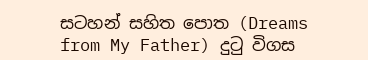සටහන් සහිත පොත (Dreams from My Father) දුටු විගස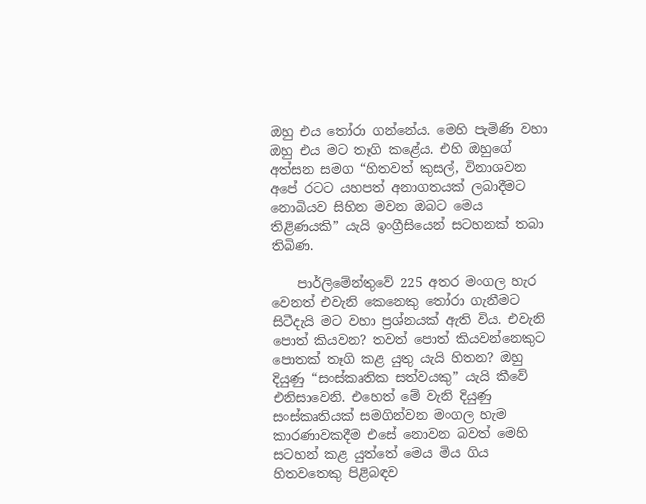ඔහු එය තෝරා ගන්නේය. මෙහි පැමිණි වහා ඔහු එය මට තෑගි කළේය. එහි ඔහුගේ අත්සන සමග “හිතවත් කුසල්, විනාශවන අපේ රටට යහපත් අනාගතයක් ලබාදීමට නොබියව සිහින මවන ඔබට මෙය තිළිණයකි” යැයි ඉංග්‍රීසියෙන් සටහනක් තබා තිබිණ.

    පාර්ලිමේන්තුවේ 225 අතර මංගල හැර වෙනත් එවැනි කෙනෙකු තෝරා ගැනීමට සිටීදැයි මට වහා ප්‍රශ්නයක් ඇති විය. එවැනි පොත් කියවන? තවත් පොත් කියවන්නෙකුට පොතක් තෑගි කළ යුතු යැයි හිතන? ඔහු දියුණු “සංස්කෘතික සත්වයකු” යැයි කීවේ එනිසාවෙනි. එහෙත් මේ වැනි දියුණු සංස්කෘතියක් සමගින්වන මංගල හැම කාරණාවකදීම එසේ නොවන බවත් මෙහි සටහන් කළ යුත්තේ මෙය මිය ගිය හිතවතෙකු පිළිබඳව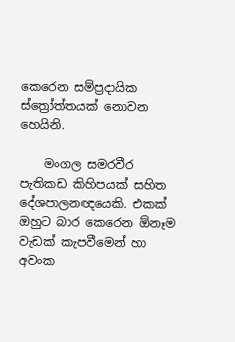කෙරෙන සම්ප්‍රදායික ස්ත්‍රෝත්තයක් නොවන හෙයිනි.

    මංගල සමරවීර පැතිකඩ කිහිපයක් සහිත දේශපාලනඥයෙකි. එකක් ඔහුට බාර කෙරෙන ඕනෑම වැඩක් කැපවීමෙන් හා අවංක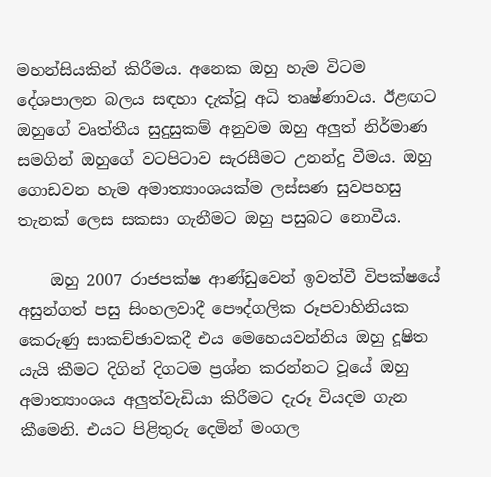මහන්සියකින් කිරීමය. අනෙක ඔහු හැම විටම දේශපාලන බලය සඳහා දැක්වූ අධි තෘෂ්ණාවය. ඊළඟට ඔහුගේ වෘත්තීය සුදුසුකම් අනුවම ඔහු අලුත් නිර්මාණ සමගින් ඔහුගේ වටපිටාව සැරසීමට උනන්දු වීමය. ඔහු ගොඩවන හැම අමාත්‍යාංශයක්ම ලස්සණ සුවපහසු තැනක් ලෙස සකසා ගැනීමට ඔහු පසුබට නොවීය.

    ඔහු 2007 රාජපක්ෂ ආණ්ඩුවෙන් ඉවත්වී විපක්ෂයේ අසුන්ගත් පසු සිංහලවාදී පෞද්ගලික රූපවාහිනියක කෙරුණු සාකච්ඡාවකදී එය මෙහෙයවන්නිය ඔහු දූෂිත යැයි කීමට දිගින් දිගටම ප්‍රශ්න කරන්නට වූයේ ඔහු අමාත්‍යාංශය අලුත්වැඩියා කිරීමට දැරූ වියදම ගැන කීමෙනි. එයට පිළිතුරු දෙමින් මංගල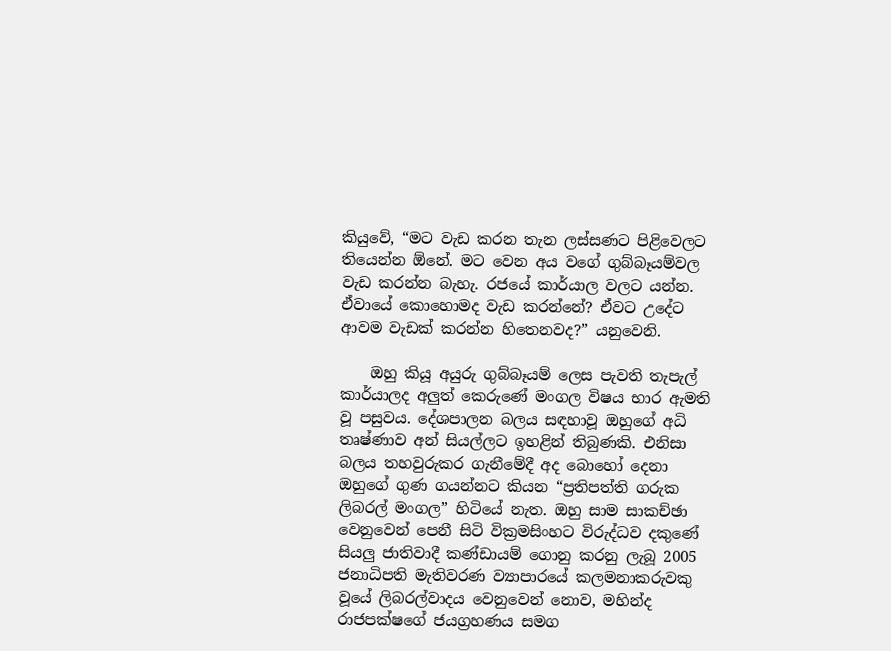කියුවේ, “මට වැඩ කරන තැන ලස්සණට පිළිවෙලට තියෙන්න ඕනේ. මට වෙන අය වගේ ගුබ්බෑයම්වල වැඩ කරන්න බැහැ. රජයේ කාර්යාල වලට යන්න. ඒවායේ කොහොමද වැඩ කරන්නේ? ඒවට උදේට ආවම වැඩක් කරන්න හිතෙනවද?” යනුවෙනි.

    ඔහු කියූ අයුරු ගුබ්බෑයම් ලෙස පැවති තැපැල් කාර්යාලද අලුත් කෙරුණේ මංගල විෂය භාර ඇමති වූ පසුවය. දේශපාලන බලය සඳහාවූ ඔහුගේ අධි තෘෂ්ණාව අන් සියල්ලට ඉහළින් තිබුණකි. එනිසා බලය තහවුරුකර ගැනීමේදී අද බොහෝ දෙනා ඔහුගේ ගුණ ගයන්නට කියන “ප්‍රතිපත්ති ගරුක ලිබරල් මංගල” හිටියේ නැත. ඔහු සාම සාකච්ඡා වෙනුවෙන් පෙනී සිටි වික්‍රමසිංහට විරුද්ධව දකුණේ සියලු ජාතිවාදී කණ්ඩායම් ගොනු කරනු ලැබූ 2005 ජනාධිපති මැතිවරණ ව්‍යාපාරයේ කලමනාකරුවකු වූයේ ලිබරල්වාදය වෙනුවෙන් නොව, මහින්ද රාජපක්ෂගේ ජයග්‍රහණය සමග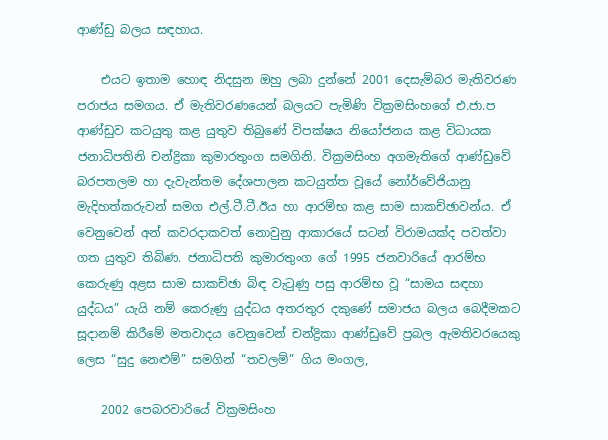ආණ්ඩු බලය සඳහාය.

    එයට ඉතාම හොඳ නිදසුන ඔහු ලබා දුන්නේ 2001 දෙසැම්බර මැතිවරණ පරාජය සමගය. ඒ මැතිවරණයෙන් බලයට පැමිණි වික්‍රමසිංහගේ එ.ජා.ප ආණ්ඩුව කටයුතු කළ යුතුව තිබුණේ විපක්ෂය නියෝජනය කළ විධායක ජනාධිපතිනි චන්ද්‍රිකා කුමාරතුංග සමගිනි. වික්‍රමසිංහ අගමැතිගේ ආණ්ඩුවේ බරපතලම හා දැවැන්තම දේශපාලන කටයුත්ත වූයේ නෝර්වේජියානු මැදිහත්කරුවන් සමග එල්.ටී.ටී.ඊය හා ආරම්භ කළ සාම සාකච්ඡාවන්ය. ඒ වෙනුවෙන් අන් කවරදාකවත් නොවුනු ආකාරයේ සටන් විරාමයක්ද පවත්වා ගත යුතුව තිබිණ. ජනාධිපති කුමාරතුංග ගේ 1995 ජනවාරියේ ආරම්භ කෙරුණු අළස සාම සාකච්ඡා බිඳ වැටුණු පසු ආරම්භ වූ “සාමය සඳහා යුද්ධය” යැයි නම් කෙරුණු යුද්ධය අතරතුර දකුණේ සමාජය බලය බෙදීමකට සූදානම් කිරීමේ මතවාදය වෙනුවෙන් චන්ද්‍රිකා ආණ්ඩුවේ ප්‍රබල ඇමතිවරයෙකු ලෙස “සුදු නෙළුම්” සමගින් “තවලම්” ගිය මංගල,

    2002 පෙබරවාරියේ වික්‍රමසිංහ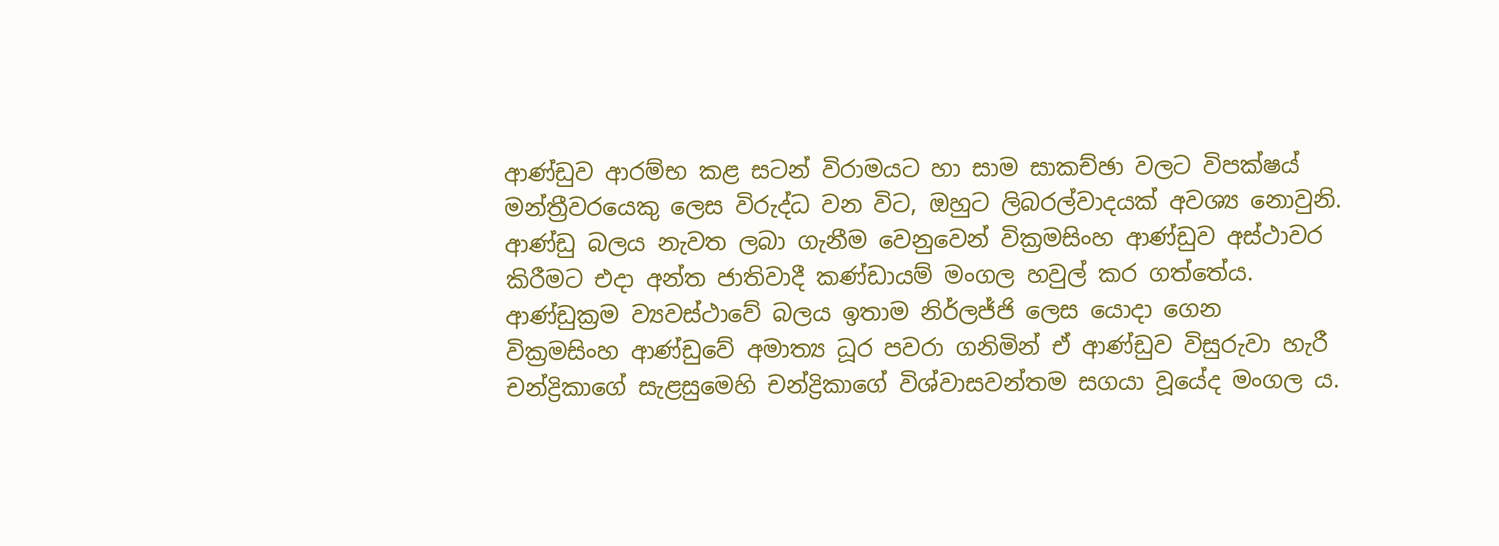ආණ්ඩුව ආරම්භ කළ සටන් විරාමයට හා සාම සාකච්ඡා වලට විපක්ෂය් මන්ත්‍රීවරයෙකු ලෙස විරුද්ධ වන විට, ඔහුට ලිබරල්වාදයක් අවශ්‍ය නොවුනි. ආණ්ඩු බලය නැවත ලබා ගැනීම වෙනුවෙන් වික්‍රමසිංහ ආණ්ඩුව අස්ථාවර කිරීමට එදා අන්ත ජාතිවාදී කණ්ඩායම් මංගල හවුල් කර ගත්තේය. ආණ්ඩුක්‍රම ව්‍යවස්ථාවේ බලය ඉතාම නිර්ලජ්ජි ලෙස යොදා ගෙන වික්‍රමසිංහ ආණ්ඩුවේ අමාත්‍ය ධූර පවරා ගනිමින් ඒ ආණ්ඩුව විසුරුවා හැරී චන්ද්‍රිකාගේ සැළසුමෙහි චන්ද්‍රිකාගේ විශ්වාසවන්තම සගයා වූයේද මංගල ය.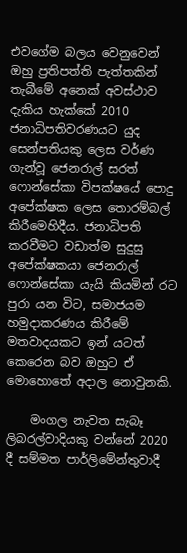එවගේම බලය වෙනුවෙන් ඔහු ප්‍රතිපත්ති පැත්තකින් තැබීමේ අනෙක් අවස්ථාව දැකිය හැක්කේ 2010 ජනාධිපතිවරණයට යුද සෙන්පතියකු ලෙස වර්ණ ගැන්වූ ජෙනරාල් සරත් ෆොන්සේකා විපක්ෂයේ පොදු අපේක්ෂක ලෙස තොරම්බල් කිරීමෙහිදීය. ජනාධිපති කරවීමට වඩාත්ම සුදුසු අපේක්ෂකයා ජෙනරාල් ෆොන්සේකා යැයි කියමින් රට පුරා යන විට, සමාජයම හමුදාකරණය කිරීමේ මතවාදයකට ඉන් යටත් කෙරෙන බව ඔහුට ඒ මොහොතේ අදාල නොවුනකි.

    මංගල නැවත සැබෑ ලිබරල්වාදියකු වන්නේ 2020 දී සම්මත පාර්ලිමේන්තුවාදී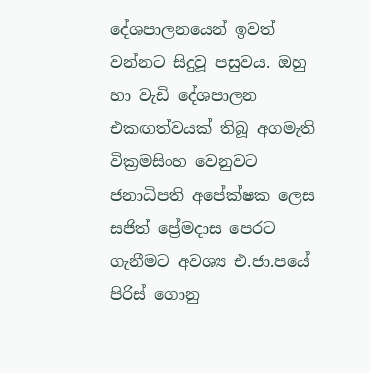දේශපාලනයෙන් ඉවත් වන්නට සිදුවූ පසුවය. ඔහු හා වැඩි දේශපාලන එකඟත්වයක් තිබූ අගමැති වික්‍රමසිංහ වෙනුවට ජනාධිපති අපේක්ෂක ලෙස සජිත් ප්‍රේමදාස පෙරට ගැනීමට අවශ්‍ය එ.ජා.පයේ පිරිස් ගොනු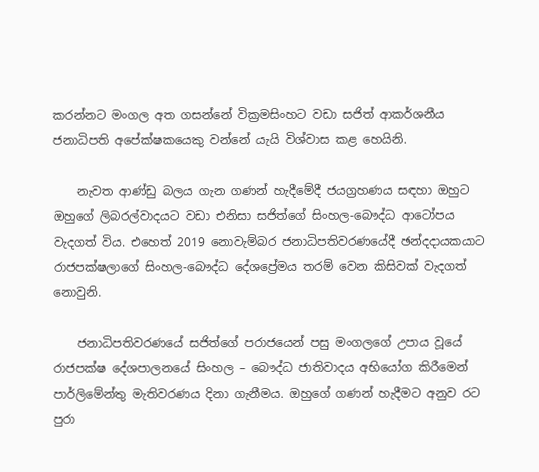කරන්නට මංගල අත ගසන්නේ වික්‍රමසිංහට වඩා සජිත් ආකර්ශනීය ජනාධිපති අපේක්ෂකයෙකු වන්නේ යැයි විශ්වාස කළ හෙයිනි.

    නැවත ආණ්ඩු බලය ගැන ගණන් හැදීමේදී ජයග්‍රහණය සඳහා ඔහුට ඔහුගේ ලිබරල්වාදයට වඩා එනිසා සජිත්ගේ සිංහල-බෞද්ධ ආටෝපය වැදගත් විය. එහෙත් 2019 නොවැම්බර ජනාධිපතිවරණයේදී ඡන්දදායකයාට රාජපක්ෂලාගේ සිංහල-බෞද්ධ දේශප්‍රේමය තරම් වෙන කිසිවක් වැදගත් නොවුනි.

    ජනාධිපතිවරණයේ සජිත්ගේ පරාජයෙන් පසු මංගලගේ උපාය වූයේ රාජපක්ෂ දේශපාලනයේ සිංහල – බෞද්ධ ජාතිවාදය අභියෝග කිරීමෙන් පාර්ලිමේන්තු මැතිවරණය දිනා ගැනීමය. ඔහුගේ ගණන් හැදීමට අනුව රට පුරා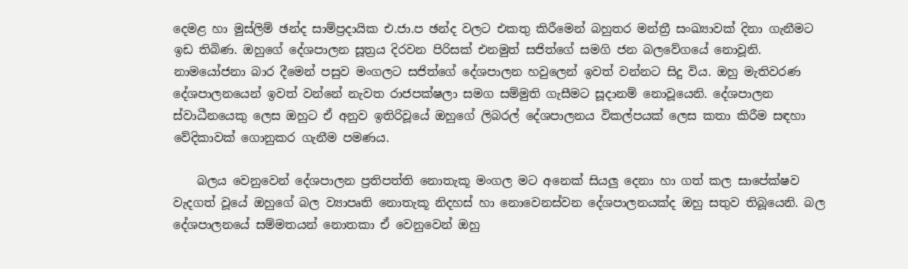දෙමළ හා මුස්ලිම් ඡන්ද සාම්ප්‍රදායික එ.ජා.ප ඡන්ද වලට එකතු කිරීමෙන් බහුතර මන්ත්‍රී සංඛ්‍යාවක් දිනා ගැනීමට ඉඩ තිබිණ. ඔහුගේ දේශපාලන සූත්‍රය දිරවන පිරිසක් එනමුත් සජිත්ගේ සමගි ජන බලවේගයේ නොවූනි. නාමයෝජනා බාර දීමෙන් පසුව මංගලට සජිත්ගේ දේශපාලන හවුලෙන් ඉවත් වන්නට සිදු විය. ඔහු මැතිවරණ දේශපාලනයෙන් ඉවත් වන්නේ නැවත රාජපක්ෂලා සමග සම්මුති ගැසීමට සූදානම් නොවූයෙනි. දේශපාලන ස්වාධීනයෙකු ලෙස ඔහුට ඒ අනුව ඉතිරිවූයේ ඔහුගේ ලිබරල් දේශපාලනය විකල්පයක් ලෙස කතා කිරීම සඳහා වේදිකාවක් ගොනුකර ගැනීම පමණය.

    බලය වෙනුවෙන් දේශපාලන ප්‍රතිපත්ති නොතැකූ මංගල මට අනෙක් සියලු දෙනා හා ගත් කල සාපේක්ෂව වැදගත් වූයේ ඔහුගේ බල ව්‍යාපෘති නොතැකූ නිදහස් හා නොවෙනස්වන දේශපාලනයක්ද ඔහු සතුව තිබූයෙනි. බල දේශපාලනයේ සම්මතයන් නොතකා ඒ වෙනුවෙන් ඔහු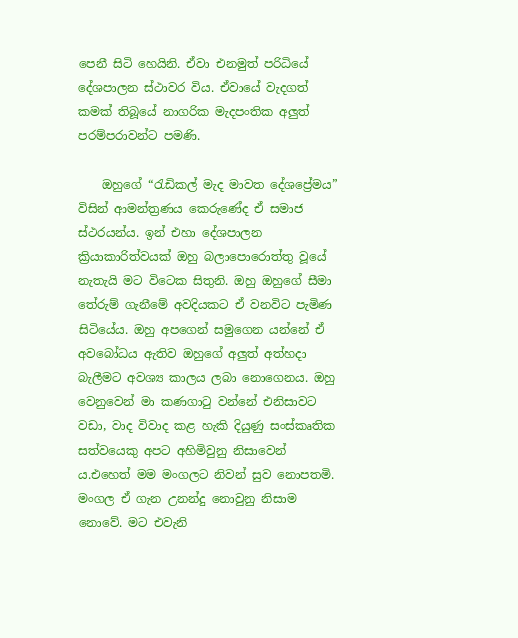පෙනී සිටි හෙයිනි. ඒවා එනමුත් පරිධියේ දේශපාලන ස්ථාවර විය. ඒවායේ වැදගත් කමක් තිබූයේ නාගරික මැදපංතික අලුත් පරම්පරාවන්ට පමණි.

    ඔහුගේ “රැඩිකල් මැද මාවත දේශප්‍රේමය” විසින් ආමන්ත්‍රණය කෙරුණේද ඒ සමාජ ස්ථරයන්ය. ඉන් එහා දේශපාලන ක්‍රියාකාරිත්වයක් ඔහු බලාපොරොත්තු වූයේ නැතැයි මට විටෙක සිතුනි. ඔහු ඔහුගේ සීමා තේරුම් ගැනීමේ අවදියකට ඒ වනවිට පැමිණ සිටියේය. ඔහු අපගෙන් සමුගෙන යන්නේ ඒ අවබෝධය ඇතිව ඔහුගේ අලුත් අත්හදා බැලීමට අවශ්‍ය කාලය ලබා නොගෙනය. ඔහු වෙනුවෙන් මා කණගාටු වන්නේ එනිසාවට වඩා, වාද විවාද කළ හැකි දියුණු සංස්කෘතික සත්වයෙකු අපට අහිමිවුනු නිසාවෙන් ය.එහෙත් මම මංගලට නිවන් සුව නොපතමි. මංගල ඒ ගැන උනන්දු නොවුනු නිසාම නොවේ. මට එවැනි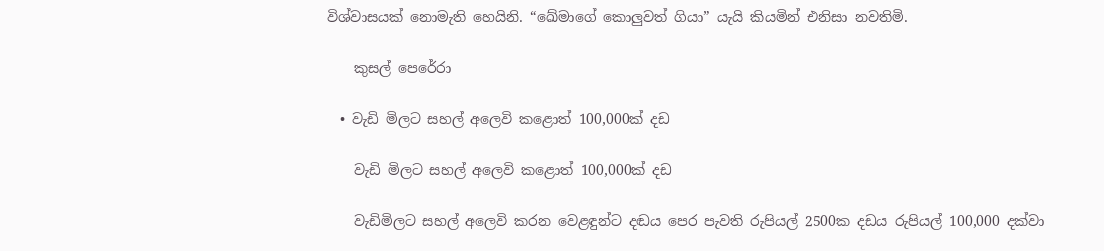විශ්වාසයක් නොමැති හෙයිනි. “ඛේමාගේ කොලුවත් ගියා” යැයි කියමින් එනිසා නවතිමි.

    කුසල් පෙරේරා

  • වැඩි මිලට සහල් අලෙවි කළොත් 100,000ක් දඩ

    වැඩි මිලට සහල් අලෙවි කළොත් 100,000ක් දඩ

    වැඩිමිලට සහල් අලෙවි කරන වෙළඳුන්ට දඬය පෙර පැවති රුපියල් 2500ක දඩය රුපියල් 100,000 දක්වා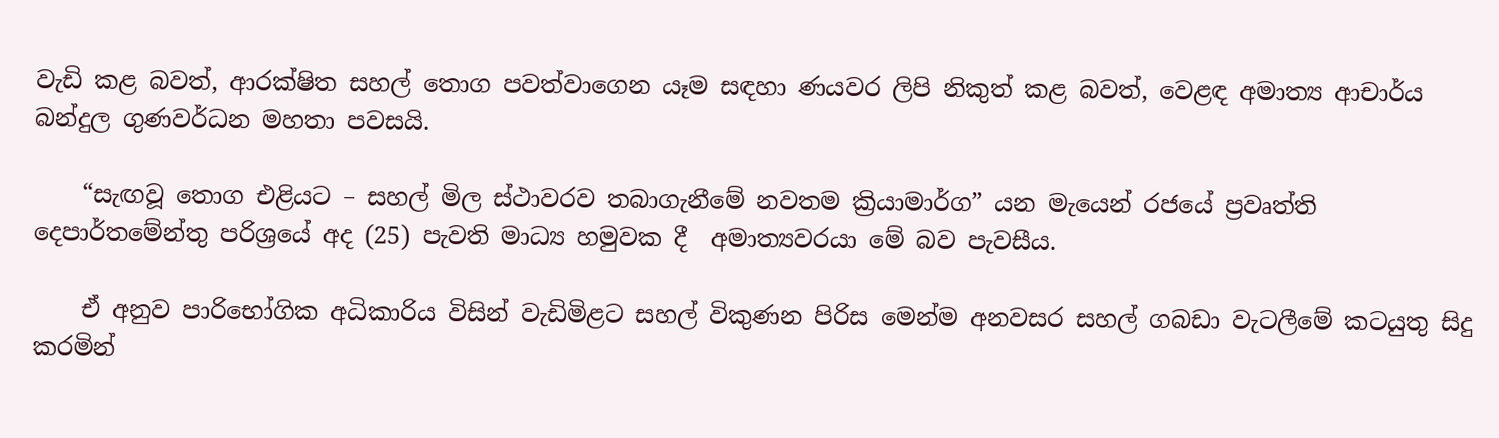වැඩි කළ බවත්, ආරක්ෂිත සහල් තොග පවත්වාගෙන යෑම සඳහා ණයවර ලිපි නිකුත් කළ බවත්, වෙළඳ අමාත්‍ය ආචාර්ය බන්දුල ගුණවර්ධන මහතා පවසයි.

    “සැඟවූ තොග එළියට – සහල් මිල ස්ථාවරව තබාගැනීමේ නවතම ක්‍රියාමාර්ග” යන මැයෙන් රජයේ ප්‍රවෘත්ති දෙපාර්තමේන්තු පරිශ්‍රයේ අද (25) පැවති මාධ්‍ය හමුවක දී  අමාත්‍යවරයා මේ බව පැවසීය.

    ඒ අනුව පාරිභෝගික අධිකාරිය විසින් වැඩිමිළට සහල් විකුණන පිරිස මෙන්ම අනවසර සහල් ගබඩා වැටලීමේ කටයුතු සිදු කරමින්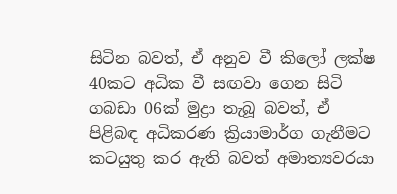සිටින බවත්, ඒ අනුව වී කිලෝ ලක්ෂ 40කට අධික වී සඟවා ගෙන සිටි ගබඩා 06ක් මුද්‍රා තැබූ බවත්, ඒ පිළිබඳ අධිකරණ ක්‍රියාමාර්ග ගැනීමට කටයුතු කර ඇති බවත් අමාත්‍යවරයා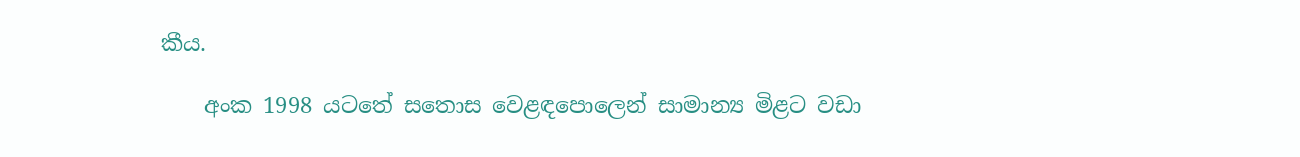කීය.

    අංක 1998 යටතේ සතොස වෙළඳපොලෙන් සාමාන්‍ය මිළට වඩා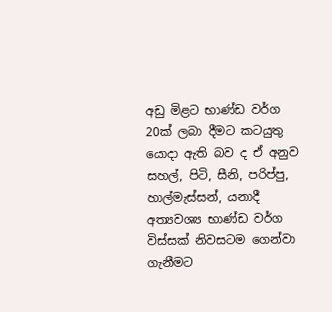අඩු මිළට භාණ්ඩ වර්ග 20ක් ලබා දීමට කටයුතු යොදා ඇති බව ද ඒ අනුව සහල්, පිටි, සීනි, පරිප්පු, හාල්මැස්සන්, යනාදී අත්‍යවශ්‍ය භාණ්ඩ වර්ග විස්සක් නිවසටම ගෙන්වා ගැනීමට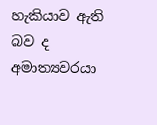හැකියාව ඇති බව ද අමාත්‍යවරයා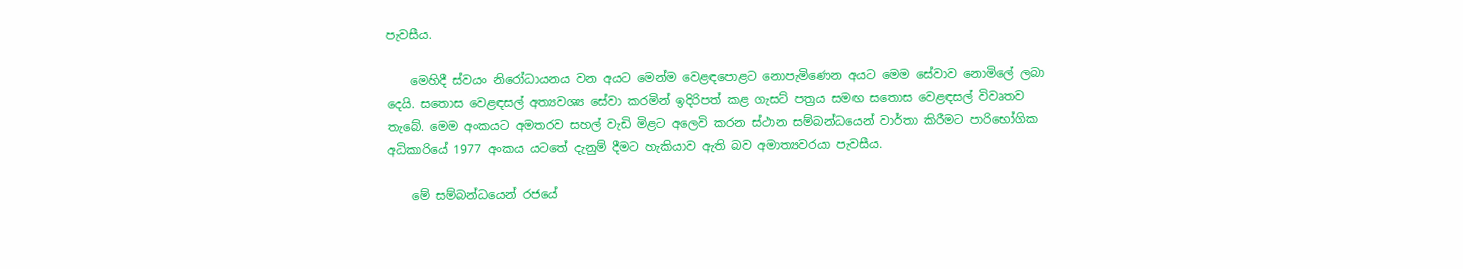පැවසීය.

    මෙහිදී ස්වයං නිරෝධායනය වන අයට මෙන්ම වෙළඳපොළට නොපැමිණෙන අයට මෙම සේවාව නොමිලේ ලබා දෙයි. සතොස වෙළඳසල් අත්‍යවශ්‍ය සේවා කරමින් ඉදිරිපත් කළ ගැසට් පත්‍රය සමඟ සතොස වෙළඳසල් විවෘතව තැබේ. මෙම අංකයට අමතරව සහල් වැඩි මිළට අලෙවි කරන ස්ථාන සම්බන්ධයෙන් වාර්තා කිරීමට පාරිභෝගික අධිකාරියේ 1977 අංකය යටතේ දැනුම් දීමට හැකියාව ඇති බව අමාත්‍යවරයා පැවසීය.

    මේ සම්බන්ධයෙන් රජයේ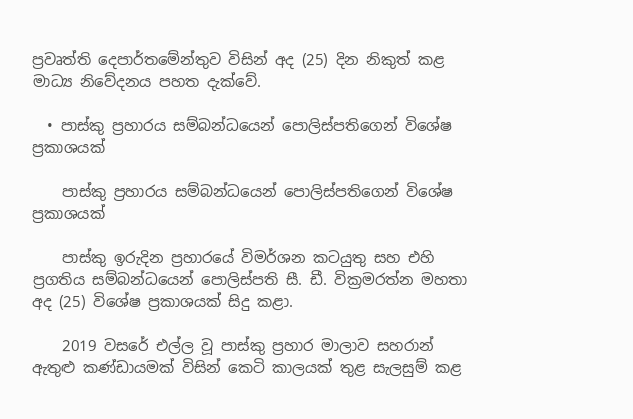ප්‍රවෘත්ති දෙපාර්තමේන්තුව විසින් අද (25) දින නිකුත් කළ මාධ්‍ය නිවේදනය පහත දැක්වේ.

  • පාස්කු ප්‍රහාරය සම්බන්ධයෙන් පොලිස්පතිගෙන් විශේෂ ප්‍රකාශයක්

    පාස්කු ප්‍රහාරය සම්බන්ධයෙන් පොලිස්පතිගෙන් විශේෂ ප්‍රකාශයක්

    පාස්කු ඉරුදින ප්‍රහාරයේ විමර්ශන කටයුතු සහ එහි ප්‍රගතිය සම්බන්ධයෙන් පොලිස්පති සී. ඩී. වික්‍රමරත්න මහතා  අද (25) විශේෂ ප්‍රකාශයක් සිදු කළා.

    2019 වසරේ එල්ල වූ පාස්කු ප්‍රහාර මාලාව සහරාන් ඇතුළු කණ්ඩායමක් විසින් කෙටි කාලයක් තුළ සැලසුම් කළ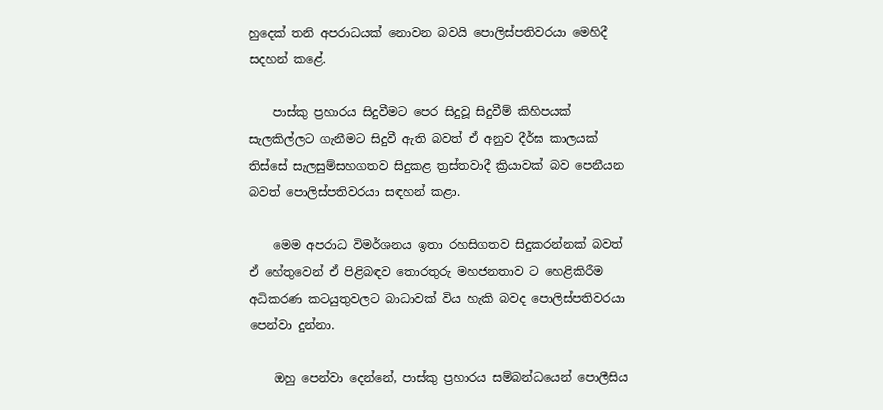හුදෙක් තනි අපරාධයක් නොවන බවයි පොලිස්පතිවරයා මෙහිදී සදහන් කළේ.

    පාස්කු ප්‍රහාරය සිදුවීමට පෙර සිදුවූ සිදුවීම් කිහිපයක් සැලකිල්ලට ගැනීමට සිදුවී ඇති බවත් ඒ අනුව දීර්ඝ කාලයක් තිස්සේ සැලසුම්සහගතව සිදුකළ ත්‍රස්තවාදී ක්‍රියාවක් බව පෙනීයන බවත් පොලිස්පතිවරයා සඳහන් කළා.

    මෙම අපරාධ විමර්ශනය ඉතා රහසිගතව සිදුකරන්නක් බවත්  ඒ හේතුවෙන් ඒ පිළිබඳව තොරතුරු මහජනතාව ට හෙළිකිරීම අධිකරණ කටයුතුවලට බාධාවක් විය හැකි බවද පොලිස්පතිවරයා පෙන්වා දුන්නා.

    ඔහු පෙන්වා දෙන්නේ, පාස්කු ප්‍රහාරය සම්බන්ධයෙන් පොලීසිය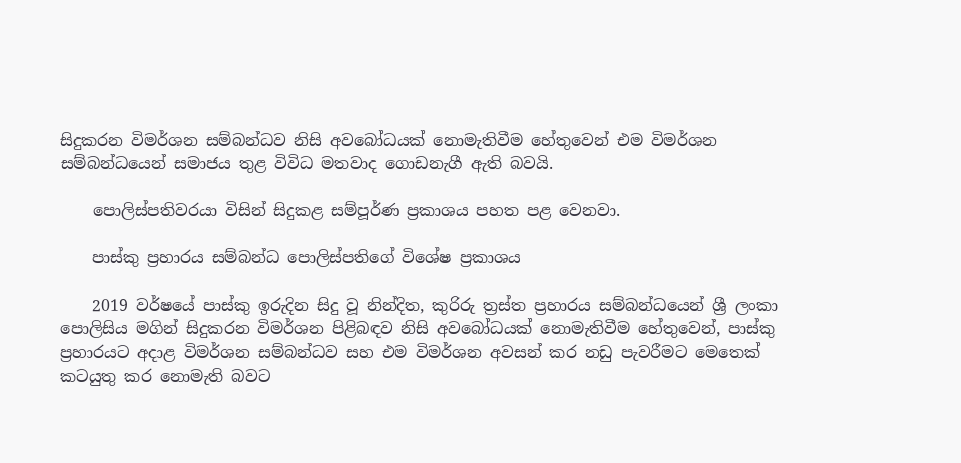සිදුකරන විමර්ශන සම්බන්ධව නිසි අවබෝධයක් නොමැතිවීම හේතුවෙන් එම විමර්ශන සම්බන්ධයෙන් සමාජය තුළ විවිධ මතවාද ගොඩනැගී ඇති බවයි.

    පොලිස්පතිවරයා විසින් සිදුකළ සම්පූර්ණ ප්‍රකාශය පහත පළ වෙනවා.

    පාස්කු ප්‍රහාරය සම්බන්ධ පොලිස්පතිගේ විශේෂ ප්‍රකාශය

    2019 වර්ෂයේ පාස්කු ඉරුදින සිදු වූ නින්දිත, කුරිරු ත්‍රස්ත ප්‍රහාරය සම්බන්ධයෙන් ශ්‍රී ලංකා පොලිසිය මගින් සිදුකරන විමර්ශන පිළිබඳව නිසි අවබෝධයක් නොමැතිවීම හේතුවෙන්, පාස්කු ප්‍රහාරයට අදාළ විමර්ශන සම්බන්ධව සහ එම විමර්ශන අවසන් කර නඩු පැවරීමට මෙතෙක් කටයුතු කර නොමැති බවට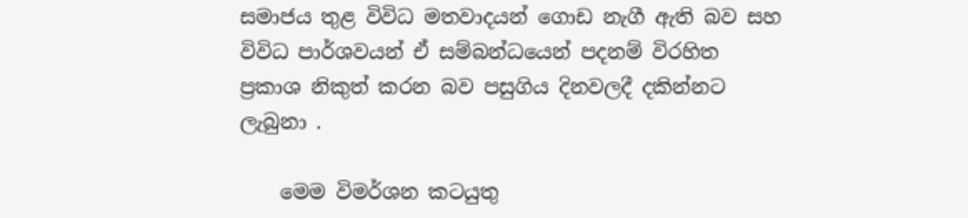සමාජය තුළ විවිධ මතවාදයන් ගොඩ නැගී ඇති බව සහ විවිධ පාර්ශවයන් ඒ සම්බන්ධයෙන් පදනම් විරහිත ප්‍රකාශ නිකුත් කරන බව පසුගිය දිනවලදී දකින්නට ලැබුනා .

    මෙම විමර්ශන කටයුතු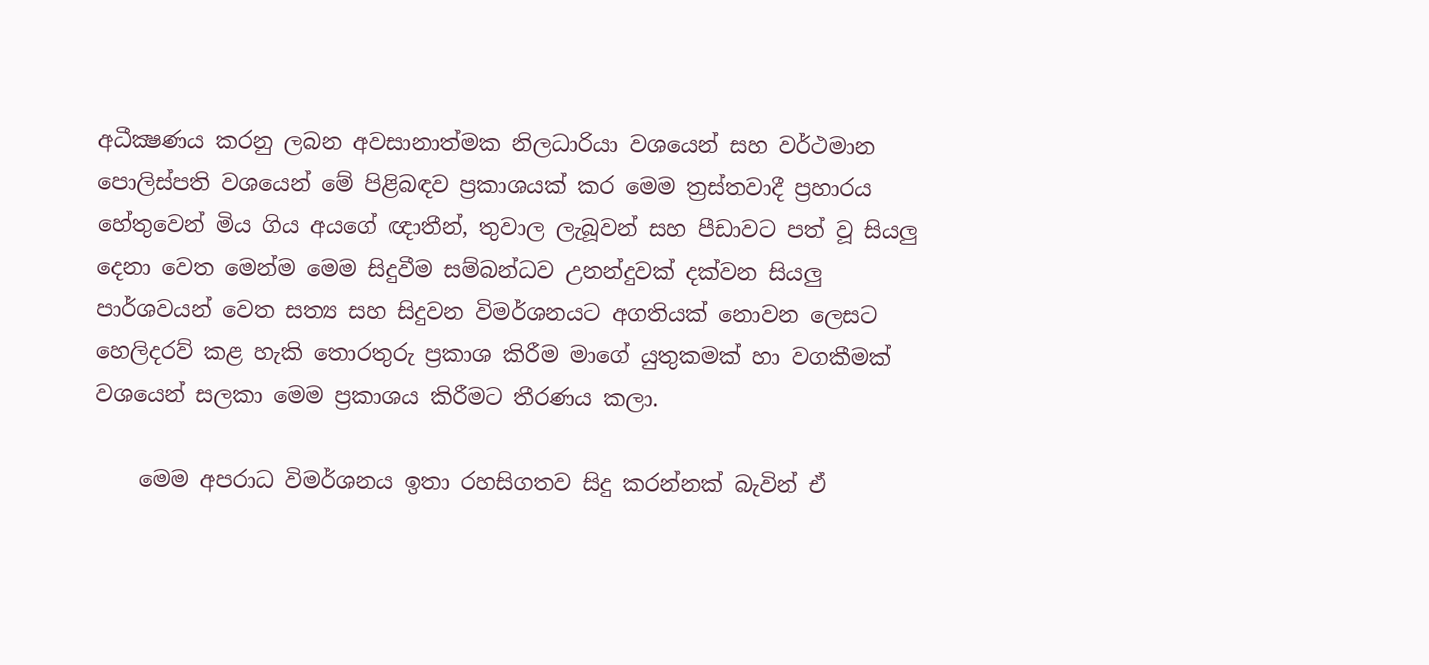අධීක්‍ෂණය කරනු ලබන අවසානාත්මක නිලධාරියා වශයෙන් සහ වර්ථමාන පොලිස්පති වශයෙන් මේ පිළිබඳව ප්‍රකාශයක් කර මෙම ත්‍රස්තවාදී ප්‍රහාරය හේතුවෙන් මිය ගිය අයගේ ඥාතීන්, තුවාල ලැබූවන් සහ පීඩාවට පත් වූ සියලු දෙනා වෙත මෙන්ම මෙම සිදුවීම සම්බන්ධව උනන්දුවක් දක්වන සියලු පාර්ශවයන් වෙත සත්‍ය සහ සිදුවන විමර්ශනයට අගතියක් නොවන ලෙසට හෙලිදරව් කළ හැකි තොරතුරු ප්‍රකාශ කිරීම මාගේ යුතුකමක් හා වගකීමක් වශයෙන් සලකා මෙම ප්‍රකාශය කිරීමට තීරණය කලා.

    මෙම අපරාධ විමර්ශනය ඉතා රහසිගතව සිදු කරන්නක් බැවින් ඒ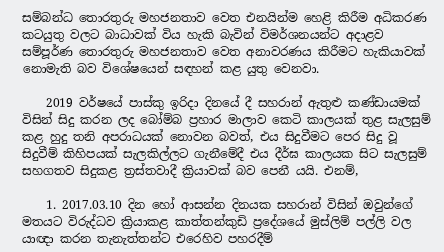සම්බන්ධ තොරතුරු මහජනතාව වෙත එනයින්ම හෙළි කිරීම අධිකරණ කටයුතු වලට බාධාවක් විය හැකි බැවින් විමර්ශනයන්ට අදාළව සම්පූර්ණ තොරතුරු මහජනතාව වෙත අනාවරණය කිරීමට හැකියාවක් නොමැති බව විශේෂයෙන් සඳහන් කළ යුතු වෙනවා.

    2019 වර්ෂයේ පාස්කු ඉරිදා දිනයේ දී සහරාන් ඇතුළු කණ්ඩායමක් විසින් සිදු කරන ලද බෝම්බ ප්‍රහාර මාලාව කෙටි කාලයක් තුළ සැලසුම් කළ හුදු තනි අපරාධයක් නොවන බවත්, එය සිදුවීමට පෙර සිදු වූ සිදුවීම් කිහිපයක් සැලකිල්ලට ගැනීමේදී එය දීර්ඝ කාලයක සිට සැලසුම් සහගතව සිදුකළ ත්‍රස්තවාදී ක්‍රියාවක් බව පෙනී යයි. එනම්,

    1. 2017.03.10 දින හෝ ආසන්න දිනයක සහරාන් විසින් ඔවුන්ගේ මතයට විරුද්ධව ක්‍රියාකළ කාත්තන්කුඩි ප්‍රදේශයේ මුස්ලිම් පල්ලි වල යාඥා කරන තැනැත්තන්ට එරෙහිව පහරදීම්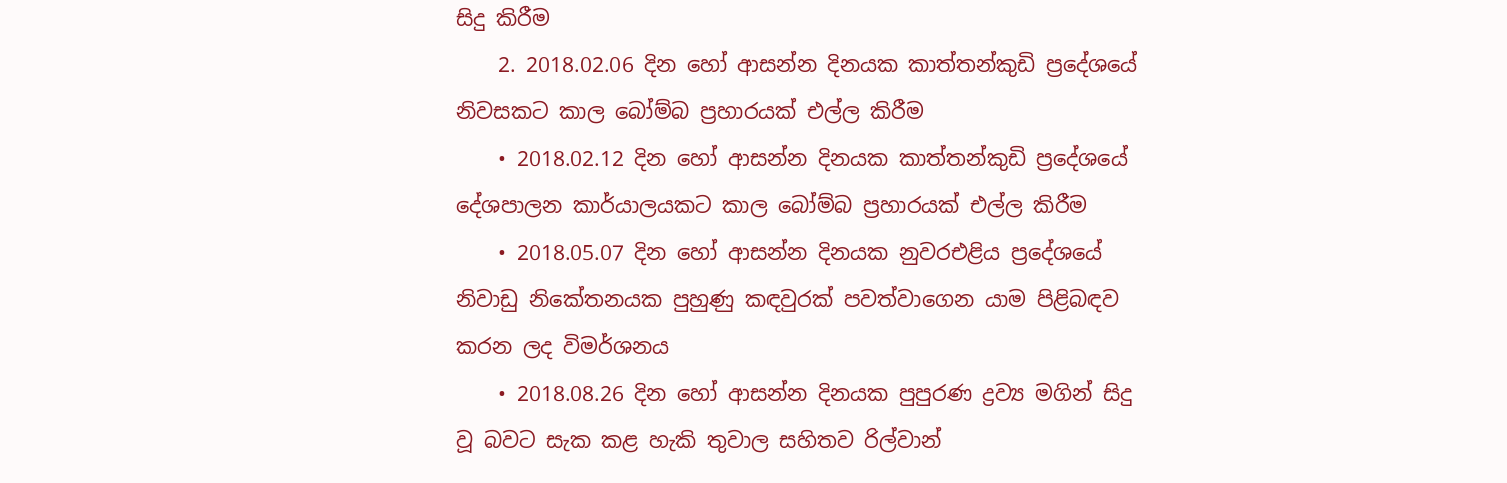සිදු කිරීම
    2. 2018.02.06 දින හෝ ආසන්න දිනයක කාත්තන්කුඩි ප්‍රදේශයේ නිවසකට කාල බෝම්බ ප්‍රහාරයක් එල්ල කිරීම
    • 2018.02.12 දින හෝ ආසන්න දිනයක කාත්තන්කුඩි ප්‍රදේශයේ දේශපාලන කාර්යාලයකට කාල බෝම්බ ප්‍රහාරයක් එල්ල කිරීම
    • 2018.05.07 දින හෝ ආසන්න දිනයක නුවරඑළිය ප්‍රදේශයේ නිවාඩු නිකේතනයක පුහුණු කඳවුරක් පවත්වාගෙන යාම පිළිබඳව කරන ලද විමර්ශනය
    • 2018.08.26 දින හෝ ආසන්න දිනයක පුපුරණ ද්‍රව්‍ය මගින් සිදු වූ බවට සැක කළ හැකි තුවාල සහිතව රිල්වාන්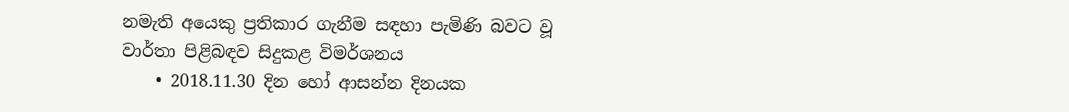නමැති අයෙකු ප්‍රතිකාර ගැනීම සඳහා පැමිණි බවට වූ වාර්තා පිළිබඳව සිදුකළ විමර්ශනය
    • 2018.11.30 දින හෝ ආසන්න දිනයක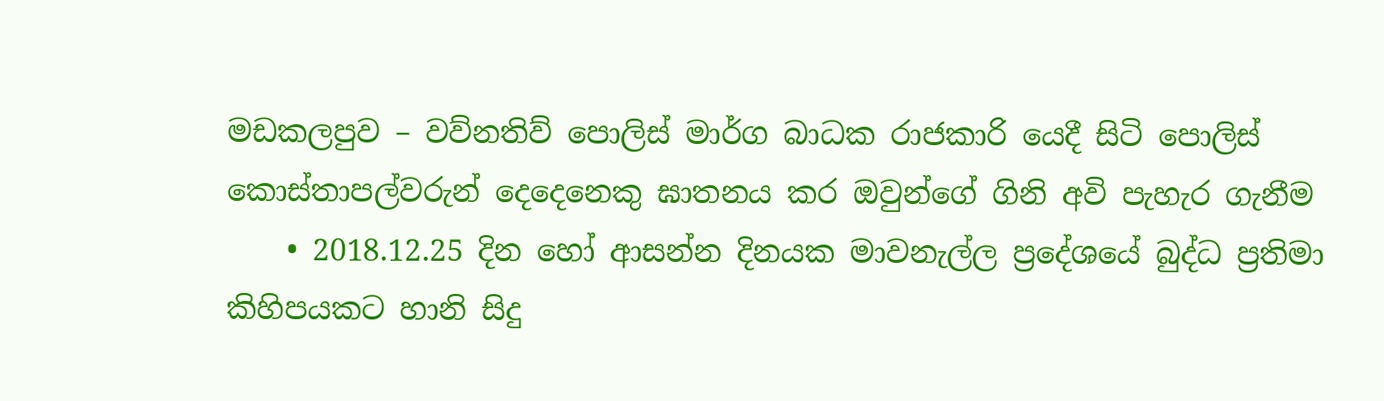මඩකලපුව – වව්නතිව් පොලිස් මාර්ග බාධක රාජකාරි යෙදී සිටි පොලිස් කොස්තාපල්වරුන් දෙදෙනෙකු ඝාතනය කර ඔවුන්ගේ ගිනි අවි පැහැර ගැනීම
    • 2018.12.25 දින හෝ ආසන්න දිනයක මාවනැල්ල ප්‍රදේශයේ බුද්ධ ප්‍රතිමා කිහිපයකට හානි සිදු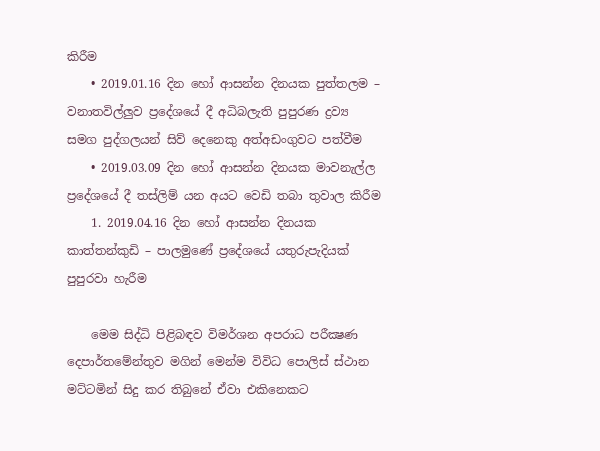කිරීම
    • 2019.01.16 දින හෝ ආසන්න දිනයක පුත්තලම – වනාතවිල්ලුව ප්‍රදේශයේ දී අධිබලැති පුපුරණ ද්‍රව්‍ය සමග පුද්ගලයන් සිව් දෙනෙකු අත්අඩංගුවට පත්වීම
    • 2019.03.09 දින හෝ ආසන්න දිනයක මාවනැල්ල ප්‍රදේශයේ දී තස්ලිම් යන අයට වෙඩි තබා තුවාල කිරීම
    1. 2019.04.16 දින හෝ ආසන්න දිනයක කාත්තන්කුඩි – පාලමුණේ ප්‍රදේශයේ යතුරුපැදියක් පුපුරවා හැරීම

    මෙම සිද්ධි පිළිබඳව විමර්ශන අපරාධ පරීක්‍ෂණ දෙපාර්තමේන්තුව මගින් මෙන්ම විවිධ පොලිස් ස්ථාන මට්ටමින් සිදු කර තිබුනේ ඒවා එකිනෙකට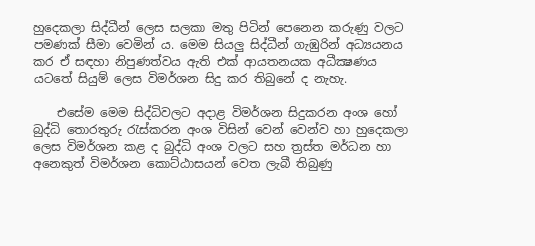හුදෙකලා සිද්ධීන් ලෙස සලකා මතු පිටින් පෙනෙන කරුණු වලට පමණක් සීමා වෙමින් ය. මෙම සියලු සිද්ධීන් ගැඹුරින් අධ්‍යයනය කර ඒ සඳහා නිපුණත්වය ඇති එක් ආයතනයක අධීක්‍ෂණය යටතේ සියුම් ලෙස විමර්ශන සිදු කර තිබුනේ ද නැහැ.

    එසේම මෙම සිද්ධිවලට අදාළ විමර්ශන සිදුකරන අංශ හෝ බුද්ධි තොරතුරු රැස්කරන අංශ විසින් වෙන් වෙන්ව හා හුදෙකලා ලෙස විමර්ශන කළ ද බුද්ධි අංශ වලට සහ ත්‍රස්ත මර්ධන හා අනෙකුත් විමර්ශන කොට්ඨාසයන් වෙත ලැබී තිබුණු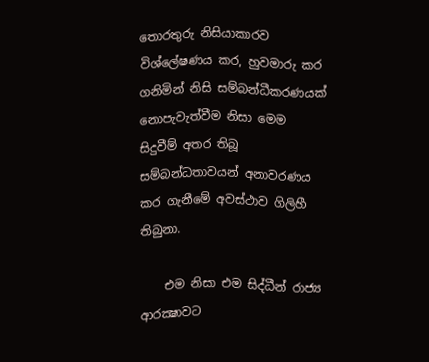තොරතුරු නිසියාකාරව විශ්ලේෂණය කර, හුවමාරු කර ගනිමින් නිසි සම්බන්ධීකරණයක් නොපැවැත්වීම නිසා මෙම සිදුවීම් අතර තිබූ සම්බන්ධතාවයන් අනාවරණය කර ගැනීමේ අවස්ථාව ගිලිහී තිබුනා.

    එම නිසා එම සිද්ධීන් රාජ්‍ය ආරක්‍ෂාවට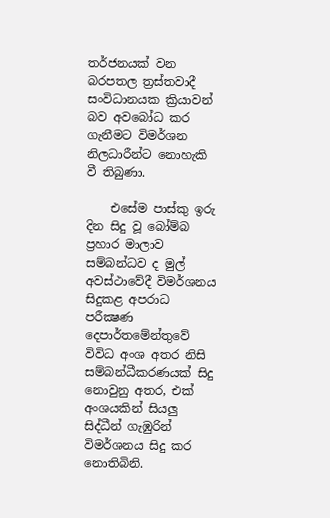තර්ජනයක් වන බරපතල ත්‍රස්තවාදී සංවිධානයක ක්‍රියාවන් බව අවබෝධ කර ගැනීමට විමර්ශන නිලධාරීන්ට නොහැකි වී තිබුණා.

    එසේම පාස්කු ඉරු දින සිදු වූ බෝම්බ ප්‍රහාර මාලාව සම්බන්ධව ද මුල් අවස්ථාවේදී විමර්ශනය සිදුකළ අපරාධ පරීක්‍ෂණ දෙපාර්තමේන්තුවේ විවිධ අංශ අතර නිසි සම්බන්ධීකරණයක් සිදු නොවුනු අතර, එක් අංශයකින් සියලු සිද්ධීන් ගැඹුරින් විමර්ශනය සිදු කර නොතිබිනි.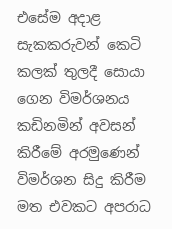එසේම අදාළ සැකකරුවන් කෙටි කලක් තුලදී සොයා ගෙන විමර්ශනය කඩිනමින් අවසන් කිරීමේ අරමුණෙන් විමර්ශන සිදු කිරීම මත එවකට අපරාධ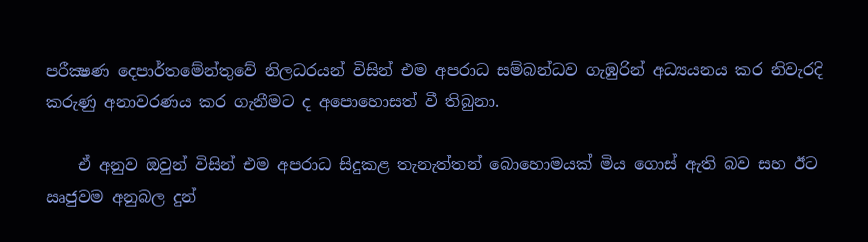පරීක්‍ෂණ දෙපාර්තමේන්තුවේ නිලධරයන් විසින් එම අපරාධ සම්බන්ධව ගැඹුරින් අධ්‍යයනය කර නිවැරදි කරුණු අනාවරණය කර ගැනීමට ද අපොහොසත් වී තිබුනා.

    ඒ අනුව ඔවුන් විසින් එම අපරාධ සිදුකළ තැනැත්තන් බොහොමයක් මිය ගොස් ඇති බව සහ ඊට ඍජුවම අනුබල දුන්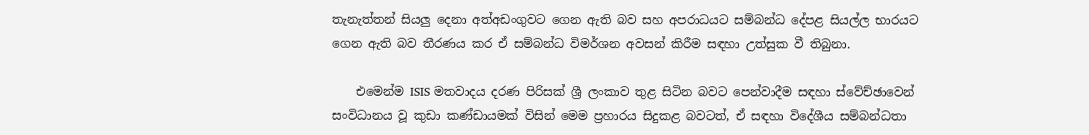තැනැත්තන් සියලු දෙනා අත්අඩංගුවට ගෙන ඇති බව සහ අපරාධයට සම්බන්ධ දේපළ සියල්ල භාරයට ගෙන ඇති බව තීරණය කර ඒ සම්බන්ධ විමර්ශන අවසන් කිරීම සඳහා උත්සුක වී තිබුනා.

    එමෙන්ම ISIS මතවාදය දරණ පිරිසක් ශ්‍රී ලංකාව තුළ සිටින බවට පෙන්වාදීම සඳහා ස්වේච්ඡාවෙන් සංවිධානය වූ කුඩා කණ්ඩායමක් විසින් මෙම ප්‍රහාරය සිදුකළ බවටත්, ඒ සඳහා විදේශීය සම්බන්ධතා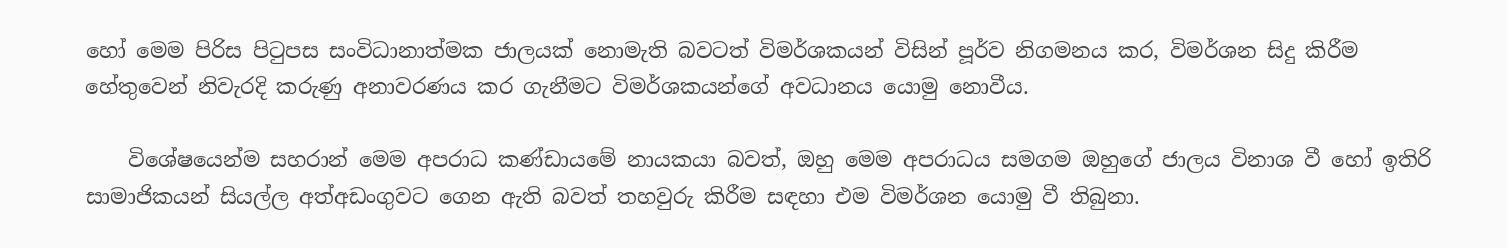හෝ මෙම පිරිස පිටුපස සංවිධානාත්මක ජාලයක් නොමැති බවටත් විමර්ශකයන් විසින් පූර්ව නිගමනය කර, විමර්ශන සිදු කිරීම හේතුවෙන් නිවැරදි කරුණු අනාවරණය කර ගැනීමට විමර්ශකයන්ගේ අවධානය යොමු නොවීය.

    විශේෂයෙන්ම සහරාන් මෙම අපරාධ කණ්ඩායමේ නායකයා බවත්, ඔහු මෙම අපරාධය සමගම ඔහුගේ ජාලය විනාශ වී හෝ ඉතිරි සාමාජිකයන් සියල්ල අත්අඩංගුවට ගෙන ඇති බවත් තහවුරු කිරීම සඳහා එම විමර්ශන යොමු වී තිබුනා.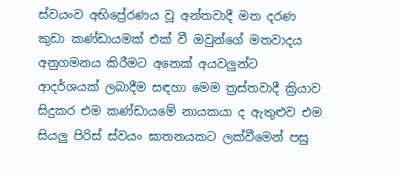ස්වයංව අභිප්‍රේරණය වූ අන්තවාදී මත දරණ කුඩා කණ්ඩායමක් එක් වී ඔවුන්ගේ මතවාදය අනුගමනය කිරීමට අනෙක් අයවලුන්ට ආදර්ශයක් ලබාදීම සඳහා මෙම ත්‍රස්තවාදී ක්‍රියාව සිදුකර එම කණ්ඩායමේ නායකයා ද ඇතුළුව එම සියලු පිරිස් ස්වයං ඝාතනයකට ලක්වීමෙන් පසු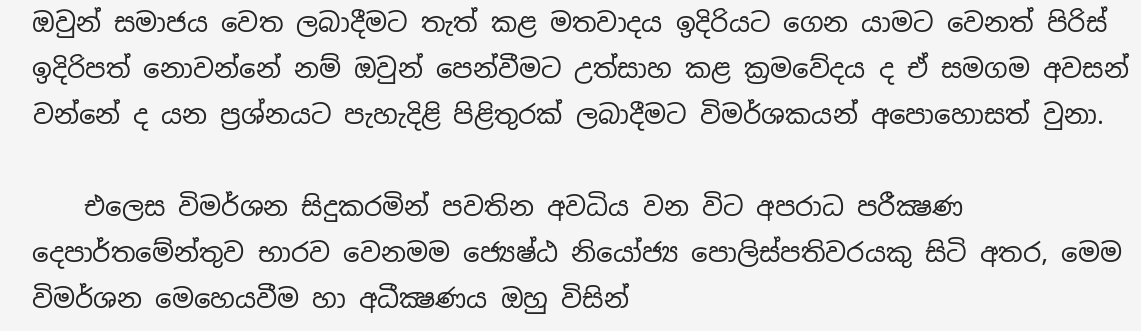ඔවුන් සමාජය වෙත ලබාදීමට තැත් කළ මතවාදය ඉදිරියට ගෙන යාමට වෙනත් පිරිස් ඉදිරිපත් නොවන්නේ නම් ඔවුන් පෙන්වීමට උත්සාහ කළ ක්‍රමවේදය ද ඒ සමගම අවසන් වන්නේ ද යන ප්‍රශ්නයට පැහැදිළි පිළිතුරක් ලබාදීමට විමර්ශකයන් අපොහොසත් වුනා.

    එලෙස විමර්ශන සිදුකරමින් පවතින අවධිය වන විට අපරාධ පරීක්‍ෂණ දෙපාර්තමේන්තුව භාරව වෙනමම ජ්‍යෙෂ්ඨ නියෝජ්‍ය පොලිස්පතිවරයකු සිටි අතර, මෙම විමර්ශන මෙහෙයවීම හා අධීක්‍ෂණය ඔහු විසින්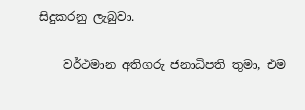සිදුකරනු ලැබුවා.

    වර්ථමාන අතිගරු ජනාධිපති තුමා, එම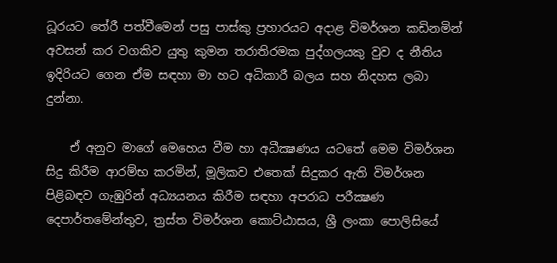ධූරයට තේරී පත්වීමෙන් පසු පාස්කු ප්‍රහාරයට අදාළ විමර්ශන කඩිනමින් අවසන් කර වගකිව යුතු කුමන තරාතිරමක පුද්ගලයකු වුව ද නීතිය ඉදිරියට ගෙන ඒම සඳහා මා හට අධිකාරී බලය සහ නිදහස ලබා දුන්නා.

    ඒ අනුව මාගේ මෙහෙය වීම හා අධීක්‍ෂණය යටතේ මෙම විමර්ශන සිදු කිරීම ආරම්භ කරමින්, මූලිකව එතෙක් සිදුකර ඇති විමර්ශන පිළිබඳව ගැඹුරින් අධ්‍යයනය කිරීම සඳහා අපරාධ පරීක්‍ෂණ දෙපාර්තමේන්තුව, ත්‍රස්ත විමර්ශන කොට්ඨාසය, ශ්‍රී ලංකා පොලිසියේ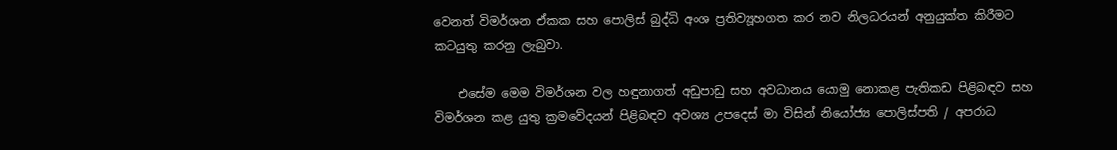වෙනත් විමර්ශන ඒකක සහ පොලිස් බුද්ධි අංශ ප්‍රතිව්‍යූහගත කර නව නිලධරයන් අනුයුක්ත කිරීමට කටයුතු කරනු ලැබුවා.

    එසේම මෙම විමර්ශන වල හඳුනාගත් අඩුපාඩු සහ අවධානය යොමු නොකළ පැතිකඩ පිළිබඳව සහ විමර්ශන කළ යුතු ක්‍රමවේදයන් පිළිබඳව අවශ්‍ය උපදෙස් මා විසින් නියෝජ්‍ය පොලිස්පති / අපරාධ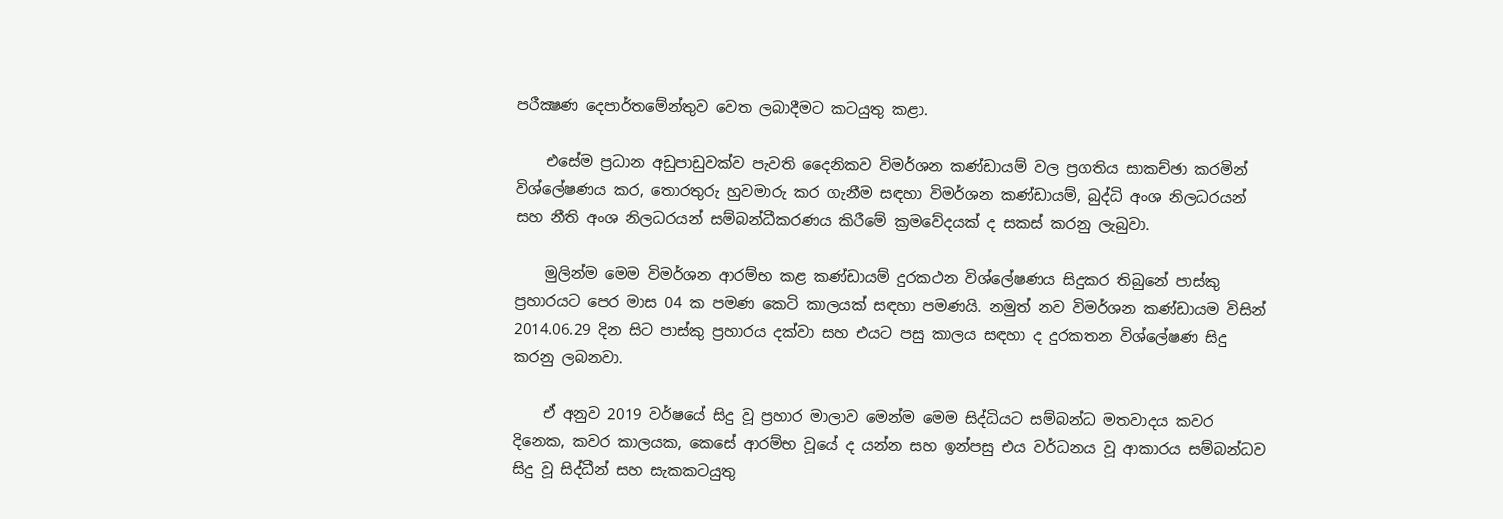පරීක්‍ෂණ දෙපාර්තමේන්තුව වෙත ලබාදීමට කටයුතු කළා.

    එසේම ප්‍රධාන අඩුපාඩුවක්ව පැවති දෛනිකව විමර්ශන කණ්ඩායම් වල ප්‍රගතිය සාකච්ඡා කරමින් විශ්ලේෂණය කර, තොරතුරු හුවමාරු කර ගැනීම සඳහා විමර්ශන කණ්ඩායම්, බුද්ධි අංශ නිලධරයන් සහ නීති අංශ නිලධරයන් සම්බන්ධීකරණය කිරීමේ ක්‍රමවේදයක් ද සකස් කරනු ලැබුවා.

    මුලින්ම මෙම විමර්ශන ආරම්භ කළ කණ්ඩායම් දුරකථන විශ්ලේෂණය සිදුකර තිබුනේ පාස්කු ප්‍රහාරයට පෙර මාස 04 ක පමණ කෙටි කාලයක් සඳහා පමණයි. නමුත් නව විමර්ශන කණ්ඩායම විසින් 2014.06.29 දින සිට පාස්කු ප්‍රහාරය දක්වා සහ එයට පසු කාලය සඳහා ද දුරකතන විශ්ලේෂණ සිදු කරනු ලබනවා.

    ඒ අනුව 2019 වර්ෂයේ සිදු වූ ප්‍රහාර මාලාව මෙන්ම මෙම සිද්ධියට සම්බන්ධ මතවාදය කවර දිනෙක, කවර කාලයක, කෙසේ ආරම්භ වූයේ ද යන්න සහ ඉන්පසු එය වර්ධනය වූ ආකාරය සම්බන්ධව සිදු වූ සිද්ධීන් සහ සැකකටයුතු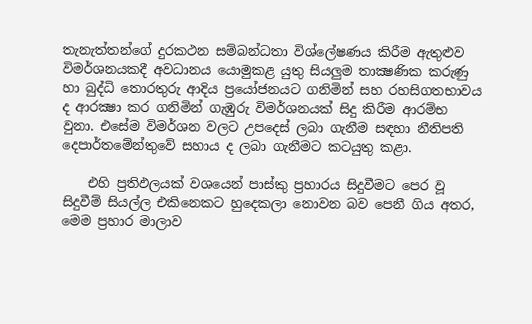තැනැත්තන්ගේ දුරකථන සම්බන්ධතා විශ්ලේෂණය කිරීම ඇතුළුව විමර්ශනයකදී අවධානය යොමුකළ යුතු සියලුම තාක්‍ෂණික කරුණු හා බුද්ධි තොරතුරු ආදිය ප්‍රයෝජනයට ගනිමින් සහ රහසිගතභාවය ද ආරක්‍ෂා කර ගනිමින් ගැඹුරු විමර්ශනයක් සිදු කිරීම ආරම්භ වුනා. එසේම විමර්ශන වලට උපදෙස් ලබා ගැනීම සඳහා නීතිපති දෙපාර්තමේන්තුවේ සහාය ද ලබා ගැනීමට කටයුතු කළා.

    එහි ප්‍රතිඵලයක් වශයෙන් පාස්කු ප්‍රහාරය සිදුවීමට පෙර වූ සිදුවීම් සියල්ල එකිනෙකට හුදෙකලා නොවන බව පෙනී ගිය අතර, මෙම ප්‍රහාර මාලාව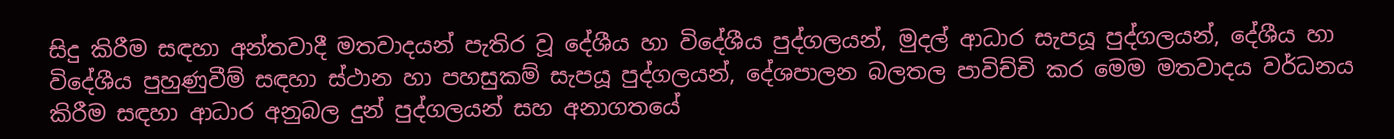සිදු කිරීම සඳහා අන්තවාදී මතවාදයන් පැතිර වූ දේශීය හා විදේශීය පුද්ගලයන්, මුදල් ආධාර සැපයූ පුද්ගලයන්, දේශීය හා විදේශීය පුහුණුවීම් සඳහා ස්ථාන හා පහසුකම් සැපයූ පුද්ගලයන්, දේශපාලන බලතල පාවිච්චි කර මෙම මතවාදය වර්ධනය කිරීම සඳහා ආධාර අනුබල දුන් පුද්ගලයන් සහ අනාගතයේ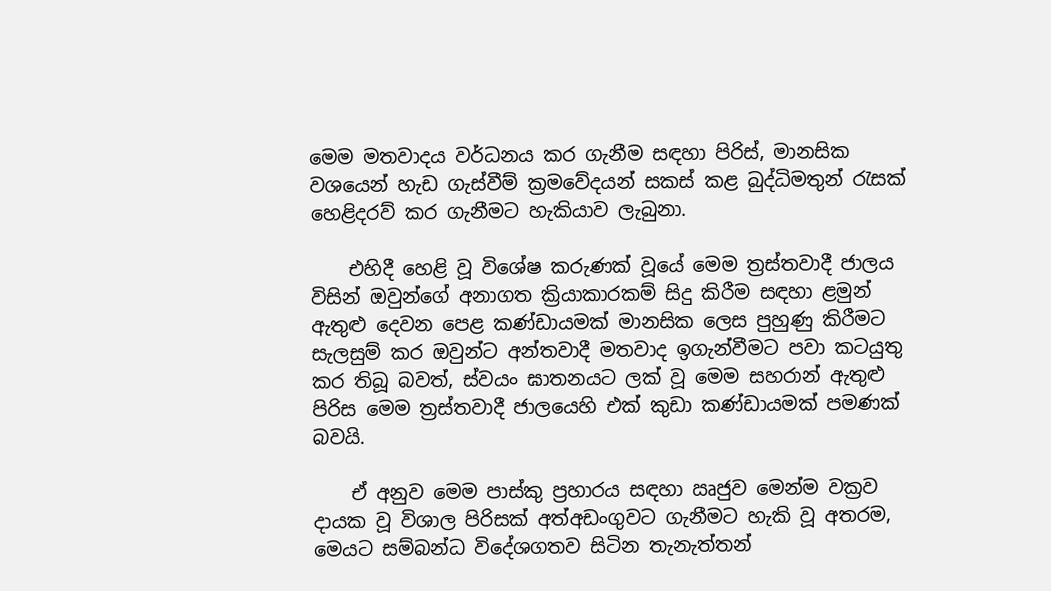මෙම මතවාදය වර්ධනය කර ගැනීම සඳහා පිරිස්, මානසික වශයෙන් හැඩ ගැස්වීම් ක්‍රමවේදයන් සකස් කළ බුද්ධිමතුන් රැසක් හෙළිදරව් කර ගැනීමට හැකියාව ලැබුනා.

    එහිදී හෙළි වූ විශේෂ කරුණක් වූයේ මෙම ත්‍රස්තවාදී ජාලය විසින් ඔවුන්ගේ අනාගත ක්‍රියාකාරකම් සිදු කිරීම සඳහා ළමුන් ඇතුළු දෙවන පෙළ කණ්ඩායමක් මානසික ලෙස පුහුණු කිරීමට සැලසුම් කර ඔවුන්ට අන්තවාදී මතවාද ඉගැන්වීමට පවා කටයුතු කර තිබූ බවත්, ස්වයං ඝාතනයට ලක් වූ මෙම සහරාන් ඇතුළු පිරිස මෙම ත්‍රස්තවාදී ජාලයෙහි එක් කුඩා කණ්ඩායමක් පමණක් බවයි.

    ඒ අනුව මෙම පාස්කු ප්‍රහාරය සඳහා ඍජුව මෙන්ම වක්‍රව දායක වූ විශාල පිරිසක් අත්අඩංගුවට ගැනීමට හැකි වූ අතරම, මෙයට සම්බන්ධ විදේශගතව සිටින තැනැත්තන්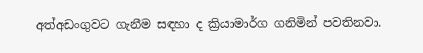අත්අඩංගුවට ගැනීම සඳහා ද ක්‍රියාමාර්ග ගනිමින් පවතිනවා.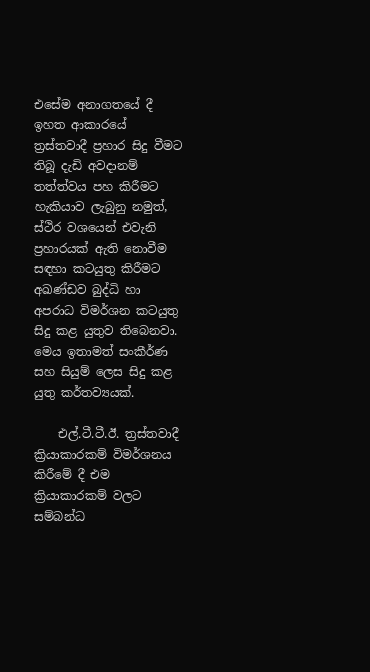එසේම අනාගතයේ දී ඉහත ආකාරයේ ත්‍රස්තවාදී ප්‍රහාර සිදු වීමට තිබූ දැඩි අවදානම් තත්ත්වය පහ කිරීමට හැකියාව ලැබුනු නමුත්, ස්ථිර වශයෙන් එවැනි ප්‍රහාරයක් ඇති නොවීම සඳහා කටයුතු කිරීමට අඛණ්ඩව බුද්ධි හා අපරාධ විමර්ශන කටයුතු සිදු කළ යුතුව තිබෙනවා. මෙය ඉතාමත් සංකීර්ණ සහ සියුම් ලෙස සිදු කළ යුතු කර්තව්‍යයක්.

    එල්.ටී.ටී.ඊ. ත්‍රස්තවාදී ක්‍රියාකාරකම් විමර්ශනය කිරීමේ දී එම ක්‍රියාකාරකම් වලට සම්බන්ධ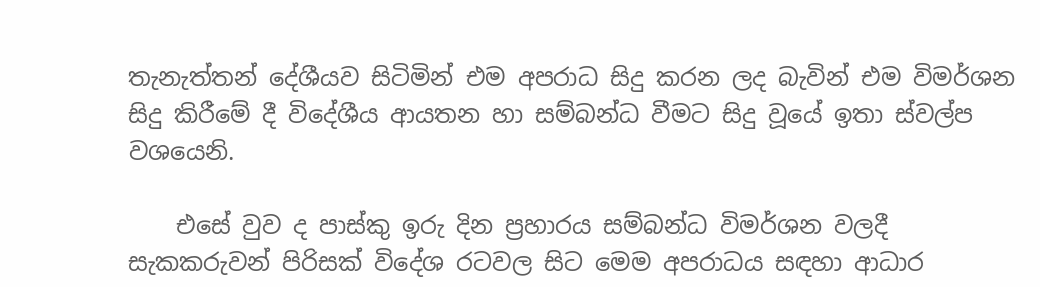තැනැත්තන් දේශීයව සිටිමින් එම අපරාධ සිදු කරන ලද බැවින් එම විමර්ශන සිදු කිරීමේ දී විදේශීය ආයතන හා සම්බන්ධ වීමට සිදු වූයේ ඉතා ස්වල්ප වශයෙනි.

    එසේ වුව ද පාස්කු ඉරු දින ප්‍රහාරය සම්බන්ධ විමර්ශන වලදී සැකකරුවන් පිරිසක් විදේශ රටවල සිට මෙම අපරාධය සඳහා ආධාර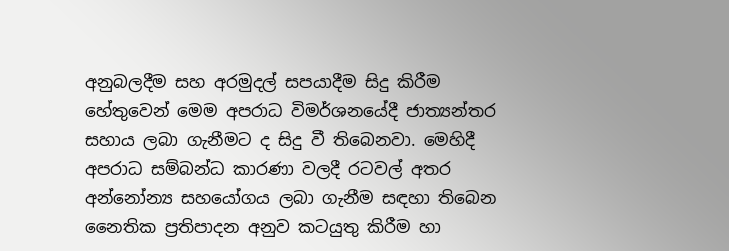අනුබලදීම සහ අරමුදල් සපයාදීම සිදු කිරීම හේතුවෙන් මෙම අපරාධ විමර්ශනයේදී ජාත්‍යන්තර සහාය ලබා ගැනීමට ද සිදු වී තිබෙනවා. මෙහිදී අපරාධ සම්බන්ධ කාරණා වලදී රටවල් අතර අන්නෝන්‍ය සහයෝගය ලබා ගැනීම සඳහා තිබෙන නෛතික ප්‍රතිපාදන අනුව කටයුතු කිරීම හා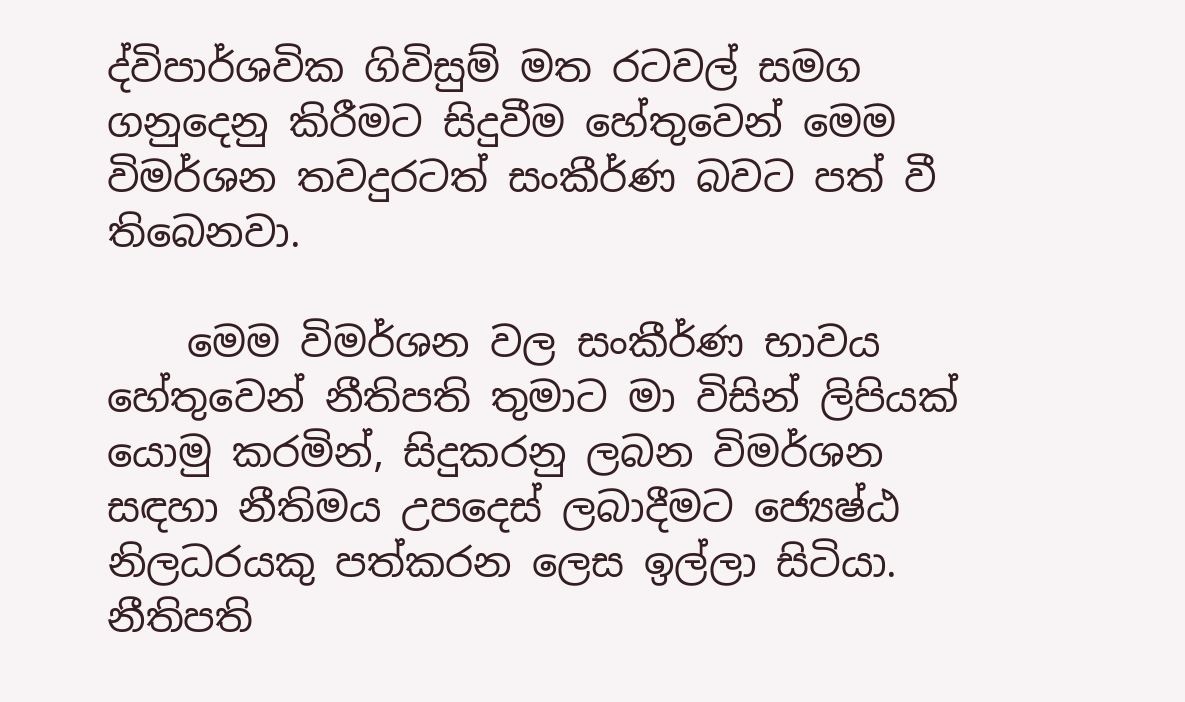ද්විපාර්ශවික ගිවිසුම් මත රටවල් සමග ගනුදෙනු කිරීමට සිදුවීම හේතුවෙන් මෙම විමර්ශන තවදුරටත් සංකීර්ණ බවට පත් වී තිබෙනවා.

    මෙම විමර්ශන වල සංකීර්ණ භාවය හේතුවෙන් නීතිපති තුමාට මා විසින් ලිපියක් යොමු කරමින්, සිදුකරනු ලබන විමර්ශන සඳහා නීතිමය උපදෙස් ලබාදීමට ජ්‍යෙෂ්ඨ නිලධරයකු පත්කරන ලෙස ඉල්ලා සිටියා. නීතිපති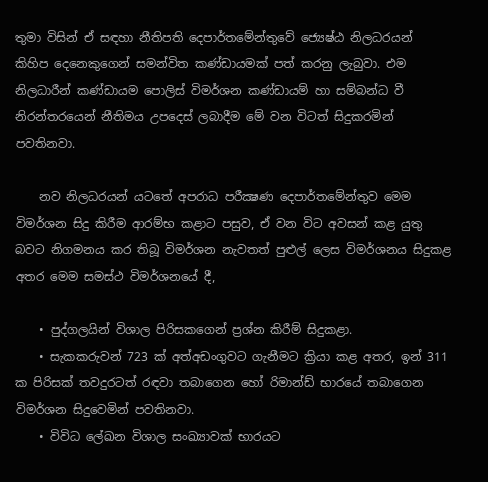තුමා විසින් ඒ සඳහා නීතිපති දෙපාර්තමේන්තුවේ ජ්‍යෙෂ්ඨ නිලධරයන් කිහිප දෙනෙකුගෙන් සමන්විත කණ්ඩායමක් පත් කරනු ලැබුවා. එම නිලධාරීන් කණ්ඩායම පොලිස් විමර්ශන කණ්ඩායම් හා සම්බන්ධ වී නිරන්තරයෙන් නීතිමය උපදෙස් ලබාදීම මේ වන විටත් සිදුකරමින් පවතිනවා.

    නව නිලධරයන් යටතේ අපරාධ පරීක්‍ෂණ දෙපාර්තමේන්තුව මෙම විමර්ශන සිදු කිරීම ආරම්භ කළාට පසුව, ඒ වන විට අවසන් කළ යුතු බවට නිගමනය කර තිබූ විමර්ශන නැවතත් පුළුල් ලෙස විමර්ශනය සිදුකළ අතර මෙම සමස්ථ විමර්ශනයේ දී,

    • පුද්ගලයින් විශාල පිරිසකගෙන් ප්‍රශ්න කිරීම් සිදුකළා.
    • සැකකරුවන් 723 ක් අත්අඩංගුවට ගැනීමට ක්‍රියා කළ අතර, ඉන් 311 ක පිරිසක් තවදුරටත් රඳවා තබාගෙන හෝ රිමාන්ඩ් භාරයේ තබාගෙන විමර්ශන සිදුවෙමින් පවතිනවා.
    • විවිධ ලේඛන විශාල සංඛ්‍යාවක් භාරයට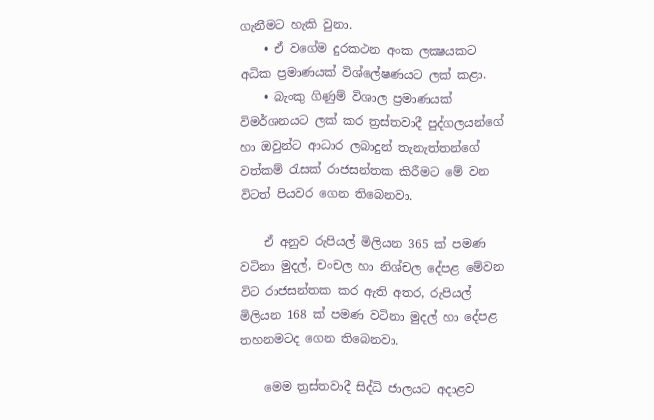ගැනීමට හැකි වුනා.
    • ඒ වගේම දුරකථන අංක ලක්‍ෂයකට අධික ප්‍රමාණයක් විශ්ලේෂණයට ලක් කළා.
    • බැංකු ගිණුම් විශාල ප්‍රමාණයක් විමර්ශනයට ලක් කර ත්‍රස්තවාදී පුද්ගලයන්ගේ හා ඔවුන්ට ආධාර ලබාදුන් තැනැත්තන්ගේ වත්කම් රැසක් රාජසන්තක කිරීමට මේ වන විටත් පියවර ගෙන තිබෙනවා.

    ඒ අනුව රුපියල් මිලියන 365 ක් පමණ වටිනා මුදල්, චංචල හා නිශ්චල දේපළ මේවන විට රාජසන්තක කර ඇති අතර, රුපියල් මිලියන 168 ක් පමණ වටිනා මුදල් හා දේපළ තහනමටද ගෙන තිබෙනවා.

    මෙම ත්‍රස්තවාදී සිද්ධි ජාලයට අදාළව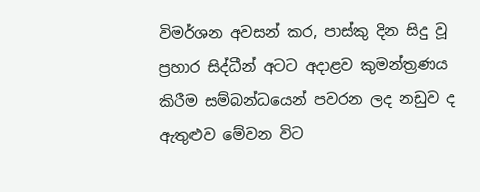විමර්ශන අවසන් කර, පාස්කු දින සිදු වූ ප්‍රහාර සිද්ධීන් අටට අදාළව කුමන්ත්‍රණය කිරීම සම්බන්ධයෙන් පවරන ලද නඩුව ද ඇතුළුව මේවන විට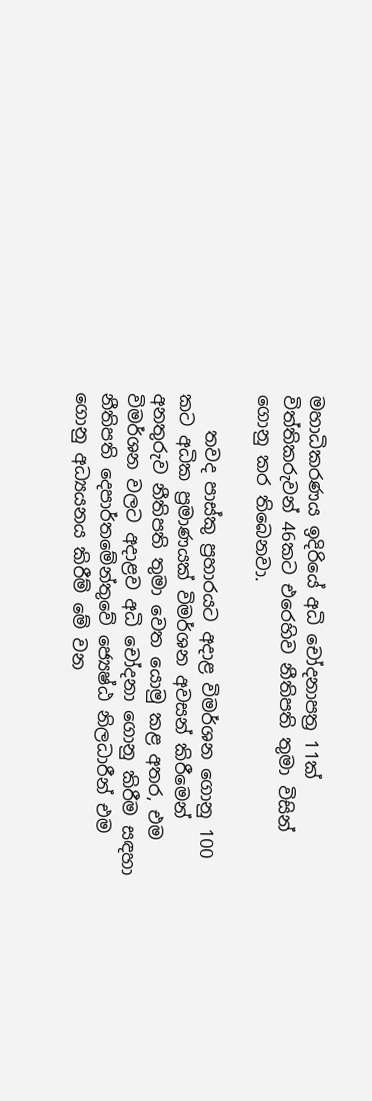මහාධිකරණය ඉදිරියේ අධි චෝදනාපත්‍ර 11ක් විත්තිකරුවන් 46කට එරෙහිව නීතිපති තුමා විසින් ගොනු කර තිබෙනවා.

    තවද පාස්කු ප්‍රහාරයට අදාළ විමර්ශන ගොනු 100 කට අධික ප්‍රමාණයක් විමර්ශන අවසන් කිරීමෙන් අනතුරුව නීතිපති තුමා වෙත යොමු කළ අතර, එම විමර්ශන වලට අදාළව අධි චෝදනා ගොනු කිරීම සඳහා නීතිපති දෙපාර්තමේන්තුවේ ජ්‍යෙෂ්ඨ නිලධාරීන් එම ගොනු අධ්‍යයනය කිරීම් මේ වන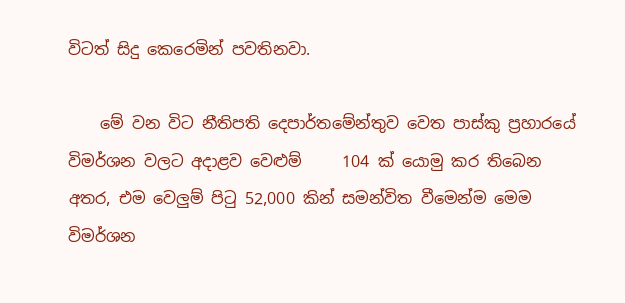විටත් සිදු කෙරෙමින් පවතිනවා.

    මේ වන විට නීතිපති දෙපාර්තමේන්තුව වෙත පාස්කු ප්‍රහාරයේ විමර්ශන වලට අදාළව වෙළුම්     104 ක් යොමු කර තිබෙන අතර, එම වෙලුම් පිටු 52,000 කින් සමන්විත වීමෙන්ම මෙම විමර්ශන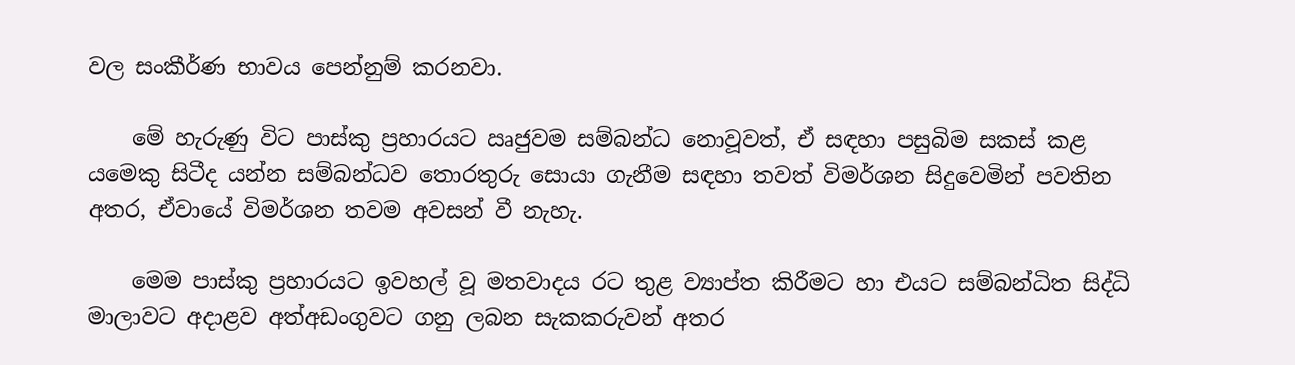වල සංකීර්ණ භාවය පෙන්නුම් කරනවා.

    මේ හැරුණු විට පාස්කු ප්‍රහාරයට ඍජුවම සම්බන්ධ නොවූවත්, ඒ සඳහා පසුබිම සකස් කළ යමෙකු සිටීද යන්න සම්බන්ධව තොරතුරු සොයා ගැනීම සඳහා තවත් විමර්ශන සිදුවෙමින් පවතින අතර, ඒවායේ විමර්ශන තවම අවසන් වී නැහැ.

    මෙම පාස්කු ප්‍රහාරයට ඉවහල් වූ මතවාදය රට තුළ ව්‍යාප්ත කිරීමට හා එයට සම්බන්ධිත සිද්ධි මාලාවට අදාළව අත්අඩංගුවට ගනු ලබන සැකකරුවන් අතර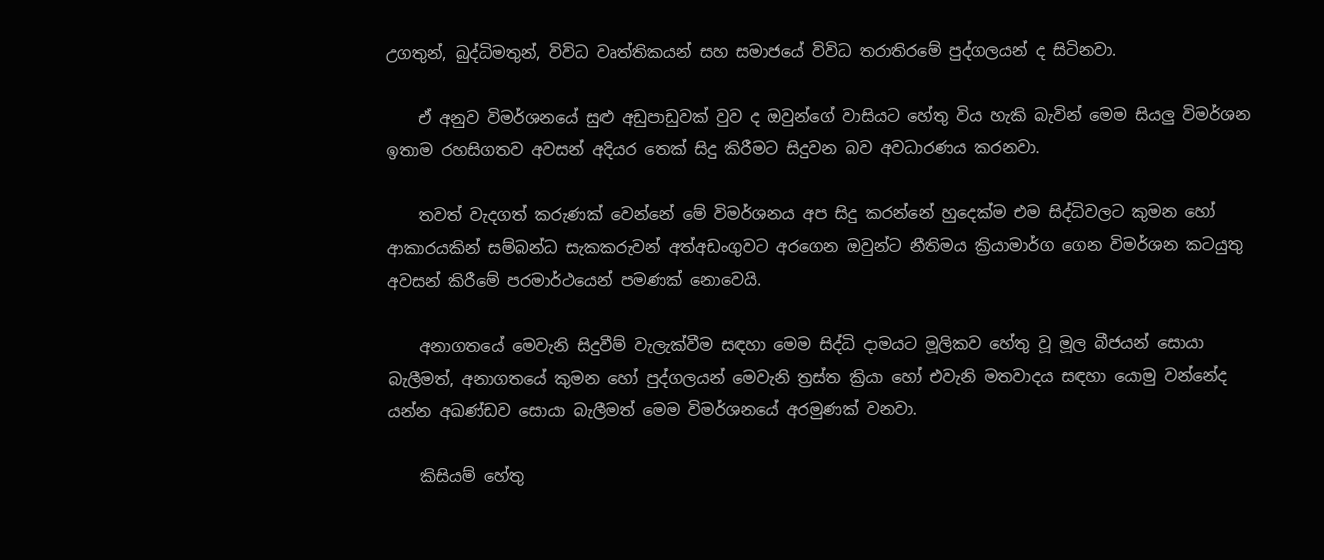උගතුන්, බුද්ධිමතුන්, විවිධ වෘත්තිකයන් සහ සමාජයේ විවිධ තරාතිරමේ පුද්ගලයන් ද සිටිනවා.

    ඒ අනුව විමර්ශනයේ සුළු අඩුපාඩුවක් වුව ද ඔවුන්ගේ වාසියට හේතු විය හැකි බැවින් මෙම සියලු විමර්ශන ඉතාම රහසිගතව අවසන් අදියර තෙක් සිදු කිරීමට සිදුවන බව අවධාරණය කරනවා.

    තවත් වැදගත් කරුණක් වෙන්නේ මේ විමර්ශනය අප සිදු කරන්නේ හුදෙක්ම එම සිද්ධිවලට කුමන හෝ ආකාරයකින් සම්බන්ධ සැකකරුවන් අත්අඩංගුවට අරගෙන ඔවුන්ට නීතිමය ක්‍රියාමාර්ග ගෙන විමර්ශන කටයුතු අවසන් කිරීමේ පරමාර්ථයෙන් පමණක් නොවෙයි.

    අනාගතයේ මෙවැනි සිදුවීම් වැලැක්වීම සඳහා මෙම සිද්ධි දාමයට මූලිකව හේතු වූ මූල බීජයන් සොයා බැලීමත්, අනාගතයේ කුමන හෝ පුද්ගලයන් මෙවැනි ත්‍රස්ත ක්‍රියා හෝ එවැනි මතවාදය සඳහා යොමු වන්නේද යන්න අඛණ්ඩව සොයා බැලීමත් මෙම විමර්ශනයේ අරමුණක් වනවා.

    කිසියම් හේතු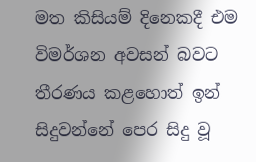මත කිසියම් දිනෙකදී එම විමර්ශන අවසන් බවට තීරණය කළහොත් ඉන් සිදුවන්නේ පෙර සිදු වූ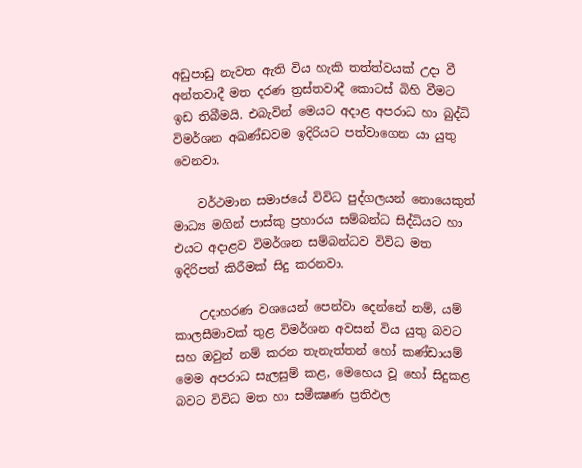අඩුපාඩු නැවත ඇති විය හැකි තත්ත්වයක් උදා වී අන්තවාදී මත දරණ ත්‍රස්තවාදී කොටස් බිහි වීමට ඉඩ තිබීමයි. එබැවින් මෙයට අදාළ අපරාධ හා බුද්ධි විමර්ශන අඛණ්ඩවම ඉදිරියට පත්වාගෙන යා යුතු වෙනවා.

    වර්ථමාන සමාජයේ විවිධ පුද්ගලයන් නොයෙකුත් මාධ්‍ය මගින් පාස්කු ප්‍රහාරය සම්බන්ධ සිද්ධියට හා එයට අදාළව විමර්ශන සම්බන්ධව විවිධ මත ඉදිරිපත් කිරීමක් සිදු කරනවා.

    උදාහරණ වශයෙන් පෙන්වා දෙන්නේ නම්, යම් කාලසීමාවක් තුළ විමර්ශන අවසන් විය යුතු බවට සහ ඔවුන් නම් කරන තැනැත්තන් හෝ කණ්ඩායම් මෙම අපරාධ සැලසුම් කළ, මෙහෙය වූ හෝ සිදුකළ බවට විවිධ මත හා සමීක්‍ෂණ ප්‍රතිඵල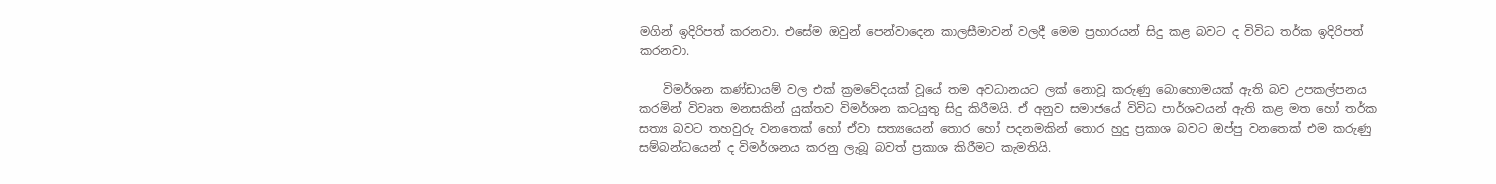මගින් ඉදිරිපත් කරනවා. එසේම ඔවුන් පෙන්වාදෙන කාලසීමාවන් වලදී මෙම ප්‍රහාරයන් සිදු කළ බවට ද විවිධ තර්ක ඉදිරිපත් කරනවා.

    විමර්ශන කණ්ඩායම් වල එක් ක්‍රමවේදයක් වූයේ තම අවධානයට ලක් නොවූ කරුණු බොහොමයක් ඇති බව උපකල්පනය කරමින් විවෘත මනසකින් යුක්තව විමර්ශන කටයුතු සිදු කිරීමයි. ඒ අනුව සමාජයේ විවිධ පාර්ශවයන් ඇති කළ මත හෝ තර්ක සත්‍ය බවට තහවුරු වනතෙක් හෝ ඒවා සත්‍යයෙන් තොර හෝ පදනමකින් තොර හුදු ප්‍රකාශ බවට ඔප්පු වනතෙක් එම කරුණු සම්බන්ධයෙන් ද විමර්ශනය කරනු ලැබූ බවත් ප්‍රකාශ කිරීමට කැමතියි.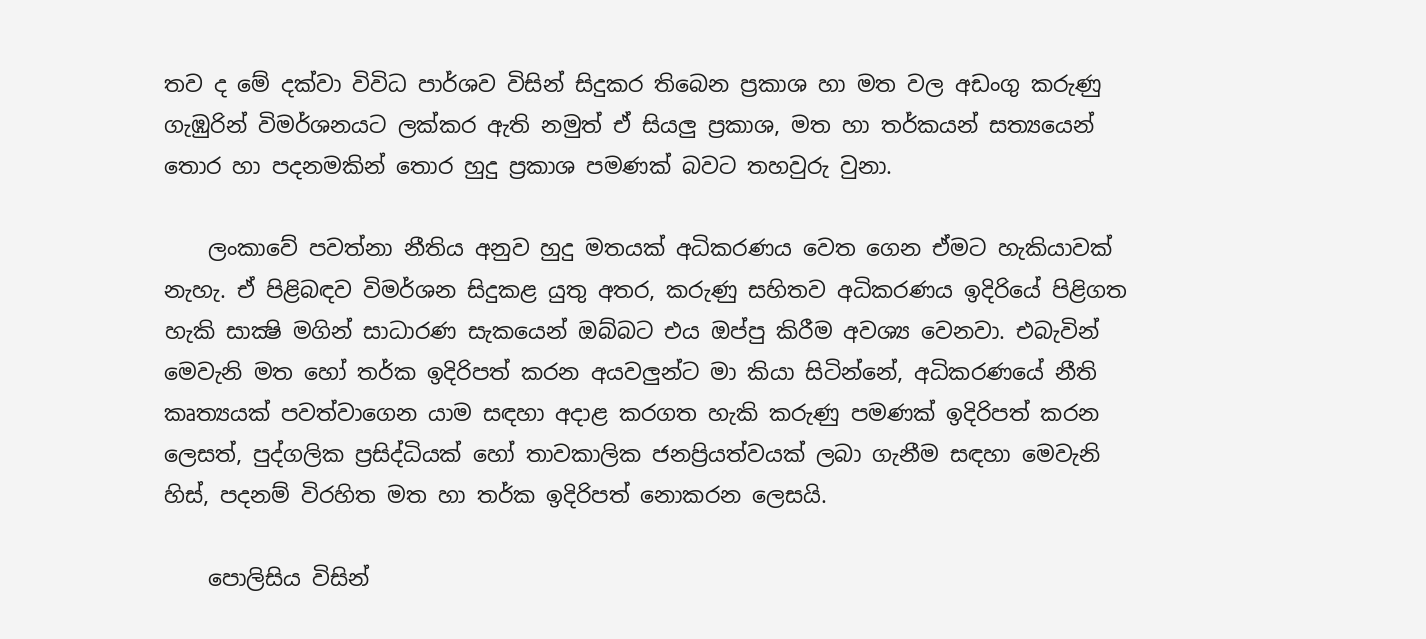තව ද මේ දක්වා විවිධ පාර්ශව විසින් සිදුකර තිබෙන ප්‍රකාශ හා මත වල අඩංගු කරුණු ගැඹුරින් විමර්ශනයට ලක්කර ඇති නමුත් ඒ සියලු ප්‍රකාශ, මත හා තර්කයන් සත්‍යයෙන් තොර හා පදනමකින් තොර හුදු ප්‍රකාශ පමණක් බවට තහවුරු වුනා.

    ලංකාවේ පවත්නා නීතිය අනුව හුදු මතයක් අධිකරණය වෙත ගෙන ඒමට හැකියාවක් නැහැ. ඒ පිළිබඳව විමර්ශන සිදුකළ යුතු අතර, කරුණු සහිතව අධිකරණය ඉදිරියේ පිළිගත හැකි සාක්‍ෂි මගින් සාධාරණ සැකයෙන් ඔබ්බට එය ඔප්පු කිරීම අවශ්‍ය වෙනවා. එබැවින් මෙවැනි මත හෝ තර්ක ඉදිරිපත් කරන අයවලුන්ට මා කියා සිටින්නේ, අධිකරණයේ නීති කෘත්‍යයක් පවත්වාගෙන යාම සඳහා අදාළ කරගත හැකි කරුණු පමණක් ඉදිරිපත් කරන ලෙසත්, පුද්ගලික ප්‍රසිද්ධියක් හෝ තාවකාලික ජනප්‍රියත්වයක් ලබා ගැනීම සඳහා මෙවැනි හිස්, පදනම් විරහිත මත හා තර්ක ඉදිරිපත් නොකරන ලෙසයි.

    පොලිසිය විසින්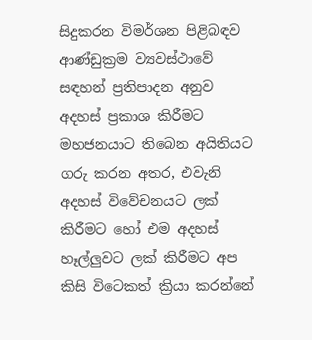සිදුකරන විමර්ශන පිළිබඳව ආණ්ඩුක්‍රම ව්‍යවස්ථාවේ සඳහන් ප්‍රතිපාදන අනුව අදහස් ප්‍රකාශ කිරීමට මහජනයාට තිබෙන අයිතියට ගරු කරන අතර, එවැනි අදහස් විවේචනයට ලක් කිරීමට හෝ එම අදහස් හෑල්ලුවට ලක් කිරීමට අප කිසි විටෙකත් ක්‍රියා කරන්නේ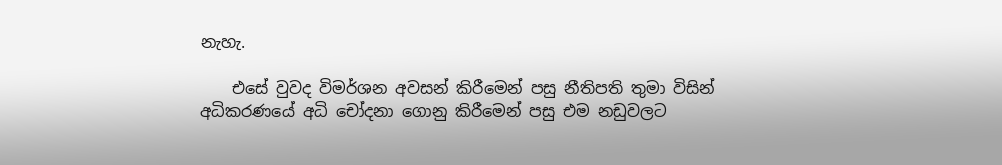නැහැ.

    එසේ වුවද විමර්ශන අවසන් කිරීමෙන් පසු නීතිපති තුමා විසින් අධිකරණයේ අධි චෝදනා ගොනු කිරීමෙන් පසු එම නඩුවලට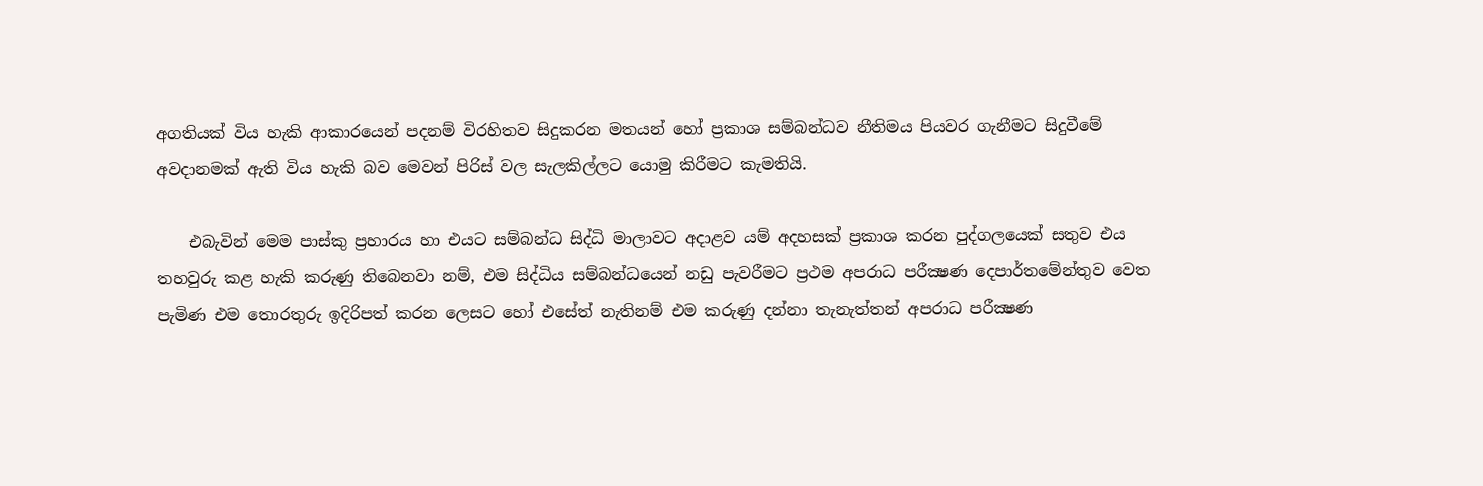අගතියක් විය හැකි ආකාරයෙන් පදනම් විරහිතව සිදුකරන මතයන් හෝ ප්‍රකාශ සම්බන්ධව නීතිමය පියවර ගැනීමට සිදුවීමේ අවදානමක් ඇති විය හැකි බව මෙවන් පිරිස් වල සැලකිල්ලට යොමු කිරීමට කැමතියි.

    එබැවින් මෙම පාස්කු ප්‍රහාරය හා එයට සම්බන්ධ සිද්ධි මාලාවට අදාළව යම් අදහසක් ප්‍රකාශ කරන පුද්ගලයෙක් සතුව එය තහවුරු කළ හැකි කරුණු තිබෙනවා නම්, එම සිද්ධිය සම්බන්ධයෙන් නඩු පැවරීමට ප්‍රථම අපරාධ පරීක්‍ෂණ දෙපාර්තමේන්තුව වෙත පැමිණ එම තොරතුරු ඉදිරිපත් කරන ලෙසට හෝ එසේත් නැතිනම් එම කරුණු දන්නා තැනැත්තන් අපරාධ පරීක්‍ෂණ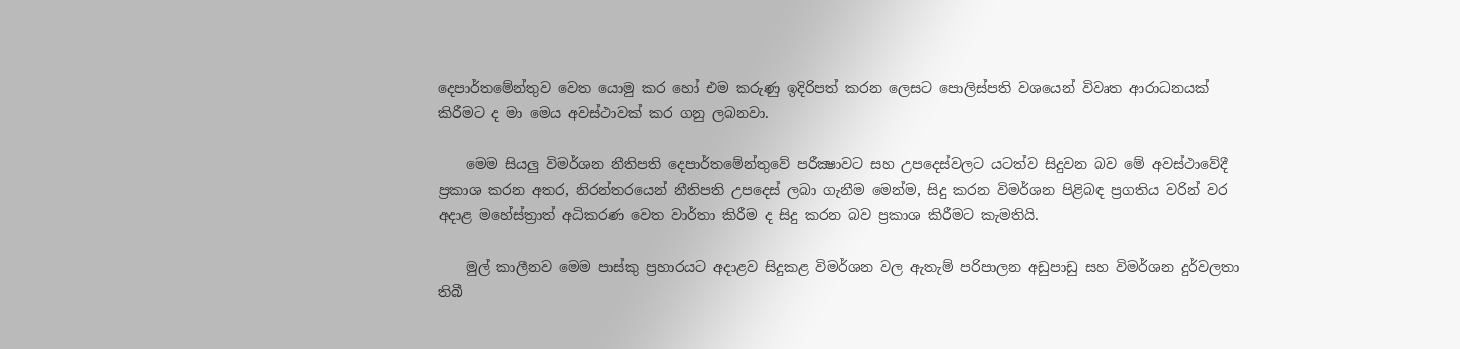දෙපාර්තමේන්තුව වෙත යොමු කර හෝ එම කරුණු ඉදිරිපත් කරන ලෙසට පොලිස්පති වශයෙන් විවෘත ආරාධනයක් කිරීමට ද මා මෙය අවස්ථාවක් කර ගනු ලබනවා.

    මෙම සියලු විමර්ශන නීතිපති දෙපාර්තමේන්තුවේ පරීක්‍ෂාවට සහ උපදෙස්වලට යටත්ව සිදුවන බව මේ අවස්ථාවේදී ප්‍රකාශ කරන අතර, නිරන්තරයෙන් නීතිපති උපදෙස් ලබා ගැනීම මෙන්ම, සිදු කරන විමර්ශන පිළිබඳ ප්‍රගතිය වරින් වර අදාළ මහේස්ත්‍රාත් අධිකරණ වෙත වාර්තා කිරීම ද සිදු කරන බව ප්‍රකාශ කිරීමට කැමතියි.

    මුල් කාලීනව මෙම පාස්කු ප්‍රහාරයට අදාළව සිදුකළ විමර්ශන වල ඇතැම් පරිපාලන අඩුපාඩු සහ විමර්ශන දුර්වලතා තිබී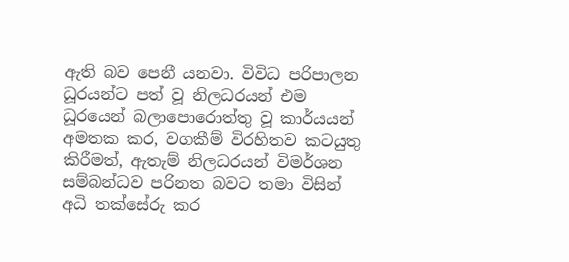ඇති බව පෙනී යනවා. විවිධ පරිපාලන ධූරයන්ට පත් වූ නිලධරයන් එම ධූරයෙන් බලාපොරොත්තු වූ කාර්යයන් අමතක කර, වගකීම් විරහිතව කටයුතු කිරීමත්, ඇතැම් නිලධරයන් විමර්ශන සම්බන්ධව පරිනත බවට තමා විසින් අධි තක්සේරු කර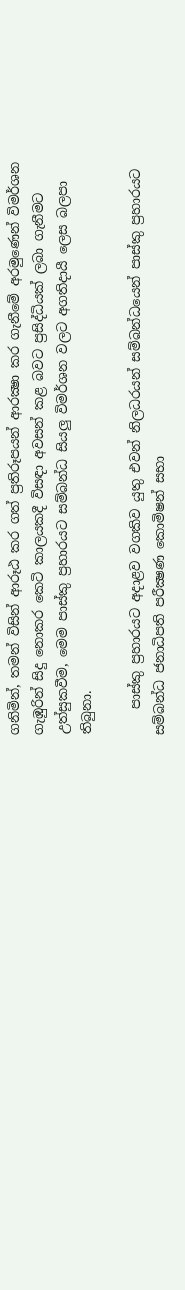ගනිමින්, තමන් විසින් ආරූඨ කර ගත් ප්‍රතිරූපයන් ආරක්‍ෂා කර ගැනීමේ අරමුණෙන් විමර්ශන ගැඹුරින් සිදු නොකර කෙටි කාලයකදී විසඳා අවසන් කළ බවට ප්‍රසිද්ධියක් ලබා ගැනීමට උත්සුකවීම, මෙම පාස්කු ප්‍රහාරයට සම්බන්ධ සියලු විමර්ශන වලට අගතිදායී ලෙස බලපා තිබුනා.

    පාස්කු ප්‍රහාරයට අදාළව වගකිව යුතු එවන් නිලධරයන් සම්බන්ධයෙන් පාස්කු ප්‍රහාරයට සම්බන්ධ ජනාධිපති පරීක්‍ෂණ කොමිෂන් සභා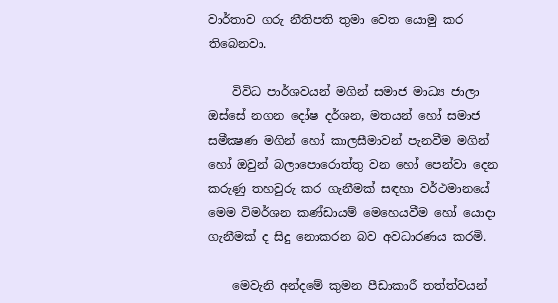වාර්තාව ගරු නීතිපති තුමා වෙත යොමු කර තිබෙනවා.

    විවිධ පාර්ශවයන් මගින් සමාජ මාධ්‍ය ජාලා ඔස්සේ නගන දෝෂ දර්ශන, මතයන් හෝ සමාජ සමීක්‍ෂණ මගින් හෝ කාලසීමාවන් පැනවීම මගින් හෝ ඔවුන් බලාපොරොත්තු වන හෝ පෙන්වා දෙන කරුණු තහවුරු කර ගැනීමක් සඳහා වර්ථමානයේ මෙම විමර්ශන කණ්ඩායම් මෙහෙයවීම හෝ යොදා ගැනීමක් ද සිදු නොකරන බව අවධාරණය කරමි.

    මෙවැනි අන්දමේ කුමන පීඩාකාරී තත්ත්වයන්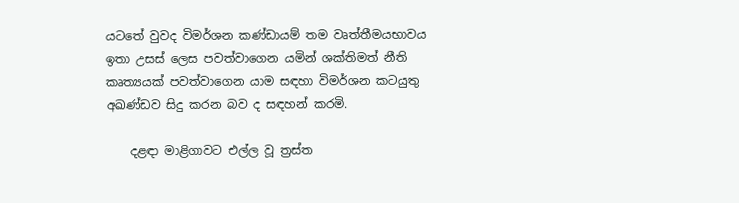යටතේ වුවද විමර්ශන කණ්ඩායම් තම වෘත්තීමයභාවය ඉතා උසස් ලෙස පවත්වාගෙන යමින් ශක්තිමත් නීති කෘත්‍යයක් පවත්වාගෙන යාම සඳහා විමර්ශන කටයුතු අඛණ්ඩව සිදු කරන බව ද සඳහන් කරමි.

    දළඳා මාළිගාවට එල්ල වූ ත්‍රස්ත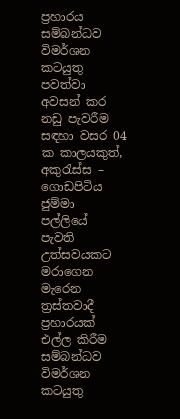ප්‍රහාරය සම්බන්ධව විමර්ශන කටයුතු පවත්වා අවසන් කර නඩු පැවරීම සඳහා වසර 04 ක කාලයකුත්, අකුරැස්ස – ගොඩපිටිය ජුම්මා පල්ලියේ පැවති උත්සවයකට මරාගෙන මැරෙන ත්‍රස්තවාදී ප්‍රහාරයක් එල්ල කිරීම සම්බන්ධව විමර්ශන කටයුතු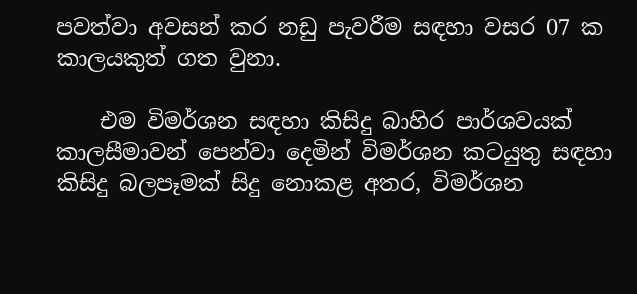පවත්වා අවසන් කර නඩු පැවරීම සඳහා වසර 07 ක කාලයකුත් ගත වුනා.

    එම විමර්ශන සඳහා කිසිදු බාහිර පාර්ශවයක් කාලසීමාවන් පෙන්වා දෙමින් විමර්ශන කටයුතු සඳහා කිසිදු බලපෑමක් සිදු නොකළ අතර, විමර්ශන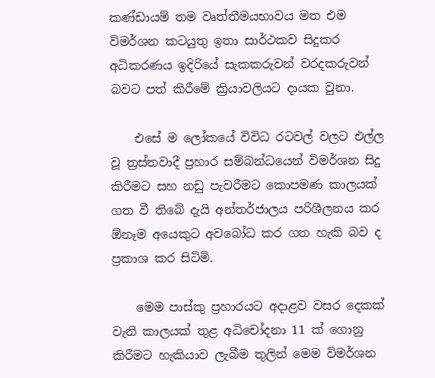කණ්ඩායම් තම වෘත්තීමයභාවය මත එම විමර්ශන කටයුතු ඉතා සාර්ථකව සිදුකර අධිකරණය ඉදිරියේ සැකකරුවන් වරදකරුවන් බවට පත් කිරීමේ ක්‍රියාවලියට දායක වුනා.

    එසේ ම ලෝකයේ විවිධ රටවල් වලට එල්ල වූ ත්‍රස්තවාදී ප්‍රහාර සම්බන්ධයෙන් විමර්ශන සිදු කිරීමට සහ නඩු පැවරීමට කොපමණ කාලයක් ගත වී තිබේ දැයි අන්තර්ජාලය පරිශීලනය කර ඕනෑම අයෙකුට අවබෝධ කර ගත හැකි බව ද ප්‍රකාශ කර සිටිමි.

    මෙම පාස්කු ප්‍රහාරයට අදාළව වසර දෙකක් වැනි කාලයක් තුළ අධිචෝදනා 11 ක් ගොනු කිරීමට හැකියාව ලැබීම තුලින් මෙම විමර්ශන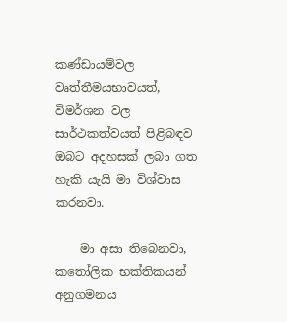කණ්ඩායම්වල වෘත්තීමයභාවයත්, විමර්ශන වල සාර්ථකත්වයත් පිළිබඳව ඔබට අදහසක් ලබා ගත හැකි යැයි මා විශ්වාස කරනවා.

    මා අසා තිබෙනවා, කතෝලික භක්තිකයන් අනුගමනය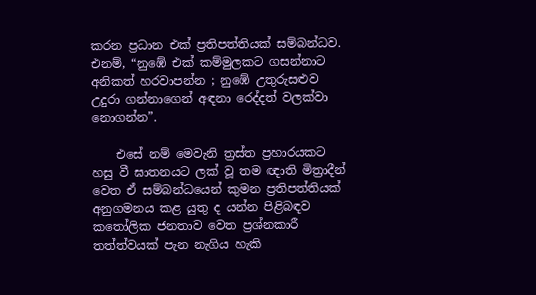කරන ප්‍රධාන එක් ප්‍රතිපත්තියක් සම්බන්ධව. එනම්, “නුඹේ එක් කම්මුලකට ගසන්නාට අනිකත් හරවාපන්න ; නුඹේ උතුරුසළුව උදුරා ගන්නාගෙන් අඳනා රෙද්දත් වලක්වා නොගන්න”.

    එසේ නම් මෙවැනි ත්‍රස්ත ප්‍රහාරයකට හසු වී ඝාතනයට ලක් වූ තම ඥාති මිත්‍රාදීන් වෙත ඒ සම්බන්ධයෙන් කුමන ප්‍රතිපත්තියක් අනුගමනය කළ යුතු ද යන්න පිළිබඳව කතෝලික ජනතාව වෙත ප්‍රශ්නකාරී තත්ත්වයක් පැන නැගිය හැකි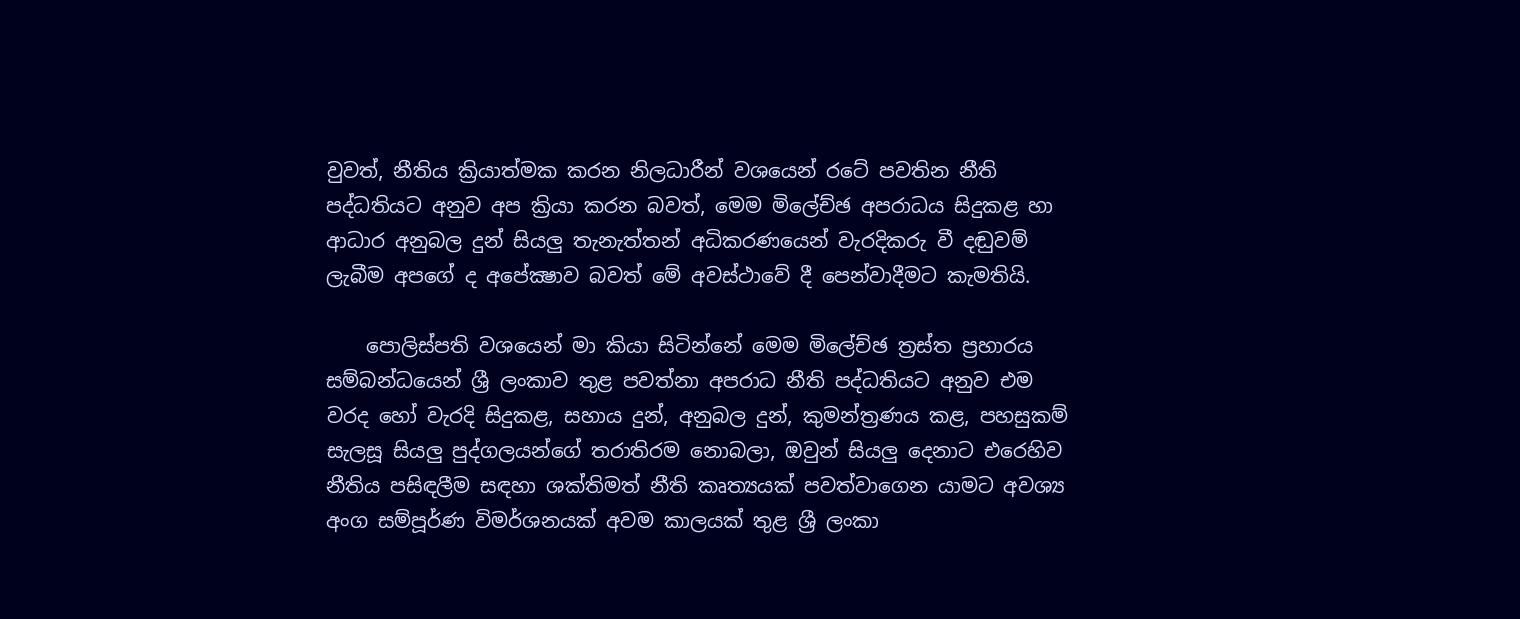වුවත්, නීතිය ක්‍රියාත්මක කරන නිලධාරීන් වශයෙන් රටේ පවතින නීති පද්ධතියට අනුව අප ක්‍රියා කරන බවත්, මෙම මිලේච්ඡ අපරාධය සිදුකළ හා ආධාර අනුබල දුන් සියලු තැනැත්තන් අධිකරණයෙන් වැරදිකරු වී දඬුවම් ලැබීම අපගේ ද අපේක්‍ෂාව බවත් මේ අවස්ථාවේ දී පෙන්වාදීමට කැමතියි.

    පොලිස්පති වශයෙන් මා කියා සිටින්නේ මෙම මිලේච්ඡ ත්‍රස්ත ප්‍රහාරය සම්බන්ධයෙන් ශ්‍රී ලංකාව තුළ පවත්නා අපරාධ නීති පද්ධතියට අනුව එම වරද හෝ වැරදි සිදුකළ, සහාය දුන්, අනුබල දුන්, කුමන්ත්‍රණය කළ, පහසුකම් සැලසූ සියලු පුද්ගලයන්ගේ තරාතිරම නොබලා, ඔවුන් සියලු දෙනාට එරෙහිව නීතිය පසිඳලීම සඳහා ශක්තිමත් නීති කෘත්‍යයක් පවත්වාගෙන යාමට අවශ්‍ය අංග සම්පූර්ණ විමර්ශනයක් අවම කාලයක් තුළ ශ්‍රී ලංකා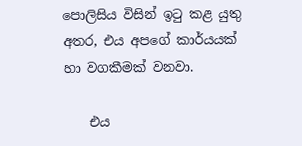පොලිසිය විසින් ඉටු කළ යුතු අතර, එය අපගේ කාර්යයක් හා වගකීමක් වනවා.

    එය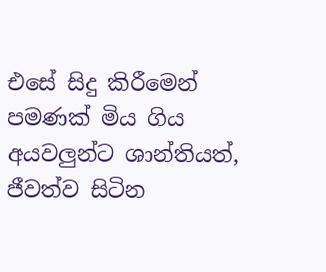එසේ සිදු කිරීමෙන් පමණක් මිය ගිය අයවලුන්ට ශාන්තියත්, ජීවත්ව සිටින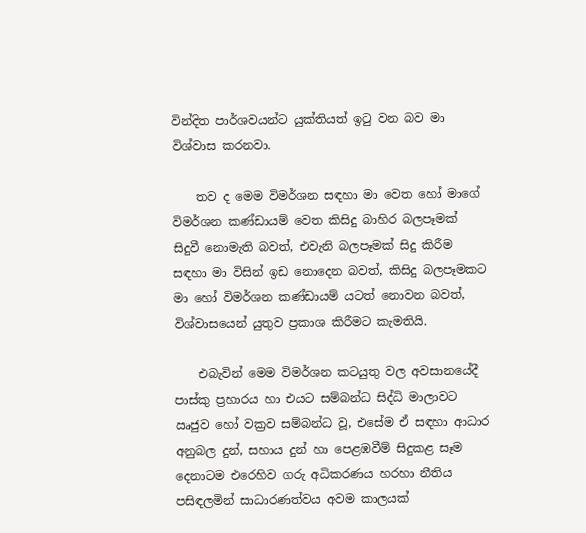වින්දිත පාර්ශවයන්ට යුක්තියත් ඉටු වන බව මා විශ්වාස කරනවා.

    තව ද මෙම විමර්ශන සඳහා මා වෙත හෝ මාගේ විමර්ශන කණ්ඩායම් වෙත කිසිදු බාහිර බලපෑමක් සිදුවී නොමැති බවත්, එවැනි බලපෑමක් සිදු කිරීම සඳහා මා විසින් ඉඩ නොදෙන බවත්, කිසිදු බලපෑමකට මා හෝ විමර්ශන කණ්ඩායම් යටත් නොවන බවත්, විශ්වාසයෙන් යුතුව ප්‍රකාශ කිරීමට කැමතියි.

    එබැවින් මෙම විමර්ශන කටයුතු වල අවසානයේදී පාස්කු ප්‍රහාරය හා එයට සම්බන්ධ සිද්ධි මාලාවට ඍජුව හෝ වක්‍රව සම්බන්ධ වූ, එසේම ඒ සඳහා ආධාර අනුබල දුන්, සහාය දුන් හා පෙළඹවීම් සිදුකළ සෑම දෙනාටම එරෙහිව ගරු අධිකරණය හරහා නීතිය පසිඳලමින් සාධාරණත්වය අවම කාලයක්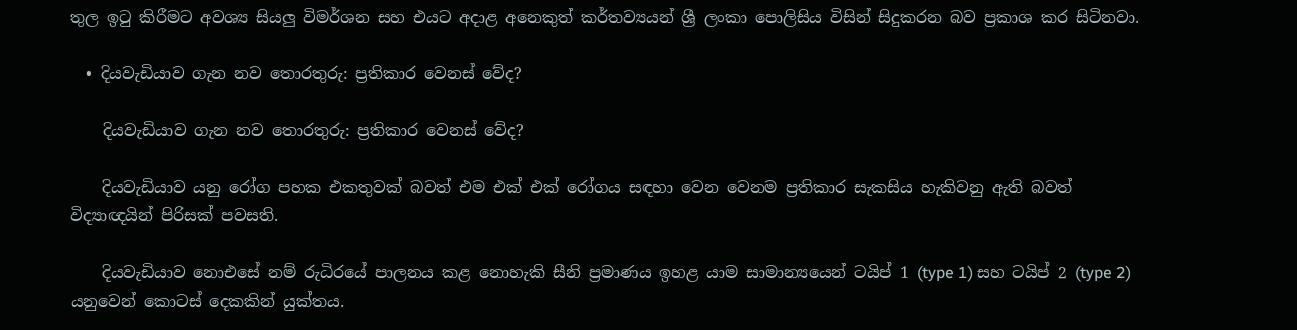තුල ඉටු කිරීමට අවශ්‍ය සියලු විමර්ශන සහ එයට අදාළ අනෙකුත් කර්තව්‍යයන් ශ්‍රී ලංකා පොලිසිය විසින් සිදුකරන බව ප්‍රකාශ කර සිටිනවා.

  • දියවැඩියාව ගැන නව තොරතුරු: ප්‍රතිකාර වෙනස් වේද?

    දියවැඩියාව ගැන නව තොරතුරු: ප්‍රතිකාර වෙනස් වේද?

    දියවැඩියාව යනු රෝග පහක එකතුවක් බවත් එම එක් එක් රෝගය සඳහා වෙන වෙනම ප්‍රතිකාර සැකසිය හැකිවනු ඇති බවත් විද්‍යාඥයින් පිරිසක් පවසති.

    දියවැඩියාව නොඑසේ නම් රුධිරයේ පාලනය කළ නොහැකි සීනි ප්‍රමාණය ඉහළ යාම සාමාන්‍යයෙන් ටයිප් 1 (type 1) සහ ටයිප් 2 (type 2) යනුවෙන් කොටස් දෙකකින් යුක්තය.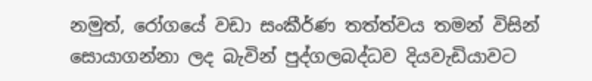නමුත්, රෝගයේ වඩා සංකීර්ණ තත්ත්වය තමන් විසින් සොයාගන්නා ලද බැවින් පුද්ගලබද්ධව දියවැඩියාවට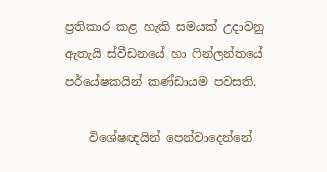ප්‍රතිකාර කළ හැකි සමයක් උදාවනු ඇතැයි ස්වීඩනයේ හා ෆින්ලන්තයේ පර්යේෂකයින් කණ්ඩායම පවසති.

    විශේෂඥයින් පෙන්වාදෙන්නේ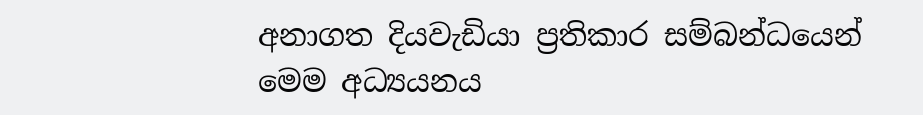අනාගත දියවැඩියා ප්‍රතිකාර සම්බන්ධයෙන් මෙම අධ්‍යයනය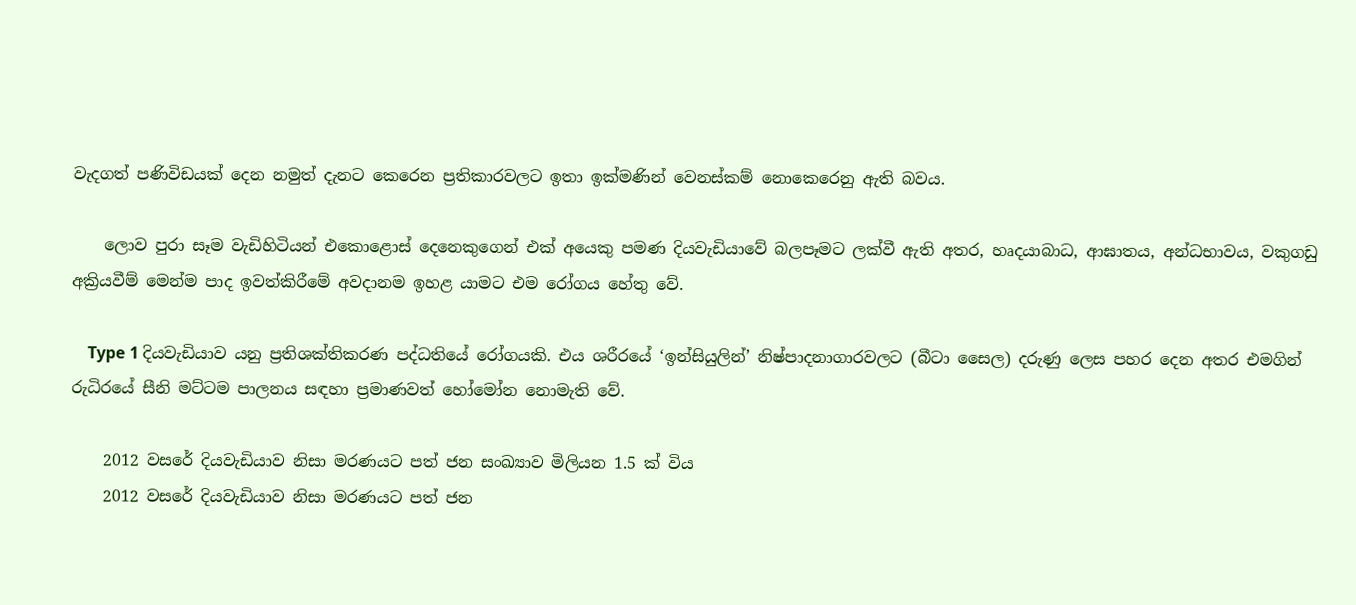වැදගත් පණිවිඩයක් දෙන නමුත් දැනට කෙරෙන ප්‍රතිකාරවලට ඉතා ඉක්මණින් වෙනස්කම් නොකෙරෙනු ඇති බවය.

    ලොව පුරා සෑම වැඩිහිටියන් එකොළොස් දෙනෙකුගෙන් එක් අයෙකු පමණ දියවැඩියාවේ බලපෑමට ලක්වී ඇති අතර, හෘදයාබාධ, ආඝාතය, අන්ධභාවය, වකුගඩු අක්‍රියවීම් මෙන්ම පාද ඉවත්කිරීමේ අවදානම ඉහළ යාමට එම රෝගය හේතු වේ.

    Type 1 දියවැඩියාව යනු ප්‍රතිශක්තිකරණ පද්ධතියේ රෝගයකි. එය ශරීරයේ ‘ඉන්සියුලින්’ නිෂ්පාදනාගාරවලට (බීටා සෛල) දරුණු ලෙස පහර දෙන අතර එමගින් රුධිරයේ සීනි මට්ටම පාලනය සඳහා ප්‍රමාණවත් හෝමෝන නොමැති වේ.

    2012 වසරේ දියවැඩියාව නිසා මරණයට පත් ජන සංඛ්‍යාව මිලියන 1.5 ක් විය
    2012 වසරේ දියවැඩියාව නිසා මරණයට පත් ජන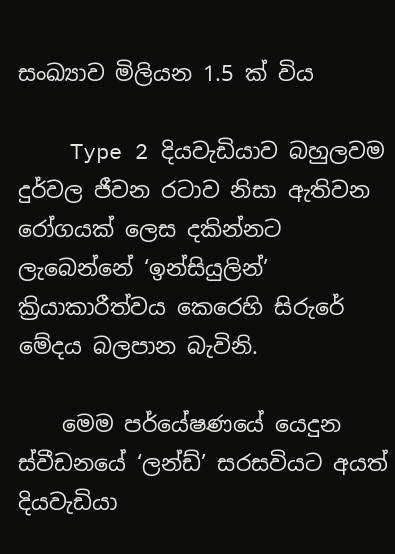සංඛ්‍යාව මිලියන 1.5 ක් විය

    Type 2 දියවැඩියාව බහුලවම දුර්වල ජීවන රටාව නිසා ඇතිවන රෝගයක් ලෙස දකින්නට ලැබෙන්නේ ‘ඉන්සියුලින්’ ක්‍රියාකාරීත්වය කෙරෙහි සිරුරේ මේදය බලපාන බැවිනි.

    මෙම පර්යේෂණයේ යෙදුන ස්වීඩනයේ ‘ලන්ඩ්’ සරසවියට අයත් දියවැඩියා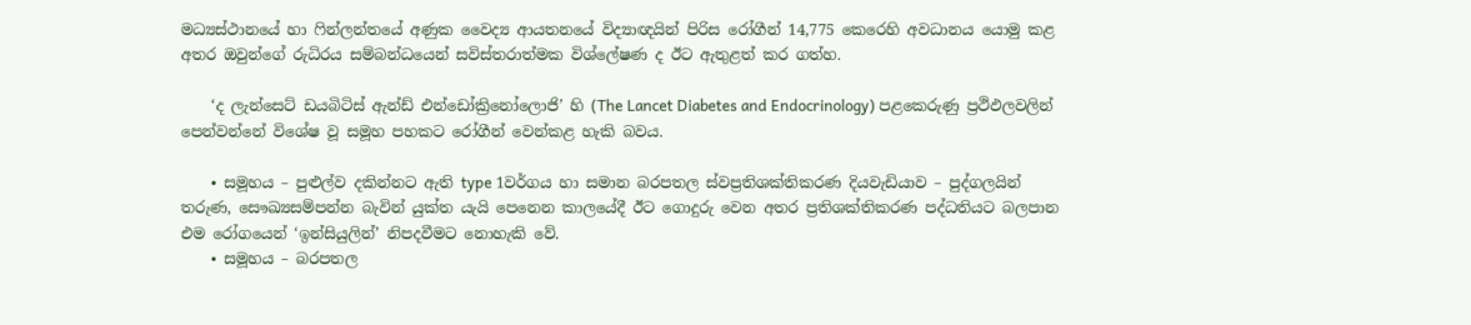මධ්‍යස්ථානයේ හා ෆින්ලන්තයේ අණුක වෛද්‍ය ආයතනයේ විද්‍යාඥයින් පිරිස රෝගීන් 14,775 කෙරෙහි අවධානය යොමු කළ අතර ඔවුන්ගේ රුධිරය සම්බන්ධයෙන් සවිස්තරාත්මක විශ්ලේෂණ ද ඊට ඇතුළත් කර ගත්හ.

    ‘ද ලැන්සෙට් ඩයබිටිස් ඇන්ඩ් එන්ඩෝක්‍රිනෝලොජි’ හි (The Lancet Diabetes and Endocrinology) පළකෙරුණු ප්‍රථිඵලවලින් පෙන්වන්නේ විශේෂ වූ සමූහ පහකට රෝගීන් වෙන්කළ හැකි බවය.

    • සමූහය – පුළුල්ව දකින්නට ඇති type 1වර්ගය හා සමාන බරපතල ස්වප්‍රතිශක්තිකරණ දියවැඩියාව – පුද්ගලයින් තරුණ, සෞඛ්‍යසම්පන්න බැවින් යුක්ත යැයි පෙනෙන කාලයේදී ඊට ගොදුරු වෙන අතර ප්‍රතිශක්තිකරණ පද්ධතියට බලපාන එම රෝගයෙන් ‘ඉන්සියුලින්’ නිපදවීමට නොහැකි වේ.
    • සමූහය – බරපතල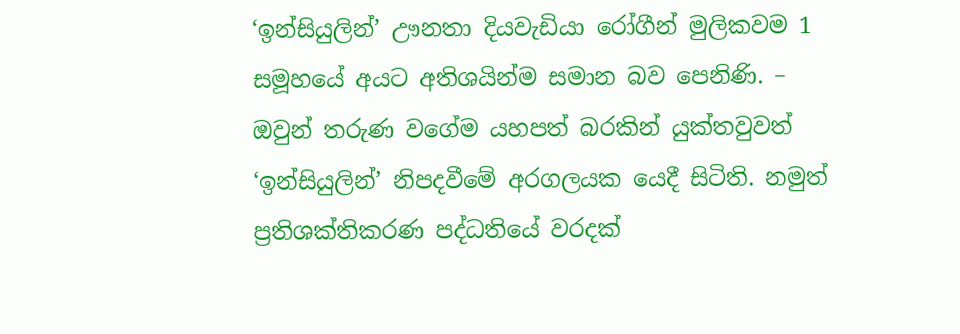‘ඉන්සියුලින්’ ඌනතා දියවැඩියා රෝගීන් මුලිකවම 1 සමූහයේ අයට අතිශයින්ම සමාන බව පෙනිණි. – ඔවුන් තරුණ වගේම යහපත් බරකින් යුක්තවුවත් ‘ඉන්සියුලින්’ නිපදවීමේ අරගලයක යෙදී සිටිති. නමුත් ප්‍රතිශක්තිකරණ පද්ධතියේ වරදක්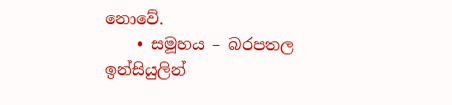නොවේ.
    • සමූහය – බරපතල ඉන්සියුලින්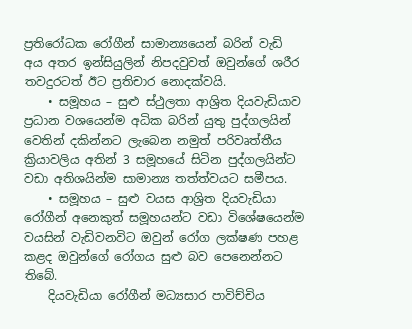ප්‍රතිරෝධක රෝගීන් සාමාන්‍යයෙන් බරින් වැඩි අය අතර ඉන්සියුලින් නිපදවුවත් ඔවුන්ගේ ශරීර තවදුරටත් ඊට ප්‍රතිචාර නොදක්වයි.
    • සමූහය – සුළු ස්ථුලතා ආශ්‍රිත දියවැඩියාව ප්‍රධාන වශයෙන්ම අධික බරින් යුතු පුද්ගලයින් වෙතින් දකින්නට ලැබෙන නමුත් පරිවෘත්තීය ක්‍රියාවලිය අතින් 3 සමූහයේ සිටින පුද්ගලයින්ට වඩා අතිශයින්ම සාමාන්‍ය තත්ත්වයට සමීපය.
    • සමූහය – සුළු වයස ආශ්‍රිත දියවැඩියා රෝගීන් අනෙකුත් සමූහයන්ට වඩා විශේෂයෙන්ම වයසින් වැඩිවනවිට ඔවුන් රෝග ලක්ෂණ පහළ කළද ඔවුන්ගේ රෝගය සුළු බව පෙනෙන්නට තිබේ.
    දියවැඩියා රෝගීන් මධ්‍යසාර පාවිච්චිය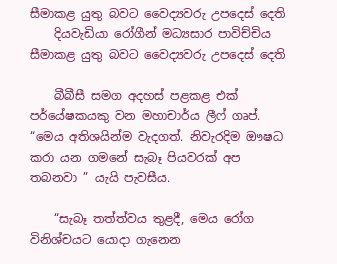සීමාකළ යුතු බවට වෛද්‍යවරු උපදෙස් දෙති
    දියවැඩියා රෝගීන් මධ්‍යසාර පාවිච්චිය සීමාකළ යුතු බවට වෛද්‍යවරු උපදෙස් දෙති

    බීබීසී සමග අදහස් පළකළ එක් පර්යේෂකයකු වන මහාචාර්ය ලීෆ් ගෘප්. “මෙය අතිශයින්ම වැදගත්. නිවැරදිම ඖෂධ කරා යන ගමනේ සැබෑ පියවරක් අප තබනවා ” යැයි පැවසීය.

    “සැබෑ තත්ත්වය තුළදී, මෙය රෝග විනිශ්චයට යොදා ගැනෙන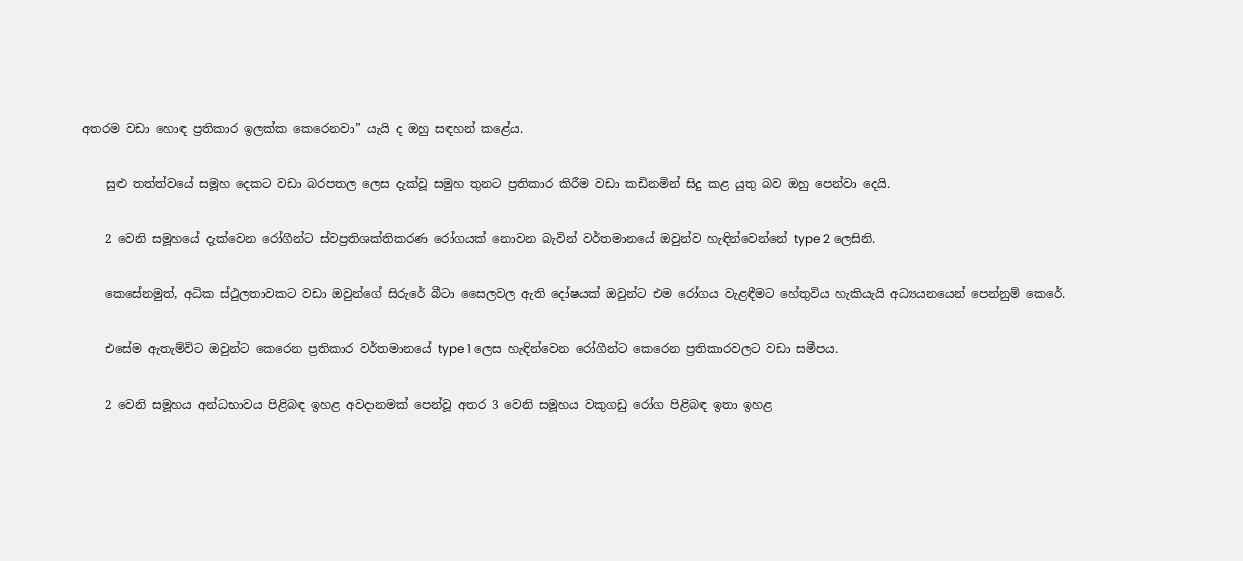අතරම වඩා හොඳ ප්‍රතිකාර ඉලක්ක කෙරෙනවා” යැයි ද ඔහු සඳහන් කළේය.

    සුළු තත්ත්වයේ සමූහ දෙකට වඩා බරපතල ලෙස දැක්වූ සමුහ තුනට ප්‍රතිකාර කිරීම වඩා කඩිනමින් සිදු කළ යුතු බව ඔහු පෙන්වා දෙයි.

    2 වෙනි සමූහයේ දැක්වෙන රෝගීන්ට ස්වප්‍රතිශක්තිකරණ රෝගයක් නොවන බැවින් වර්තමානයේ ඔවුන්ව හැඳින්වෙන්නේ type 2 ලෙසිනි.

    කෙසේනමුත්, අධික ස්ථුලතාවකට වඩා ඔවුන්ගේ සිරුරේ බීටා සෛලවල ඇති දෝෂයක් ඔවුන්ට එම රෝගය වැළඳීමට හේතුවිය හැකියැයි අධ්‍යයනයෙන් පෙන්නුම් කෙරේ.

    එසේම ඇතැම්විට ඔවුන්ට කෙරෙන ප්‍රතිකාර වර්තමානයේ type 1 ලෙස හැඳින්වෙන රෝගීන්ට කෙරෙන ප්‍රතිකාරවලට වඩා සමීපය.

    2 වෙනි සමූහය අන්ධභාවය පිළිබඳ ඉහළ අවදානමක් පෙන්වූ අතර 3 වෙනි සමූහය වකුගඩු රෝග පිළිබඳ ඉතා ඉහළ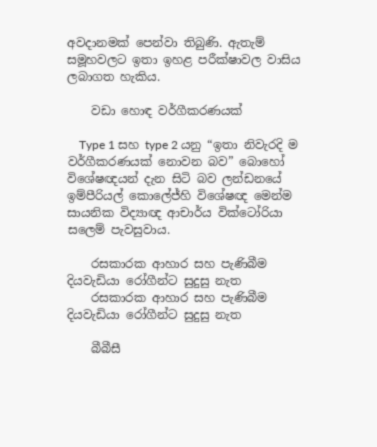අවදානමක් පෙන්වා තිබුණි. ඇතැම් සමූහවලට ඉතා ඉහළ පරීක්ෂාවල වාසිය ලබාගත හැකිය.

    වඩා හොඳ වර්ගීකරණයක්

    Type 1 සහ type 2 යනු “ඉතා නිවැරදි ම වර්ගීකරණයක් නොවන බව” බොහෝ විශේෂඥයන් දැන සිටි බව ලන්ඩනයේ ඉම්පීරියල් කොලේජ්හි විශේෂඥ මෙන්ම සායනික විද්‍යාඥ ආචාර්ය වික්ටෝරියා සලෙම් පැවසුවාය.

    රසකාරක ආහාර සහ පැණිබීම දියවැඩියා රෝගීන්ට සුදුසු නැත
    රසකාරක ආහාර සහ පැණිබීම දියවැඩියා රෝගීන්ට සුදුසු නැත

    බීබීසී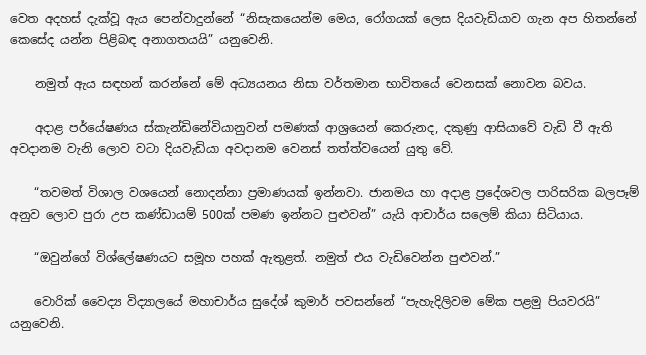වෙත අදහස් දැක්වූ ඇය පෙන්වාදුන්නේ “නිසැකයෙන්ම මෙය, රෝගයක් ලෙස දියවැඩියාව ගැන අප හිතන්නේ කෙසේද යන්න පිළිබඳ අනාගතයයි” යනුවෙනි.

    නමුත් ඇය සඳහන් කරන්නේ මේ අධ්‍යයනය නිසා වර්තමාන භාවිතයේ වෙනසක් නොවන බවය.

    අදාළ පර්යේෂණය ස්කැන්ඩිනේවියානුවන් පමණක් ආශ්‍රයෙන් කෙරුනද, දකුණු ආසියාවේ වැඩි වී ඇති අවදානම වැනි ලොව වටා දියවැඩියා අවදානම වෙනස් තත්ත්වයෙන් යුතු වේ.

    “තවමත් විශාල වශයෙන් නොදන්නා ප්‍රමාණයක් ඉන්නවා. ජානමය හා අදාළ ප්‍රදේශවල පාරිසරික බලපෑම් අනුව ලොව පුරා උප කණ්ඩායම් 500ක් පමණ ඉන්නට පුළුවන්” යැයි ආචාර්ය සලෙම් කියා සිටියාය.

    “ඔවුන්ගේ විශ්ලේෂණයට සමූහ පහක් ඇතුළත්. නමුත් එය වැඩිවෙන්න පුළුවන්.”

    වොරික් වෛද්‍ය විද්‍යාලයේ මහාචාර්ය සුදේශ් කුමාර් පවසන්නේ “පැහැදිලිවම මේක පළමු පියවරයි” යනුවෙනි.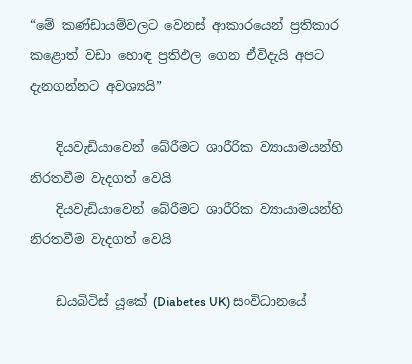“මේ කණ්ඩායම්වලට වෙනස් ආකාරයෙන් ප්‍රතිකාර කළොත් වඩා හොඳ ප්‍රතිඵල ගෙන ඒවිදැයි අපට දැනගන්නට අවශ්‍යයි”

    දියවැඩියාවෙන් බේරීමට ශාරීරික ව්‍යායාමයන්හි නිරතවීම වැදගත් වෙයි
    දියවැඩියාවෙන් බේරීමට ශාරීරික ව්‍යායාමයන්හි නිරතවීම වැදගත් වෙයි

    ඩයබිටිස් යූකේ (Diabetes UK) සංවිධානයේ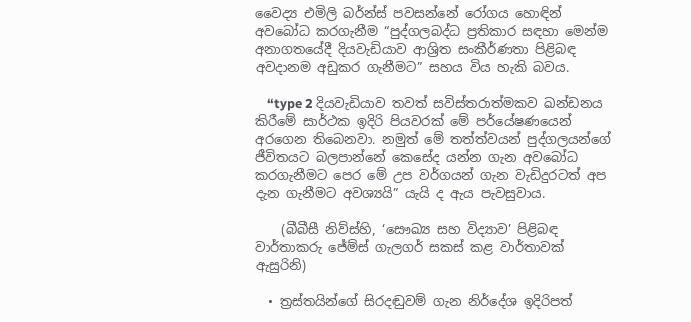වෛද්‍ය එමිලි බර්න්ස් පවසන්නේ රෝගය හොඳින් අවබෝධ කරගැනීම “පුද්ගලබද්ධ ප්‍රතිකාර සඳහා මෙන්ම අනාගතයේදී දියවැඩියාව ආශ්‍රිත සංකීර්ණතා පිළිබඳ අවදානම අඩුකර ගැනීමට” සහය විය හැකි බවය.

    “type 2 දියවැඩියාව තවත් සවිස්තරාත්මකව ඛන්ඩනය කිරීමේ සාර්ථක ඉදිරි පියවරක් මේ පර්යේෂණයෙන් අරගෙන තිබෙනවා. නමුත් මේ තත්ත්වයන් පුද්ගලයන්ගේ ජීවිතයට බලපාන්නේ කෙසේද යන්න ගැන අවබෝධ කරගැනීමට පෙර මේ උප වර්ගයන් ගැන වැඩිදුරටත් අප දැන ගැනීමට අවශ්‍යයි” යැයි ද ඇය පැවසුවාය.

    (බීබීසී නිව්ස්හි, ‘සෞඛ්‍ය සහ විද්‍යාව’ පිළිබඳ වාර්තාකරු ජේම්ස් ගැලගර් සකස් කළ වාර්තාවක් ඇසුරිනි)

  • ත්‍රස්තයින්ගේ සිරදඬුවම් ගැන නිර්දේශ ඉදිරිපත්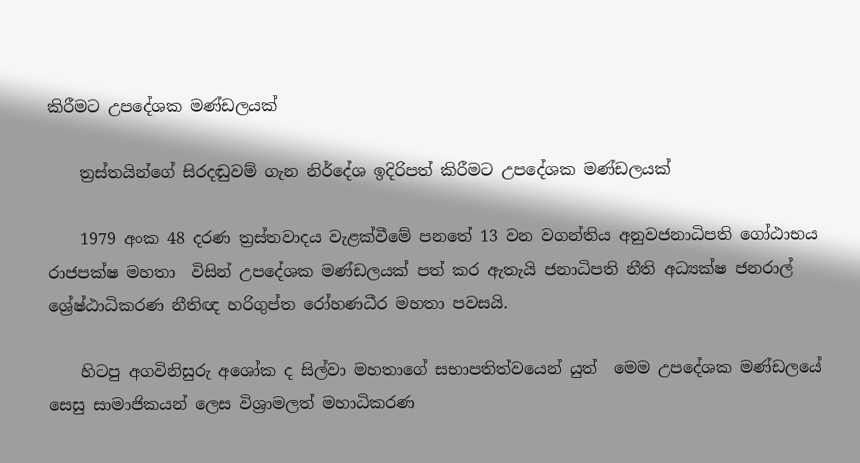කිරීමට උපදේශක මණ්ඩලයක්

    ත්‍රස්තයින්ගේ සිරදඬුවම් ගැන නිර්දේශ ඉදිරිපත් කිරීමට උපදේශක මණ්ඩලයක්

    1979 අංක 48 දරණ ත්‍රස්තවාදය වැළක්වීමේ පනතේ 13 වන වගන්තිය අනුවජනාධිපති ගෝඨාභය රාජපක්ෂ මහතා  විසින් උපදේශක මණ්ඩලයක් පත් කර ඇතැයි ජනාධිපති නීති අධ්‍යක්ෂ ජනරාල් ශ්‍රේෂ්ඨාධිකරණ නීතිඥ හරිගුප්ත රෝහණධීර මහතා පවසයි.

    හිටපු අගවිනිසුරු අශෝක ද සිල්වා මහතාගේ සභාපතිත්ව‍යෙන් යුත්  මෙම උපදේශක මණ්ඩලයේ  සෙසු සාමාජිකයන් ලෙස විශ්‍රාමලත් මහාධිකරණ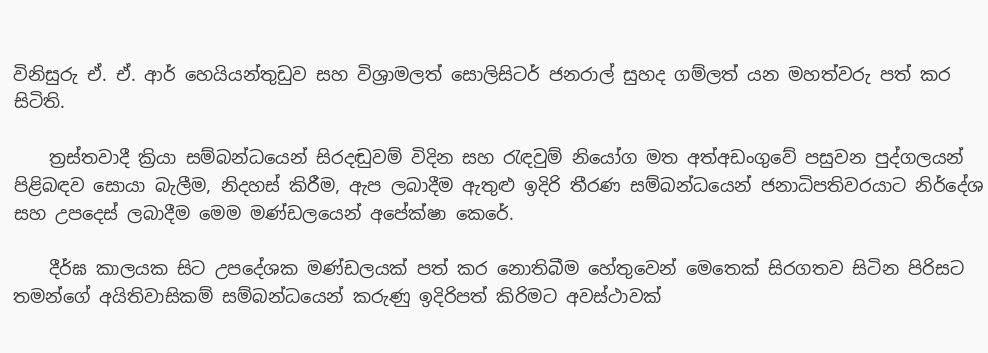විනිසුරු ඒ. ඒ. ආර් හෙයියන්තුඩුව සහ විශ්‍රාමලත් සොලිසිටර් ජනරාල් සුහද ගම්ලත් යන මහත්වරු පත් කර සිටිති.

    ත්‍රස්තවාදී ක්‍රියා සම්බන්ධයෙන් සිරදඬුවම් විදින සහ රැඳවුම් නියෝග මත අත්අඩංගුවේ පසුවන පුද්ගලයන් පිළිබඳව සොයා බැලීම, නිදහස් කිරීම, ඇප ලබාදීම ඇතුළු ඉදිරි තීරණ සම්බන්ධයෙන් ජනාධිපතිවරයාට නිර්දේශ සහ උපදෙස් ලබාදීම මෙම මණ්ඩලයෙන් අපේක්ෂා කෙරේ.

    දීර්ඝ කාලයක සිට උපදේශක මණ්ඩලයක් පත් කර නොතිබීම හේතුවෙන් මෙතෙක් සිරගතව සිටින පිරිසට තමන්ගේ අයිතිවාසිකම් සම්බන්ධයෙන් කරුණු ඉදිරිපත් කිරිමට අවස්ථාවක්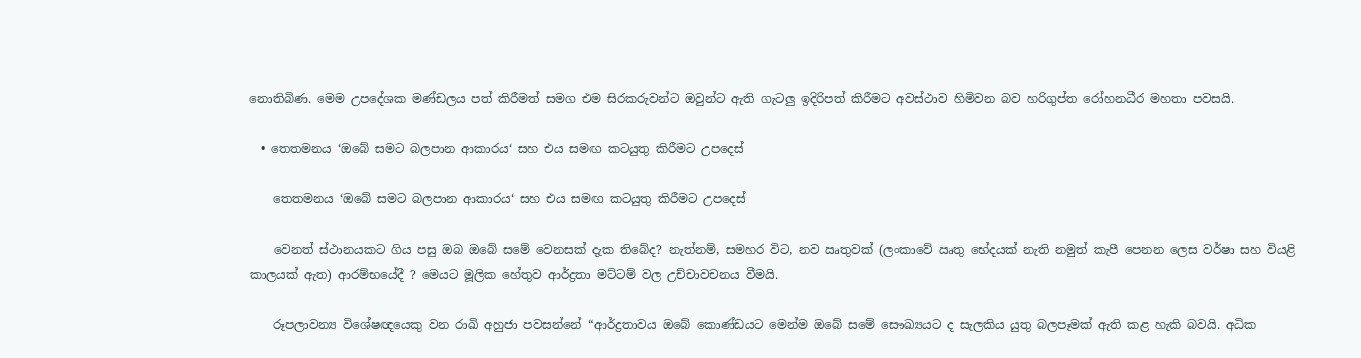නොතිබිණ. මෙම උපදේශක මණ්ඩලය පත් කිරීමත් සමග එම සිරකරුවන්ට ඔවුන්ට ඇති ගැටලු ඉදිරිපත් කිරීමට අවස්ථාව හිමිවන බව හරිගුප්ත රෝහනධීර මහතා පවසයි.

  • තෙතමනය ‘ඔබේ සමට බලපාන ආකාරය‘ සහ එය සමඟ කටයුතු කිරීමට උපදෙස්

    තෙතමනය ‘ඔබේ සමට බලපාන ආකාරය‘ සහ එය සමඟ කටයුතු කිරීමට උපදෙස්

    වෙනත් ස්ථානයකට ගිය පසු ඔබ ඔබේ සමේ වෙනසක් දැක තිබේද? නැත්නම්, සමහර විට, නව ඍතුවක් (ලංකාවේ ඍතු භේදයක් නැති නමුත් කැපී පෙනන ලෙස වර්ෂා සහ වියළි කාලයක් ඇත) ආරම්භයේදී ? මෙයට මූලික හේතුව ආර්ද්‍රතා මට්ටම් වල උච්චාවචනය වීමයි.

    රූපලාවන්‍ය විශේෂඥයෙකු වන රාඛි අහුජා පවසන්නේ “ආර්ද්‍රතාවය ඔබේ කොණ්ඩයට මෙන්ම ඔබේ සමේ සෞඛ්‍යයට ද සැලකිය යුතු බලපෑමක් ඇති කළ හැකි බවයි. අධික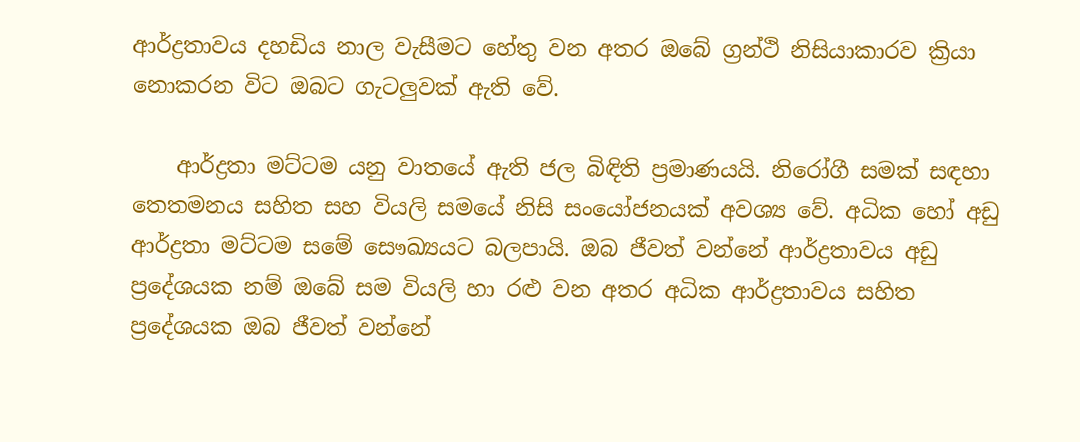ආර්ද්‍රතාවය දහඩිය නාල වැසීමට හේතු වන අතර ඔබේ ග්‍රන්ථි නිසියාකාරව ක්‍රියා නොකරන විට ඔබට ගැටලුවක් ඇති වේ.

    ආර්ද්‍රතා මට්ටම යනු වාතයේ ඇති ජල බිඳිති ප්‍රමාණයයි. නිරෝගී සමක් සඳහා තෙතමනය සහිත සහ වියලි සමයේ නිසි සංයෝජනයක් අවශ්‍ය වේ. අධික හෝ අඩු ආර්ද්‍රතා මට්ටම සමේ සෞඛ්‍යයට බලපායි. ඔබ ජීවත් වන්නේ ආර්ද්‍රතාවය අඩු ප්‍රදේශයක නම් ඔබේ සම වියලි හා රළු වන අතර අධික ආර්ද්‍රතාවය සහිත ප්‍රදේශයක ඔබ ජීවත් වන්නේ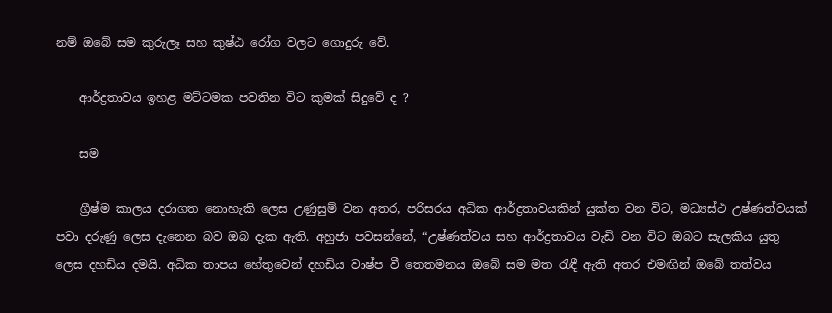නම් ඔබේ සම කුරුලෑ සහ කුෂ්ඨ රෝග වලට ගොදුරු වේ.

    ආර්ද්‍රතාවය ඉහළ මට්ටමක පවතින විට කුමක් සිදුවේ ද ?

    සම

    ග්‍රීෂ්ම කාලය දරාගත නොහැකි ලෙස උණුසුම් වන අතර, පරිසරය අධික ආර්ද්‍රතාවයකින් යුක්ත වන විට, මධ්‍යස්ථ උෂ්ණත්වයක් පවා දරුණු ලෙස දැනෙන බව ඔබ දැක ඇති. අහුජා පවසන්නේ, “උෂ්ණත්වය සහ ආර්ද්‍රතාවය වැඩි වන විට ඔබට සැලකිය යුතු ලෙස දහඩිය දමයි. අධික තාපය හේතුවෙන් දහඩිය වාෂ්ප වී තෙතමනය ඔබේ සම මත රැඳී ඇති අතර එමඟින් ඔබේ තත්වය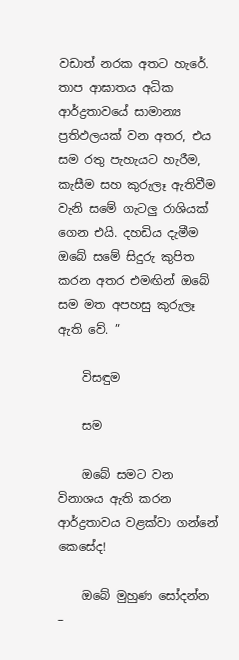වඩාත් නරක අතට හැරේ. තාප ආඝාතය අධික ආර්ද්‍රතාවයේ සාමාන්‍ය ප්‍රතිඵලයක් වන අතර, එය සම රතු පැහැයට හැරීම, කැසීම සහ කුරුලෑ ඇතිවීම වැනි සමේ ගැටලු රාශියක් ගෙන එයි. දහඩිය දැමීම ඔබේ සමේ සිදුරු කුපිත කරන අතර එමඟින් ඔබේ සම මත අපහසු කුරුලෑ ඇති වේ. ”

    විසඳුම

    සම

    ඔබේ සමට වන විනාශය ඇති කරන ආර්ද්‍රතාවය වළක්වා ගන්නේ කෙසේද!

    ඔබේ මුහුණ සෝදන්න –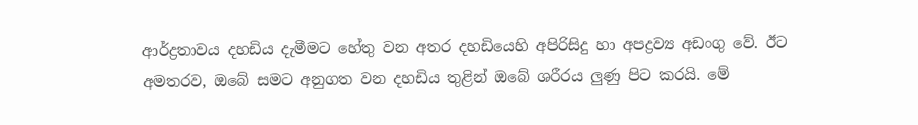ආර්ද්‍රතාවය දහඩිය දැමීමට හේතු වන අතර දහඩියෙහි අපිරිසිදු හා අපද්‍රව්‍ය අඩංගු වේ. ඊට අමතරව, ඔබේ සමට අනුගත වන දහඩිය තුළින් ඔබේ ශරීරය ලුණු පිට කරයි. මේ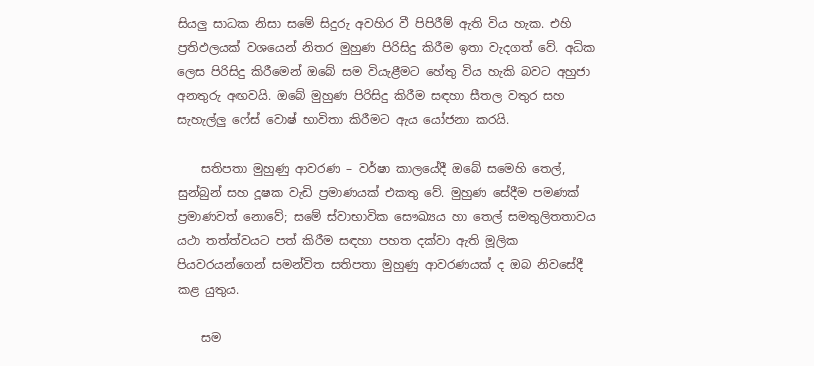සියලු සාධක නිසා සමේ සිදුරු අවහිර වී පිපිරීම් ඇති විය හැක. එහි ප්‍රතිඵලයක් වශයෙන් නිතර මුහුණ පිරිසිදු කිරීම ඉතා වැදගත් වේ. අධික ලෙස පිරිසිදු කිරීමෙන් ඔබේ සම වියැළීමට හේතු විය හැකි බවට අහුජා අනතුරු අඟවයි. ඔබේ මුහුණ පිරිසිදු කිරීම සඳහා සීතල වතුර සහ සැහැල්ලු ෆේස් වොෂ් භාවිතා කිරීමට ඇය යෝජනා කරයි.

    සතිපතා මුහුණු ආවරණ – වර්ෂා කාලයේදී ඔබේ සමෙහි තෙල්, සුන්බුන් සහ දූෂක වැඩි ප්‍රමාණයක් එකතු වේ. මුහුණ සේදීම පමණක් ප්‍රමාණවත් නොවේ; සමේ ස්වාභාවික සෞඛ්‍යය හා තෙල් සමතුලිතතාවය යථා තත්ත්වයට පත් කිරීම සඳහා පහත දක්වා ඇති මූලික පියවරයන්ගෙන් සමන්විත සතිපතා මුහුණු ආවරණයක් ද ඔබ නිවසේදී කළ යුතුය.

    සම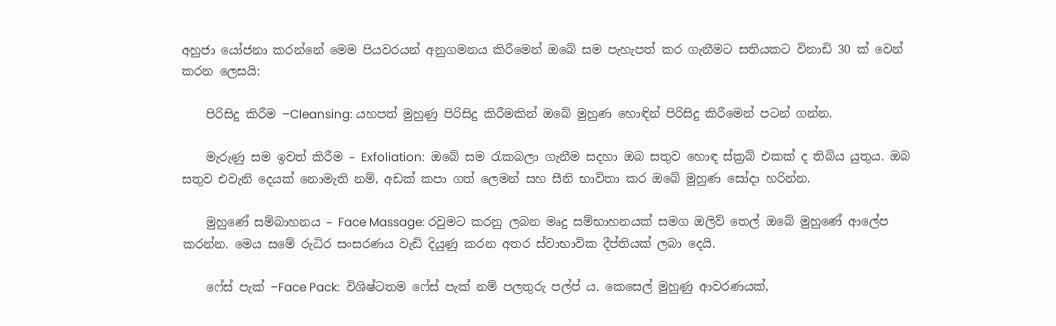අහුජා යෝජනා කරන්නේ මෙම පියවරයන් අනුගමනය කිරීමෙන් ඔබේ සම පැහැපත් කර ගැනීමට සතියකට විනාඩි 30 ක් වෙන් කරන ලෙසයි:

    පිරිසිදු කිරීම –Cleansing: යහපත් මුහුණු පිරිසිදු කිරීමකින් ඔබේ මුහුණ හොඳින් පිරිසිදු කිරීමෙන් පටන් ගන්න.

    මැරුණු සම ඉවත් කිරීම – Exfoliation:  ඔබේ සම රැකබලා ගැනීම සදහා ඔබ සතුව හොඳ ස්ක්‍රබ් එකක් ද තිබිය යුතුය. ඔබ සතුව එවැනි දෙයක් නොමැති නම්, අඩක් කපා ගත් ලෙමන් සහ සීනි භාවිතා කර ඔබේ මුහුණ සෝදා හරින්න.

    මුහුණේ සම්බාහනය – Face Massage: රවුමට කරනු ලබන මෘදු සම්භාහනයක් සමග ඔලිව් තෙල් ඔබේ මුහුණේ ආලේප කරන්න. මෙය සමේ රුධිර සංසරණය වැඩි දියුණු කරන අතර ස්වාභාවික දීප්තියක් ලබා දෙයි.

    ෆේස් පැක් –Face Pack:  විශිෂ්ටතම ෆේස් පැක් නම් පලතුරු පල්ප් ය. කෙසෙල් මුහුණු ආවරණයක්,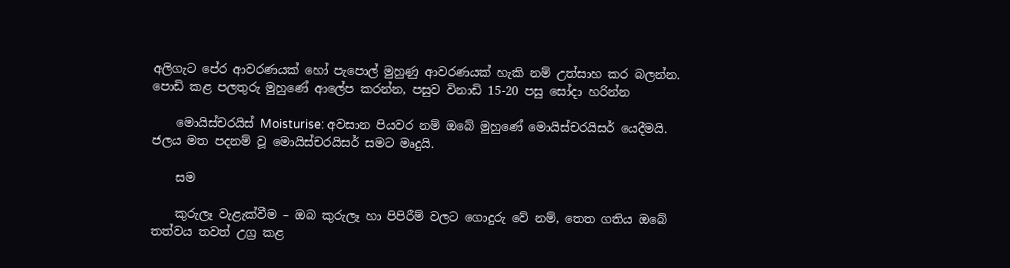අලිගැට පේර ආවරණයක් හෝ පැපොල් මුහුණු ආවරණයක් හැකි නම් උත්සාහ කර බලන්න. පොඩි කළ පලතුරු මුහුණේ ආලේප කරන්න, පසුව විනාඩි 15-20 පසු සෝදා හරින්න

    මොයිස්චරයිස් Moisturise: අවසාන පියවර නම් ඔබේ මුහුණේ මොයිස්චරයිසර් යෙදීමයි. ජලය මත පදනම් වූ මොයිස්චරයිසර් සමට මෘදුයි.

    සම

    කුරුලෑ වැළැක්වීම – ඔබ කුරුලෑ හා පිපිරීම් වලට ගොදුරු වේ නම්, තෙත ගතිය ඔබේ තත්වය තවත් උග්‍ර කළ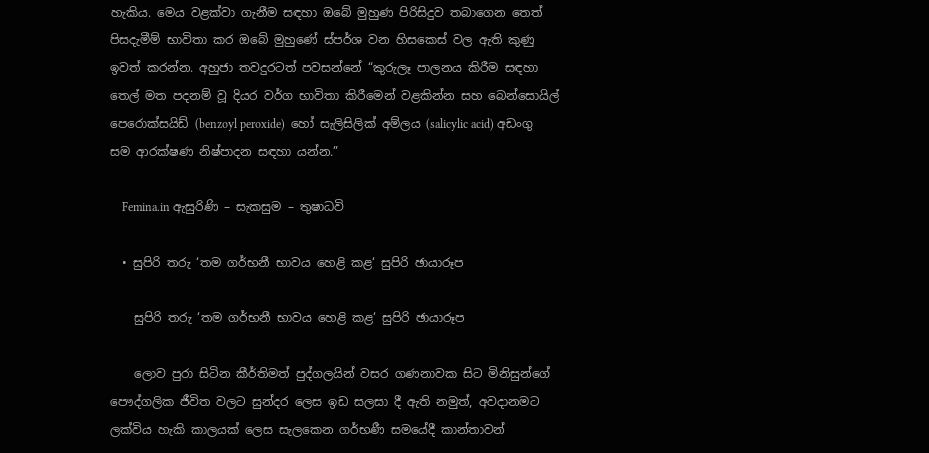හැකිය. මෙය වළක්වා ගැනීම සඳහා ඔබේ මුහුණ පිරිසිදුව තබාගෙන තෙත් පිසදැමීම් භාවිතා කර ඔබේ මුහුණේ ස්පර්ශ වන හිසකෙස් වල ඇති කුණු ඉවත් කරන්න. අහුජා තවදුරටත් පවසන්නේ “කුරුලෑ පාලනය කිරීම සඳහා තෙල් මත පදනම් වූ දියර වර්ග භාවිතා කිරීමෙන් වළකින්න සහ බෙන්සොයිල් පෙරොක්සයිඩ් (benzoyl peroxide)  හෝ සැලිසිලික් අම්ලය (salicylic acid) අඩංගු සම ආරක්ෂණ නිෂ්පාදන සඳහා යන්න.”

    Femina.in ඇසුරිණි – සැකසුම – තුෂාධවි

  • සුපිරි තරු ‘තම ගර්භනී භාවය හෙළි කළ‘ සුපිරි ඡායාරූප

    සුපිරි තරු ‘තම ගර්භනී භාවය හෙළි කළ‘ සුපිරි ඡායාරූප

    ලොව පුරා සිටින කීර්තිමත් පුද්ගලයින් වසර ගණනාවක සිට මිනිසුන්ගේ පෞද්ගලික ජීවිත වලට සුන්දර ලෙස ඉඩ සලසා දී ඇති නමුත්, අවදානමට ලක්විය හැකි කාලයක් ලෙස සැලකෙන ගර්භණී සමයේදී කාන්තාවන්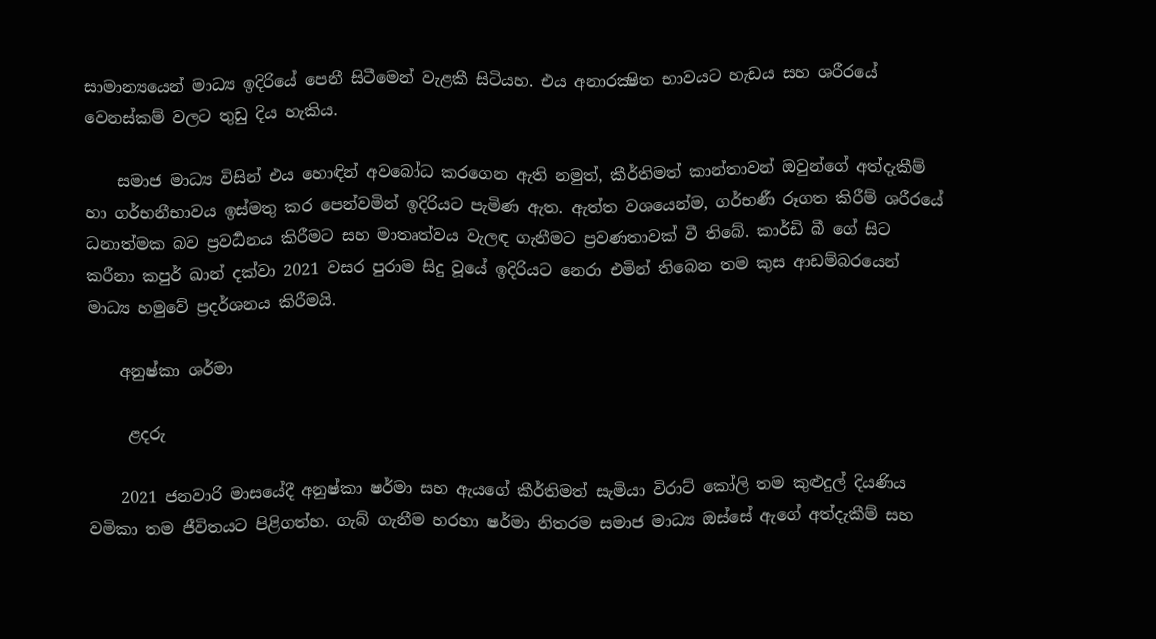සාමාන්‍යයෙන් මාධ්‍ය ඉදිරියේ පෙනී සිටීමෙන් වැළකී සිටියහ. එය අනාරක්‍ෂිත භාවයට හැඩය සහ ශරීරයේ වෙනස්කම් වලට තුඩු දිය හැකිය.

    සමාජ මාධ්‍ය විසින් එය හොඳින් අවබෝධ කරගෙන ඇති නමුත්, කීර්තිමත් කාන්තාවන් ඔවුන්ගේ අත්දැකීම් හා ගර්භනීභාවය ඉස්මතු කර පෙන්වමින් ඉදිරියට පැමිණ ඇත. ඇත්ත වශයෙන්ම, ගර්භණී රූගත කිරීම් ශරීරයේ ධනාත්මක බව ප්‍රවර්‍ධනය කිරීමට සහ මාතෘත්වය වැලඳ ගැනීමට ප්‍රවණතාවක් වී තිබේ. කාර්ඩි බී ගේ සිට කරීනා කපුර් ඛාන් දක්වා 2021 වසර පුරාම සිදු වූයේ ඉදිරියට නෙරා එමින් තිබෙන තම කුස ආඩම්බරයෙන් මාධ්‍ය හමුවේ ප්‍රදර්ශනය කිරීමයි.

    අනුෂ්කා ශර්මා

     ළදරු

    2021 ජනවාරි මාසයේදී අනුෂ්කා ෂර්මා සහ ඇයගේ කීර්තිමත් සැමියා විරාට් කෝලි තම කුළුදුල් දියණිය වමිකා තම ජීවිතයට පිළිගත්හ. ගැබ් ගැනීම හරහා ෂර්මා නිතරම සමාජ මාධ්‍ය ඔස්සේ ඇගේ අත්දැකීම් සහ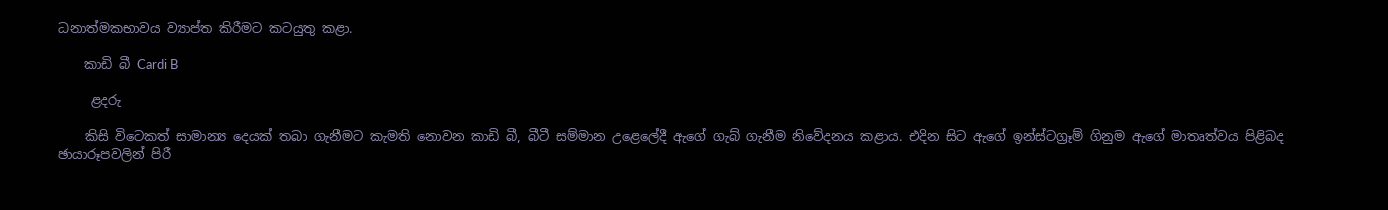ධනාත්මකභාවය ව්‍යාප්ත කිරීමට කටයුතු කළා.

    කාඩි බී Cardi B

     ළදරු

    කිසි විටෙකත් සාමාන්‍ය දෙයක් තබා ගැනීමට කැමති නොවන කාඩි බී, බීටී සම්මාන උළෙලේදී ඇගේ ගැබ් ගැනීම නිවේදනය කළාය. එදින සිට ඇගේ ඉන්ස්ටග්‍රෑම් ගිනුම ඇගේ මාතෘත්වය පිළිබද ඡායාරූපවලින් පිරී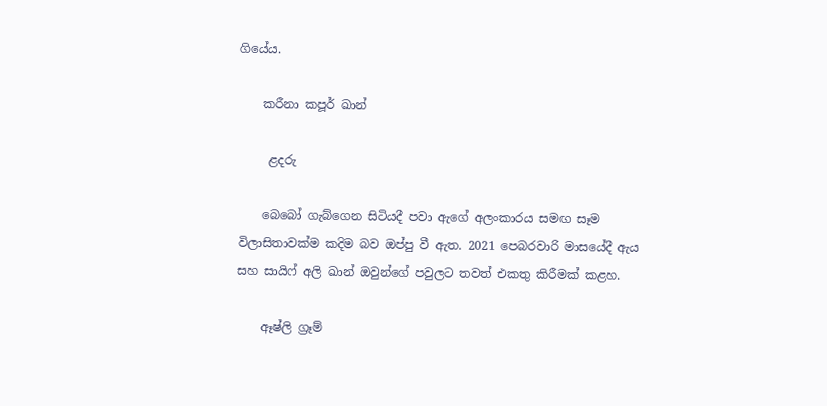ගියේය.

    කරීනා කපූර් ඛාන්

     ළදරු

    බෙබෝ ගැබ්ගෙන සිටියදී පවා ඇගේ අලංකාරය සමඟ සෑම විලාසිතාවක්ම කදිම බව ඔප්පු වී ඇත. 2021 පෙබරවාරි මාසයේදී ඇය සහ සායිෆ් අලි ඛාන් ඔවුන්ගේ පවුලට තවත් එකතු කිරීමක් කළහ.

    ඈෂ්ලි ග්‍රෑම්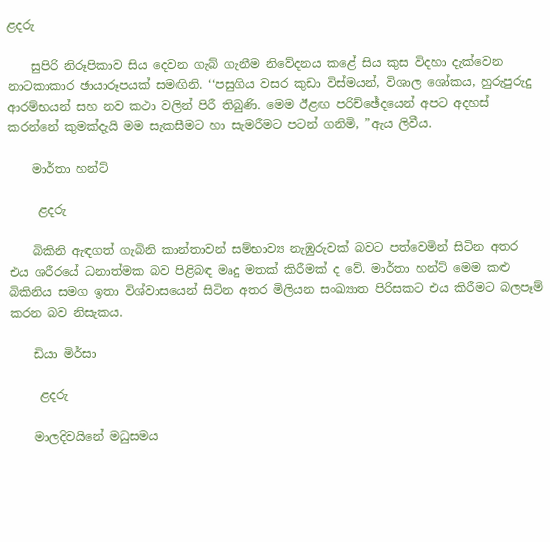ළදරු

    සුපිරි නිරූපිකාව සිය දෙවන ගැබ් ගැනීම නිවේදනය කළේ සිය කුස විදහා දැක්වෙන නාටකාකාර ඡායාරූපයක් සමඟිනි. ‘‘පසුගිය වසර කුඩා විස්මයන්, විශාල ශෝකය, හුරුපුරුදු ආරම්භයන් සහ නව කථා වලින් පිරී තිබුණි. මෙම ඊළඟ පරිච්ඡේදයෙන් අපට අදහස් කරන්නේ කුමක්දැයි මම සැකසීමට හා සැමරීමට පටන් ගනිමි, ”ඇය ලිවීය.

    මාර්තා හන්ට්

     ළදරු

    බිකිනි ඇඳගත් ගැබිනි කාන්තාවන් සම්භාව්‍ය නැඹුරුවක් බවට පත්වෙමින් සිටින අතර එය ශරීරයේ ධනාත්මක බව පිළිබඳ මෘදු මතක් කිරීමක් ද වේ. මාර්තා හන්ට් මෙම කළු බිකිනිය සමග ඉතා විශ්වාසයෙන් සිටින අතර මිලියන සංඛ්‍යාත පිරිසකට එය කිරීමට බලපෑම් කරන බව නිසැකය.

    ඩියා මිර්සා

     ළදරු

    මාලදිවයිනේ මධුසමය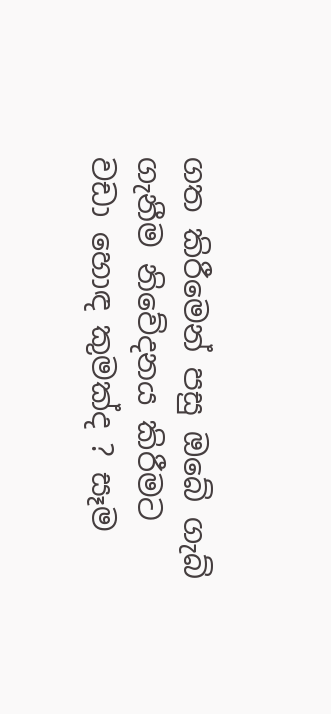ගත කිරීමෙන් පසු ඔබේ ගැබ් ගැනීම නිවේදනය කිරීමට වඩා හොඳ කුමක්ද ? සෑම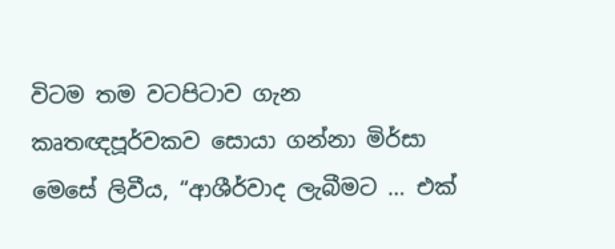විටම තම වටපිටාව ගැන කෘතඥපූර්වකව සොයා ගන්නා මිර්සා මෙසේ ලිවීය, “ආශීර්වාද ලැබීමට … එක්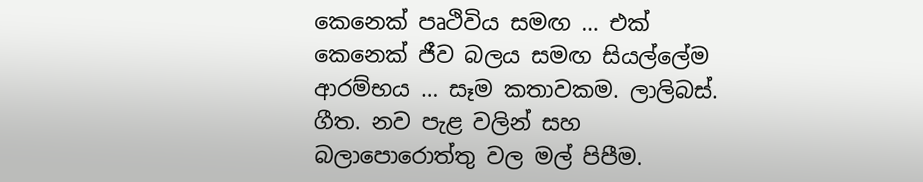කෙනෙක් පෘථිවිය සමඟ … එක් කෙනෙක් ජීව බලය සමඟ සියල්ලේම ආරම්භය … සෑම කතාවකම. ලාලිබස්. ගීත. නව පැළ වලින් සහ බලාපොරොත්තු වල මල් පිපීම.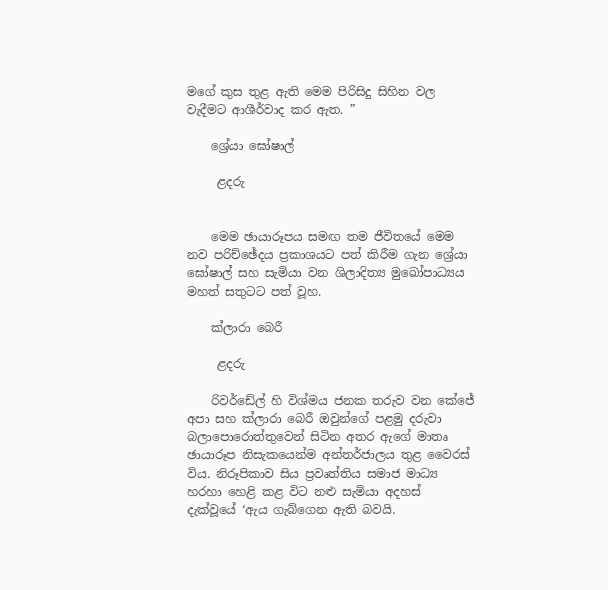මගේ කුස තුළ ඇති මෙම පිරිසිදු සිහින වල වැදීමට ආශීර්වාද කර ඇත. ”

    ශ්‍රේයා ඝෝෂාල්

     ළදරු


    මෙම ඡායාරූපය සමඟ තම ජීවිතයේ මෙම නව පරිච්ඡේදය ප්‍රකාශයට පත් කිරීම ගැන ශ්‍රේයා ඝෝෂාල් සහ සැමියා වන ශිලාදිත්‍ය මුඛෝපාධ්‍යය මහත් සතුටට පත් වූහ.

    ක්ලාරා බෙරී

     ළදරු

    රිවර්ඩේල් හි විශ්මය ජනක තරුව වන කේජේ අපා සහ ක්ලාරා බෙරී ඔවුන්ගේ පළමු දරුවා බලාපොරොත්තුවෙන් සිටින අතර ඇගේ මාතෘ ඡායාරූප නිසැකයෙන්ම අන්තර්ජාලය තුළ වෛරස් විය. නිරූපිකාව සිය ප්‍රවෘත්තිය සමාජ මාධ්‍ය හරහා හෙළි කළ විට නළු සැමියා අදහස් දැක්වූයේ ‘ඇය ගැබ්ගෙන ඇති බවයි.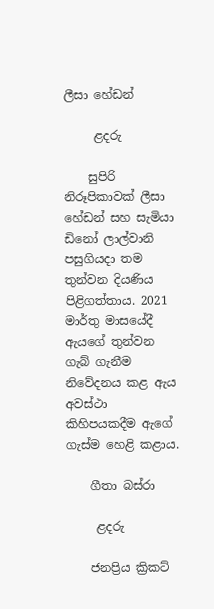ලීසා හේඩන්

     ළදරු

    සුපිරි නිරූපිකාවක් ලීසා හේඩන් සහ සැමියා ඩිනෝ ලාල්වානි පසුගියදා තම තුන්වන දියණිය පිළිගත්තාය. 2021 මාර්තු මාසයේදී ඇයගේ තුන්වන ගැබ් ගැනීම නිවේදනය කළ ඇය අවස්ථා කිහිපයකදීම ඇගේ ගැස්ම හෙළි කළාය.

    ගීතා බස්රා

     ළදරු

    ජනප්‍රිය ක්‍රිකට්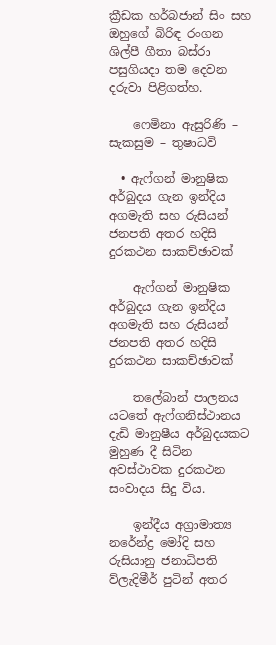ක්‍රීඩක හර්බජාන් සිං සහ ඔහුගේ බිරිඳ රංගන ශිල්පී ගීතා බස්රා පසුගියදා තම දෙවන දරුවා පිළිගත්හ.

    ෆෙමිනා ඇසුරිණි – සැකසුම – තුෂාධවි

  • ඇෆ්ගන් මානුෂික අර්බුදය ගැන ඉන්දිය අගමැති සහ රුසියන් ජනපති අතර හදිසි දුරකථන සාකච්ඡාවක්

    ඇෆ්ගන් මානුෂික අර්බුදය ගැන ඉන්දිය අගමැති සහ රුසියන් ජනපති අතර හදිසි දුරකථන සාකච්ඡාවක්

    තලේබාන් පාලනය යටතේ ඇෆ්ගනිස්ථානය දැඩි මානුෂීය අර්බුදයකට මුහුණ දී සිටින අවස්ථාවක දුරකථන සංවාදය සිදු විය.

    ඉන්දීය අග්‍රාමාත්‍ය නරේන්ද්‍ර මෝදි සහ රුසියානු ජනාධිපති ව්ලැදිමීර් පුටින් අතර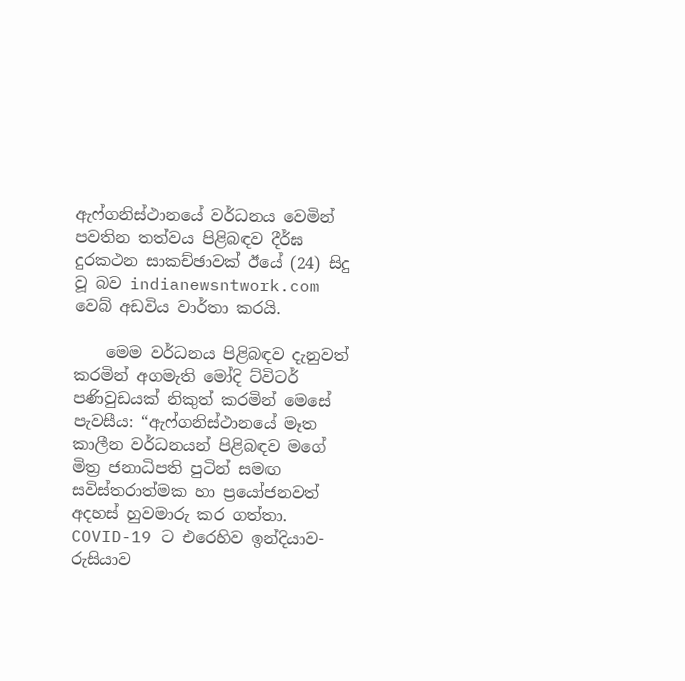ඇෆ්ගනිස්ථානයේ වර්ධනය වෙමින් පවතින තත්වය පිළිබඳව දීර්ඝ දුරකථන සාකච්ඡාවක් ඊයේ (24) සිදු වූ බව indianewsntwork.com වෙබ් අඩවිය වාර්තා කරයි.

    මෙම වර්ධනය පිළිබඳව දැනුවත් කරමින් අගමැති මෝදි ට්විටර් පණිවුඩයක් නිකුත් කරමින් මෙසේ පැවසීය: “ඇෆ්ගනිස්ථානයේ මෑත කාලීන වර්ධනයන් පිළිබඳව මගේ මිත්‍ර ජනාධිපති පුටින් සමඟ සවිස්තරාත්මක හා ප්‍රයෝජනවත් අදහස් හුවමාරු කර ගත්තා. COVID-19 ට එරෙහිව ඉන්දියාව-රුසියාව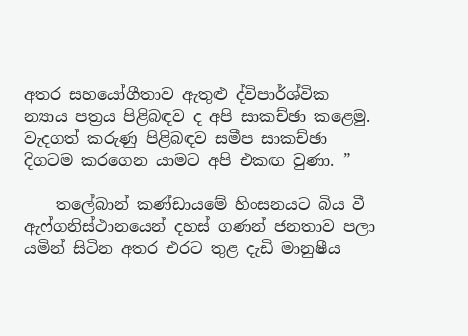අතර සහයෝගීතාව ඇතුළු ද්විපාර්ශ්වික න්‍යාය පත්‍රය පිළිබඳව ද අපි සාකච්ඡා කළෙමු. වැදගත් කරුණු පිළිබඳව සමීප සාකච්ඡා දිගටම කරගෙන යාමට අපි එකඟ වුණා. ”

    තලේබාන් කණ්ඩායමේ හිංසනයට බිය වී ඇෆ්ගනිස්ථානයෙන් දහස් ගණන් ජනතාව පලා යමින් සිටින අතර එරට තුළ දැඩි මානුෂීය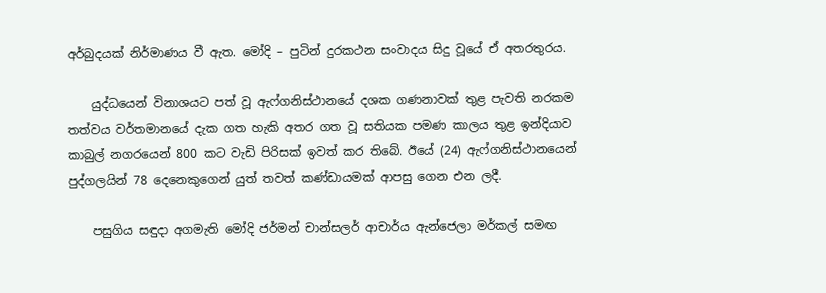අර්බුදයක් නිර්මාණය වී ඇත. මෝදි – පුටින් දුරකථන සංවාදය සිදු වූයේ ඒ අතරතුරය.

    යුද්ධයෙන් විනාශයට පත් වූ ඇෆ්ගනිස්ථානයේ දශක ගණනාවක් තුළ පැවති නරකම තත්වය වර්තමානයේ දැක ගත හැකි අතර ගත වූ සතියක පමණ කාලය තුළ ඉන්දියාව කාබුල් නගරයෙන් 800 කට වැඩි පිරිසක් ඉවත් කර තිබේ. ඊයේ (24) ඇෆ්ගනිස්ථානයෙන් පුද්ගලයින් 78 දෙනෙකුගෙන් යුත් තවත් කණ්ඩායමක් ආපසු ගෙන එන ලදී.

    පසුගිය සඳුදා අගමැති මෝදි ජර්මන් චාන්සලර් ආචාර්ය ඇන්ජෙලා මර්කල් සමඟ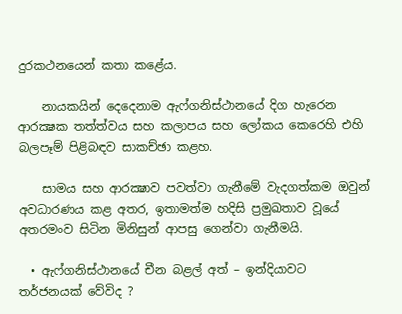දුරකථනයෙන් කතා කළේය.

    නායකයින් දෙදෙනාම ඇෆ්ගනිස්ථානයේ දිග හැරෙන ආරක්‍ෂක තත්ත්වය සහ කලාපය සහ ලෝකය කෙරෙහි එහි බලපෑම් පිළිබඳව සාකච්ඡා කළහ.

    සාමය සහ ආරක්‍ෂාව පවත්වා ගැනීමේ වැදගත්කම ඔවුන් අවධාරණය කළ අතර, ඉතාමත්ම හදිසි ප්‍රමුඛතාව වූයේ අතරමංව සිටින මිනිසුන් ආපසු ගෙන්වා ගැනීමයි.

  • ඇෆ්ගනිස්ථානයේ චීන බළල් අත් – ඉන්දියාවට තර්ජනයක් වේවිද ?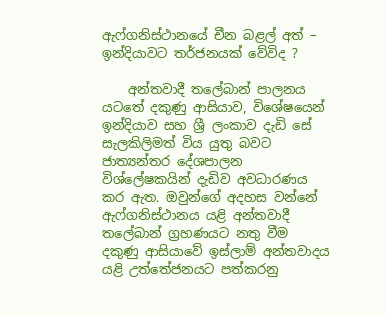ඇෆ්ගනිස්ථානයේ චීන බළල් අත් – ඉන්දියාවට තර්ජනයක් වේවිද ?

    අන්තවාදී තලේබාන් පාලනය යටතේ දකුණු ආසියාව, විශේෂයෙන් ඉන්දියාව සහ ශ්‍රී ලංකාව දැඩි සේ සැලකිලිමත් විය යුතු බවට ජාත්‍යන්තර දේශපාලන විශ්ලේෂකයින් දැඩිව අවධාරණය කර ඇත. ඔවුන්ගේ අදහස වන්නේ ඇෆ්ගනිස්ථානය යළි අන්තවාදී තලේබාන් ග්‍රහණයට නතු වීම දකුණු ආසියාවේ ඉස්ලාම් අන්තවාදය යළි උත්තේජනයට පත්කරනු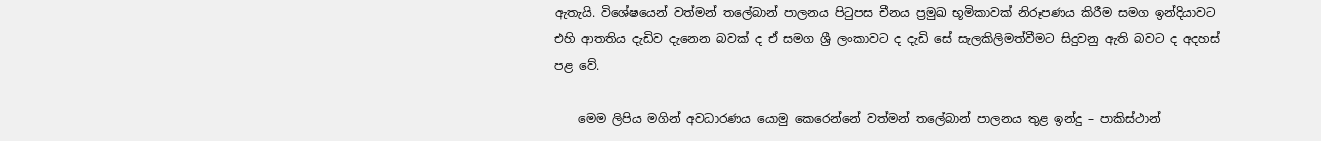ඇතැයි. විශේෂයෙන් වත්මන් තලේබාන් පාලනය පිටුපස චීනය ප්‍රමුඛ භූමිකාවක් නිරූපණය කිරීම සමග ඉන්දියාවට එහි ආතතිය දැඩිව දැනෙන බවක් ද ඒ සමග ශ්‍රී ලංකාවට ද දැඩි සේ සැලකිලිමත්වීමට සිදුවනු ඇති බවට ද අදහස් පළ වේ.

    මෙම ලිපිය මගින් අවධාරණය යොමු කෙරෙන්නේ වත්මන් තලේබාන් පාලනය තුළ ඉන්දු – පාකිස්ථාන්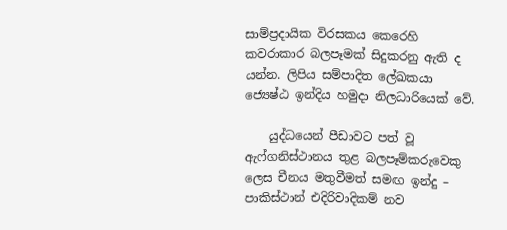සාම්ප්‍රදායික විරසකය කෙරෙහි කවරාකාර බලපෑමක් සිදුකරනු ඇති ද යන්න. ලිපිය සම්පාදිත ලේඛකයා ජ්‍යෙෂ්ඨ ඉන්දිය හමුදා නිලධාරියෙක් වේ.

    යුද්ධයෙන් පීඩාවට පත් වූ ඇෆ්ගනිස්ථානය තුළ බලපෑම්කරුවෙකු ලෙස චීනය මතුවීමත් සමඟ ඉන්දු – පාකිස්ථාන් එදිරිවාදිකම් නව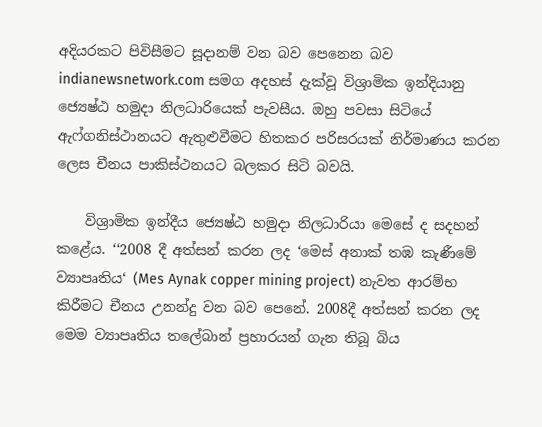අදියරකට පිවිසීමට සූදානම් වන බව පෙනෙන බව indianewsnetwork.com සමග අදහස් දැක්වූ විශ්‍රාමික ඉන්දියානු ජ්‍යෙෂ්ඨ හමුදා නිලධාරියෙක් පැවසීය. ඔහු පවසා සිටියේ ඇෆ්ගනිස්ථානයට ඇතුළුවීමට හිතකර පරිසරයක් නිර්මාණය කරන ලෙස චීනය පාකිස්ථනයට බලකර සිටි බවයි.

    විශ්‍රාමික ඉන්දීය ජ්‍යෙෂ්ඨ හමුදා නිලධාරියා මෙසේ ද සදහන් කළේය. ‘‘2008 දී අත්සන් කරන ලද ‘මෙස් අනාක් තඹ කැණීමේ ව්‍යාපෘතිය‘ (Mes Aynak copper mining project) නැවත ආරම්භ කිරීමට චීනය උනන්දු වන බව පෙනේ. 2008දී අත්සන් කරන ලද මෙම ව්‍යාපෘතිය තලේබාන් ප්‍රහාරයන් ගැන තිබූ බිය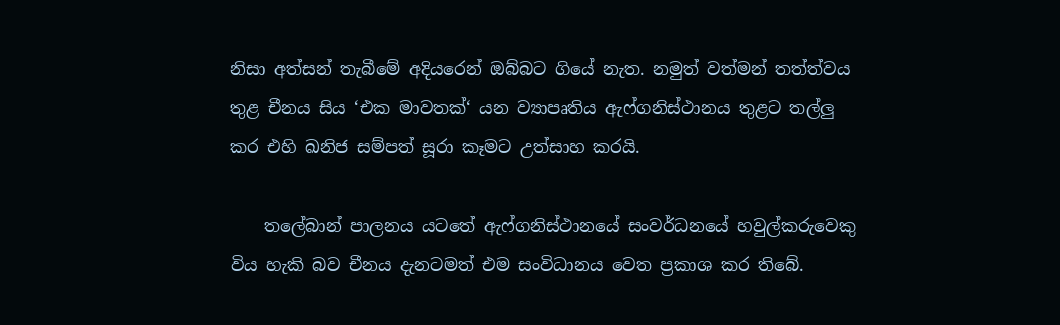නිසා අත්සන් තැබීමේ අදියරෙන් ඔබ්බට ගියේ නැත. නමුත් වත්මන් තත්ත්වය තුළ චීනය සිය ‘එක මාවතක්‘ යන ව්‍යාපෘතිය ඇෆ්ගනිස්ථානය තුළට තල්ලු කර එහි ඛනිජ සම්පත් සූරා කෑමට උත්සාහ කරයි.

    තලේබාන් පාලනය යටතේ ඇෆ්ගනිස්ථානයේ සංවර්ධනයේ හවුල්කරුවෙකු විය හැකි බව චීනය දැනටමත් එම සංවිධානය වෙත ප්‍රකාශ කර තිබේ.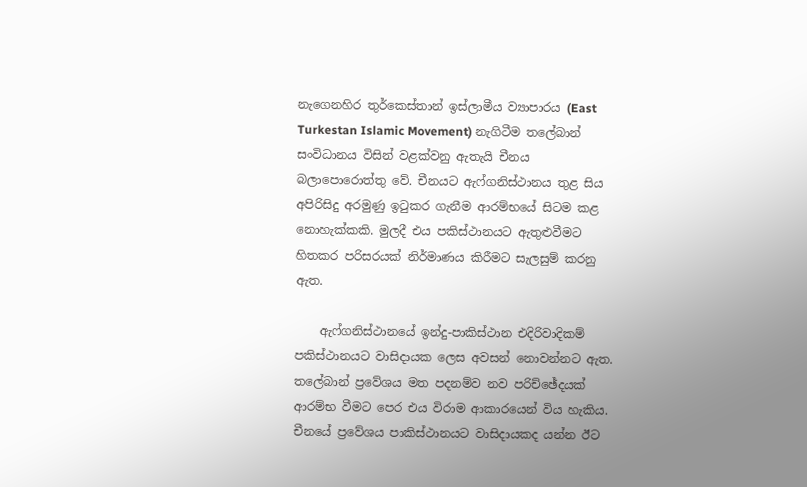නැගෙනහිර තුර්කෙස්තාන් ඉස්ලාමීය ව්‍යාපාරය (East Turkestan Islamic Movement) නැගිටීම තලේබාන් සංවිධානය විසින් වළක්වනු ඇතැයි චීනය බලාපොරොත්තු වේ. චීනයට ඇෆ්ගනිස්ථානය තුළ සිය අපිරිසිදු අරමුණු ඉටුකර ගැනීම ආරම්භයේ සිටම කළ නොහැක්කකි. මුලදී එය පකිස්ථානයට ඇතුළුවීමට හිතකර පරිසරයක් නිර්මාණය කිරීමට සැලසුම් කරනු ඇත.

    ඇෆ්ගනිස්ථානයේ ඉන්දු-පාකිස්ථාන එදිරිවාදිකම් පකිස්ථානයට වාසිදායක ලෙස අවසන් නොවන්නට ඇත. තලේබාන් ප්‍රවේශය මත පදනම්ව නව පරිච්ඡේදයක් ආරම්භ වීමට පෙර එය විරාම ආකාරයෙන් විය හැකිය. චීනයේ ප්‍රවේශය පාකිස්ථානයට වාසිදායකද යන්න ඊට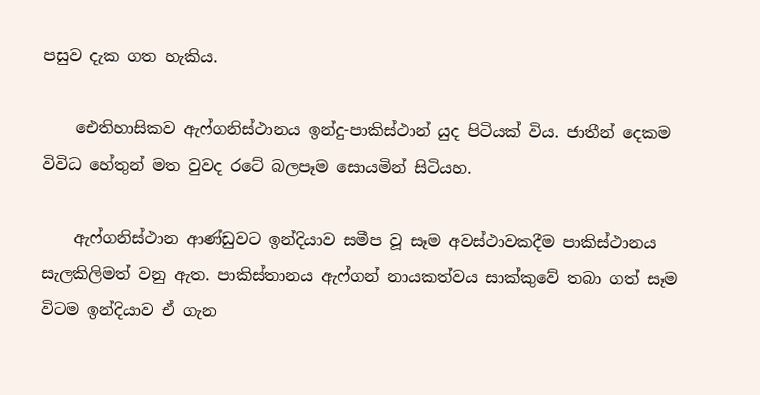පසුව දැක ගත හැකිය.

    ඓතිහාසිකව ඇෆ්ගනිස්ථානය ඉන්දු-පාකිස්ථාන් යුද පිටියක් විය. ජාතීන් දෙකම විවිධ හේතුන් මත වුවද රටේ බලපෑම සොයමින් සිටියහ.

    ඇෆ්ගනිස්ථාන ආණ්ඩුවට ඉන්දියාව සමීප වූ සෑම අවස්ථාවකදීම පාකිස්ථානය සැලකිලිමත් වනු ඇත. පාකිස්තානය ඇෆ්ගන් නායකත්වය සාක්කුවේ තබා ගත් සෑම විටම ඉන්දියාව ඒ ගැන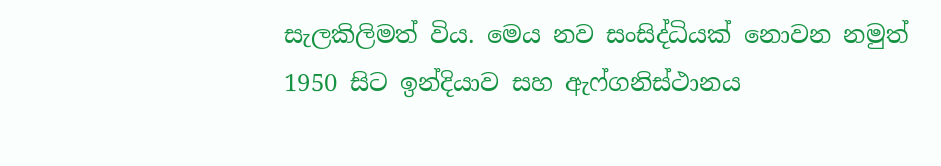සැලකිලිමත් විය. මෙය නව සංසිද්ධියක් නොවන නමුත් 1950 සිට ඉන්දියාව සහ ඇෆ්ගනිස්ථානය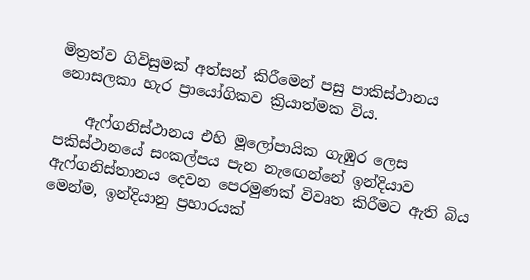මිත්‍රත්ව ගිවිසුමක් අත්සන් කිරීමෙන් පසු පාකිස්ථානය නොසලකා හැර ප්‍රායෝගිකව ක්‍රියාත්මක විය.

    ඇෆ්ගනිස්ථානය එහි මූලෝපායික ගැඹුර ලෙස පකිස්ථානයේ සංකල්පය පැන නැඟෙන්නේ ඉන්දියාව ඇෆ්ගනිස්තානය දෙවන පෙරමුණක් විවෘත කිරීමට ඇති බිය මෙන්ම, ඉන්දියානු ප්‍රහාරයක්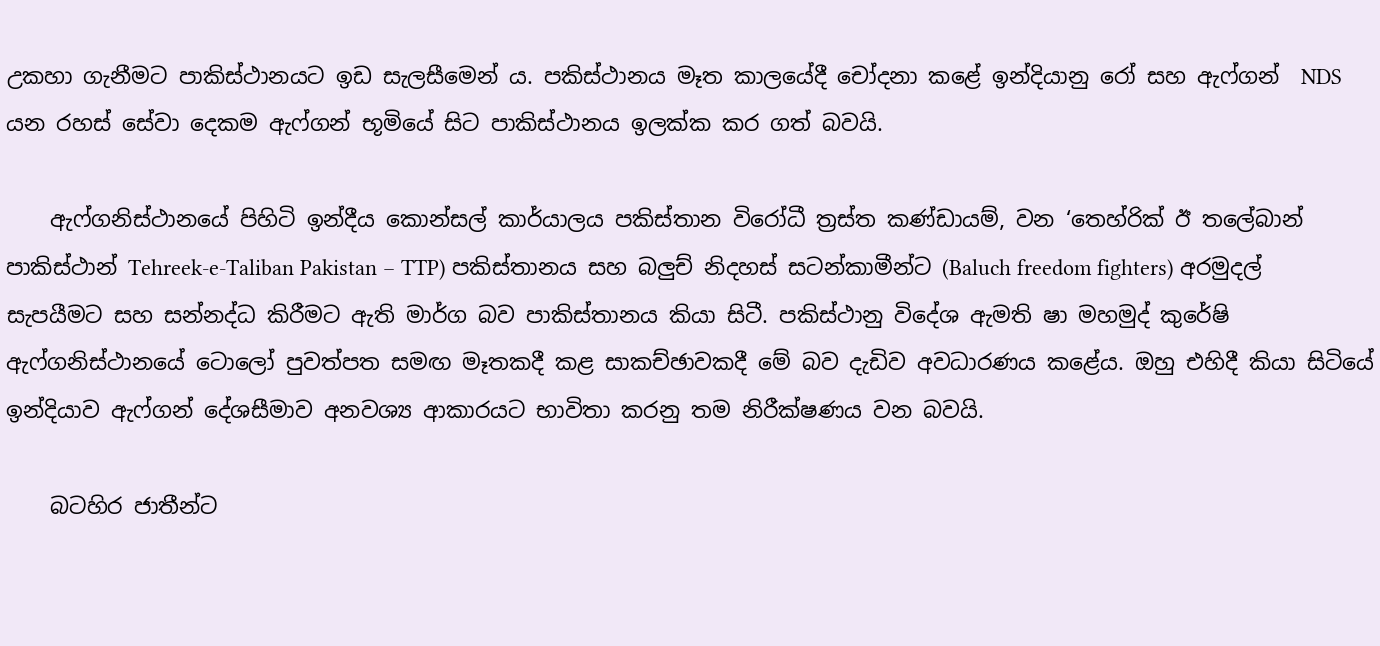උකහා ගැනීමට පාකිස්ථානයට ඉඩ සැලසීමෙන් ය. පකිස්ථානය මෑත කාලයේදී චෝදනා කළේ ඉන්දියානු රෝ සහ ඇෆ්ගන්  NDS යන රහස් සේවා දෙකම ඇෆ්ගන් භූමියේ සිට පාකිස්ථානය ඉලක්ක කර ගත් බවයි.

    ඇෆ්ගනිස්ථානයේ පිහිටි ඉන්දීය කොන්සල් කාර්යාලය පකිස්තාන විරෝධී ත්‍රස්ත කණ්ඩායම්, වන ‘තෙහ්රික් ඊ තලේබාන් පාකිස්ථාන් Tehreek-e-Taliban Pakistan – TTP) පකිස්තානය සහ බලුච් නිදහස් සටන්කාමීන්ට (Baluch freedom fighters) අරමුදල් සැපයීමට සහ සන්නද්ධ කිරීමට ඇති මාර්ග බව පාකිස්තානය කියා සිටී. පකිස්ථානු විදේශ ඇමති ෂා මහමුද් කුරේෂි ඇෆ්ගනිස්ථානයේ ටොලෝ පුවත්පත සමඟ මෑතකදී කළ සාකච්ඡාවකදී මේ බව දැඩිව අවධාරණය කළේය. ඔහු එහිදී කියා සිටියේ ඉන්දියාව ඇෆ්ගන් දේශසීමාව අනවශ්‍ය ආකාරයට භාවිතා කරනු තම නිරීක්ෂණය වන බවයි.

    බටහිර ජාතීන්ට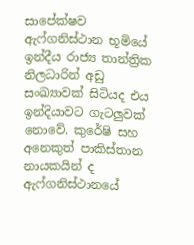සාපේක්ෂව ඇෆ්ගනිස්ථාන භූමියේ ඉන්දීය රාජ්‍ය තාන්ත්‍රික නිලධාරින් අඩු සංඛ්‍යාවක් සිටියද එය ඉන්දියාවට ගැටලුවක් නොවේ. කුරේෂි සහ අනෙකුත් පාකිස්තාන නායකයින් ද ඇෆ්ගනිස්ථානයේ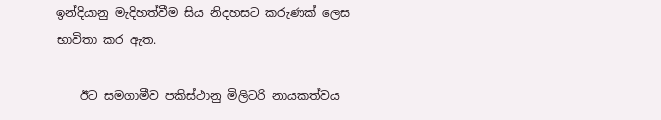ඉන්දියානු මැදිහත්වීම සිය නිදහසට කරුණක් ලෙස භාවිතා කර ඇත.

    ඊට සමගාමීව පකිස්ථානු මිලිටරි නායකත්වය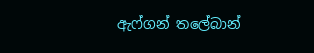ඇෆ්ගන් තලේබාන්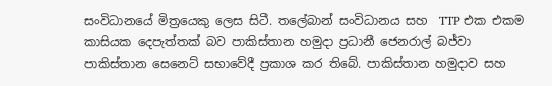සංවිධානයේ මිත්‍රයෙකු ලෙස සිටී. තලේබාන් සංවිධානය සහ  TTP එක එකම කාසියක දෙපැත්තක් බව පාකිස්තාන හමුදා ප්‍රධානී ජෙනරාල් බජ්වා පාකිස්තාන සෙනෙට් සභාවේදී ප්‍රකාශ කර තිබේ. පාකිස්තාන හමුදාව සහ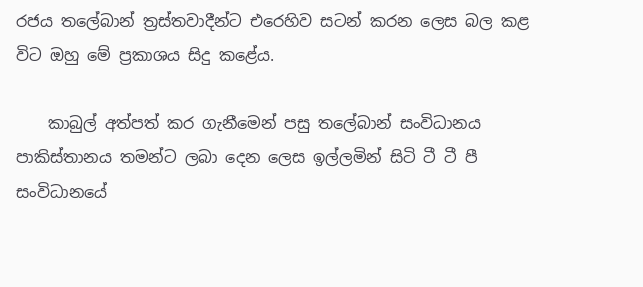රජය තලේබාන් ත්‍රස්තවාදීන්ට එරෙහිව සටන් කරන ලෙස බල කළ විට ඔහු මේ ප්‍රකාශය සිදු කළේය.

    කාබුල් අත්පත් කර ගැනීමෙන් පසු තලේබාන් සංවිධානය පාකිස්තානය තමන්ට ලබා දෙන ලෙස ඉල්ලමින් සිටි ටී ටී පී සංවිධානයේ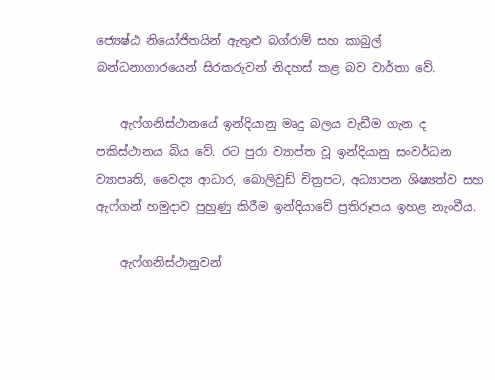ජ්‍යෙෂ්ඨ නියෝජිතයින් ඇතුළු බග්රාම් සහ කාබුල් බන්ධනාගාරයෙන් සිරකරුවන් නිදහස් කළ බව වාර්තා වේ.

    ඇෆ්ගනිස්ථානයේ ඉන්දියානු මෘදු බලය වැඩීම ගැන ද පකිස්ථානය බිය වේ. රට පුරා ව්‍යාප්ත වූ ඉන්දියානු සංවර්ධන ව්‍යාපෘති, වෛද්‍ය ආධාර, බොලිවුඩ් චිත්‍රපට, අධ්‍යාපන ශිෂ්‍යත්ව සහ ඇෆ්ගන් හමුදාව පුහුණු කිරීම ඉන්දියාවේ ප්‍රතිරූපය ඉහළ නැංවීය.

    ඇෆ්ගනිස්ථානුවන්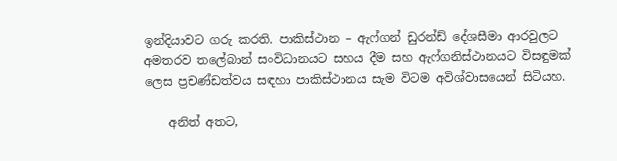ඉන්දියාවට ගරු කරති. පාකිස්ථාන – ඇෆ්ගන් ඩුරන්ඩ් දේශසීමා ආරවුලට අමතරව තලේබාන් සංවිධානයට සහය දීම සහ ඇෆ්ගනිස්ථානයට විසඳුමක් ලෙස ප්‍රචණ්ඩත්වය සඳහා පාකිස්ථානය සැම විටම අවිශ්වාසයෙන් සිටියහ.

    අනිත් අතට,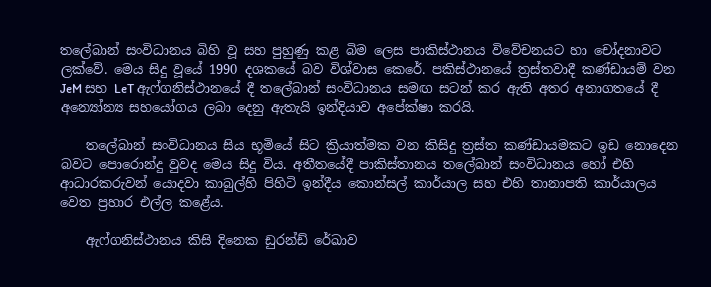තලේබාන් සංවිධානය බිහි වූ සහ පුහුණු කළ බිම ලෙස පාකිස්ථානය විවේචනයට හා චෝදනාවට ලක්වේ. මෙය සිදු වූයේ 1990 දශකයේ බව විශ්වාස කෙරේ. පකිස්ථානයේ ත්‍රස්තවාදී කණ්ඩායම් වන JeM සහ LeT ඇෆ්ගනිස්ථානයේ දී තලේබාන් සංවිධානය සමඟ සටන් කර ඇති අතර අනාගතයේ දී අන්‍යෝන්‍ය සහයෝගය ලබා දෙනු ඇතැයි ඉන්දියාව අපේක්ෂා කරයි.

    තලේබාන් සංවිධානය සිය භූමියේ සිට ක්‍රියාත්මක වන කිසිදු ත්‍රස්ත කණ්ඩායමකට ඉඩ නොදෙන බවට පොරොන්දු වුවද මෙය සිදු විය. අතීතයේදී පාකිස්තානය තලේබාන් සංවිධානය හෝ එහි ආධාරකරුවන් යොදවා කාබුල්හි පිහිටි ඉන්දීය කොන්සල් කාර්යාල සහ එහි තානාපති කාර්යාලය වෙත ප්‍රහාර එල්ල කළේය.

    ඇෆ්ගනිස්ථානය කිසි දිනෙක ඩුරන්ඩ් රේඛාව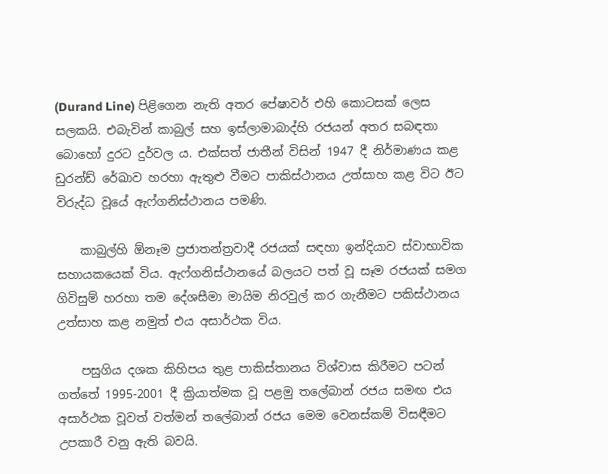(Durand Line) පිළිගෙන නැති අතර පේෂාවර් එහි කොටසක් ලෙස සලකයි. එබැවින් කාබුල් සහ ඉස්ලාමාබාද්හි රජයන් අතර සබඳතා බොහෝ දුරට දුර්වල ය. එක්සත් ජාතීන් විසින් 1947 දී නිර්මාණය කළ ඩුරන්ඩ් රේඛාව හරහා ඇතුළු වීමට පාකිස්ථානය උත්සාහ කළ විට ඊට විරුද්ධ වූයේ ඇෆ්ගනිස්ථානය පමණි.

    කාබුල්හි ඕනෑම ප්‍රජාතන්ත්‍රවාදී රජයක් සඳහා ඉන්දියාව ස්වාභාවික සහායකයෙක් විය. ඇෆ්ගනිස්ථානයේ බලයට පත් වූ සෑම රජයක් සමග ගිවිසුම් හරහා තම දේශසීමා මායිම නිරවුල් කර ගැනීමට පකිස්ථානය උත්සාහ කළ නමුත් එය අසාර්ථක විය.

    පසුගිය දශක කිහිපය තුළ පාකිස්තානය විශ්වාස කිරීමට පටන් ගත්තේ 1995-2001 දී ක්‍රියාත්මක වූ පළමු තලේබාන් රජය සමඟ එය අසාර්ථක වූවත් වත්මන් තලේබාන් රජය මෙම වෙනස්කම් විසඳීමට උපකාරී වනු ඇති බවයි.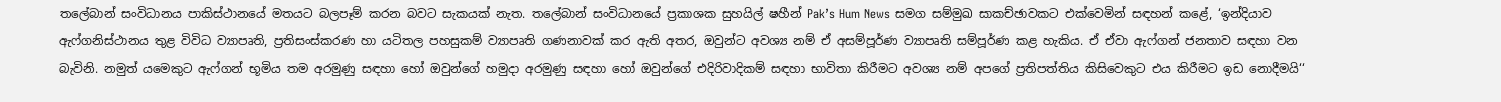තලේබාන් සංවිධානය පාකිස්ථානයේ මතයට බලපෑම් කරන බවට සැකයක් නැත. තලේබාන් සංවිධානයේ ප්‍රකාශක සුහයිල් ෂහීන් Pak’s Hum News සමග සම්මුඛ සාකච්ඡාවකට එක්වෙමින් සඳහන් කළේ, ‘ඉන්දියාව ඇෆ්ගනිස්ථානය තුළ විවිධ ව්‍යාපෘති, ප්‍රතිසංස්කරණ හා යටිතල පහසුකම් ව්‍යාපෘති ගණනාවක් කර ඇති අතර, ඔවුන්ට අවශ්‍ය නම් ඒ අසම්පූර්ණ ව්‍යාපෘති සම්පූර්ණ කළ හැකිය. ඒ ඒවා ඇෆ්ගන් ජනතාව සඳහා වන බැවිනි. නමුත් යමෙකුට ඇෆ්ගන් භූමිය තම අරමුණු සඳහා හෝ ඔවුන්ගේ හමුදා අරමුණු සඳහා හෝ ඔවුන්ගේ එදිරිවාදිකම් සඳහා භාවිතා කිරීමට අවශ්‍ය නම්‍ අපගේ ප්‍රතිපත්තිය කිසිවෙකුට එය කිරීමට ඉඩ නොදීමයි‘‘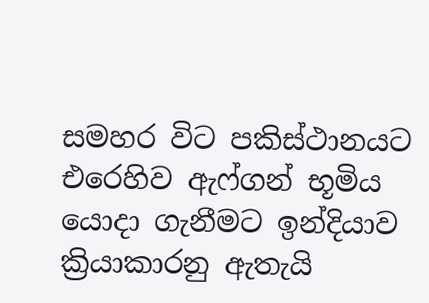සමහර විට පකිස්ථානයට එරෙහිව ඇෆ්ගන් භූමිය යොදා ගැනීමට ඉන්දියාව ක්‍රියාකාරනු ඇතැයි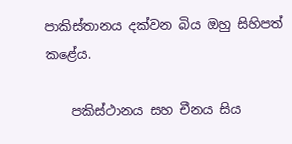පාකිස්තානය දක්වන බිය ඔහු සිහිපත් කළේය.

    පකිස්ථානය සහ චීනය සිය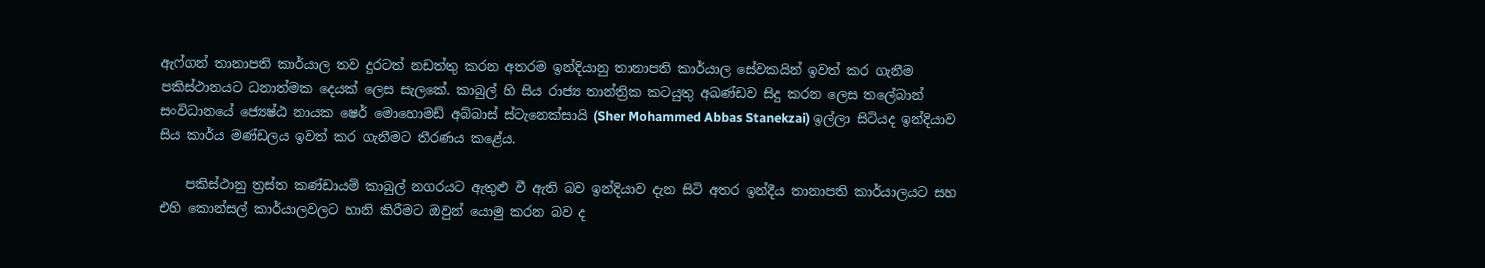ඇෆ්ගන් තානාපති කාර්යාල තව දුරටත් නඩත්තු කරන අතරම ඉන්දියානු තානාපති කාර්යාල සේවකයින් ඉවත් කර ගැනීම පකිස්ථානයට ධනාත්මක දෙයක් ලෙස සැලකේ. කාබුල් හි සිය රාජ්‍ය තාන්ත්‍රික කටයුතු අඛණ්ඩව සිදු කරන ලෙස තලේබාන් සංවිධානයේ ජ්‍යෙෂ්ඨ නායක ෂෙර් මොහොමඩ් අබ්බාස් ස්ටැනෙක්සායි (Sher Mohammed Abbas Stanekzai) ඉල්ලා සිටියද ඉන්දියාව සිය කාර්ය මණ්ඩලය ඉවත් කර ගැනීමට තීරණය කළේය.

    පකිස්ථානු ත්‍රස්ත කණ්ඩායම් කාබුල් නගරයට ඇතුළු වී ඇති බව ඉන්දියාව දැන සිටි අතර ඉන්දීය තානාපති කාර්යාලයට සහ එහි කොන්සල් කාර්යාලවලට හානි කිරීමට ඔවුන් යොමු කරන බව ද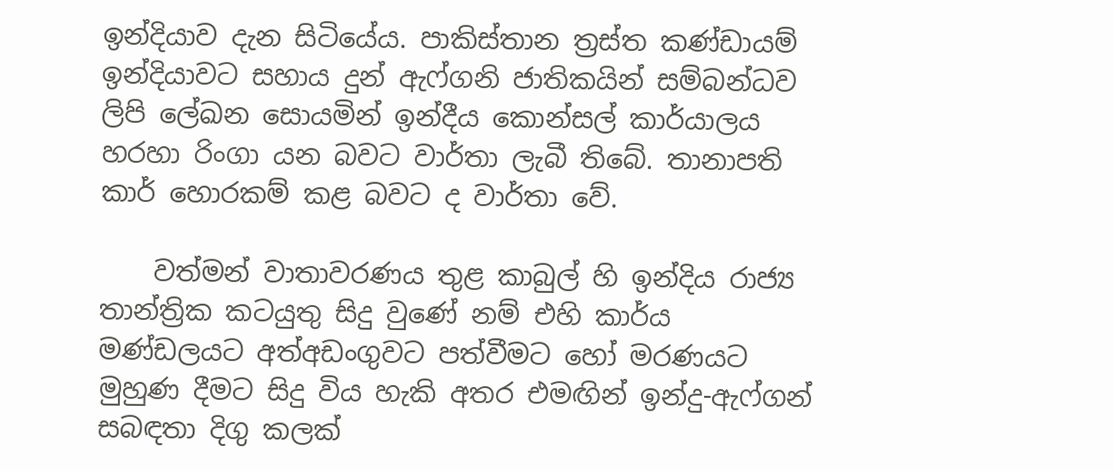ඉන්දියාව දැන සිටියේය. පාකිස්තාන ත්‍රස්ත කණ්ඩායම් ඉන්දියාවට සහාය දුන් ඇෆ්ගනි ජාතිකයින් සම්බන්ධව ලිපි ලේඛන සොයමින් ඉන්දීය කොන්සල් කාර්යාලය හරහා රිංගා යන බවට වාර්තා ලැබී තිබේ. තානාපති කාර් හොරකම් කළ බවට ද වාර්තා වේ.

    වත්මන් වාතාවරණය තුළ කාබුල් හි ඉන්දිය රාජ්‍ය තාන්ත්‍රික කටයුතු සිදු වුණේ නම් එහි කාර්ය මණ්ඩලයට අත්අඩංගුවට පත්වීමට හෝ මරණයට මුහුණ දීමට සිදු විය හැකි අතර එමඟින් ඉන්දු-ඇෆ්ගන් සබඳතා දිගු කලක්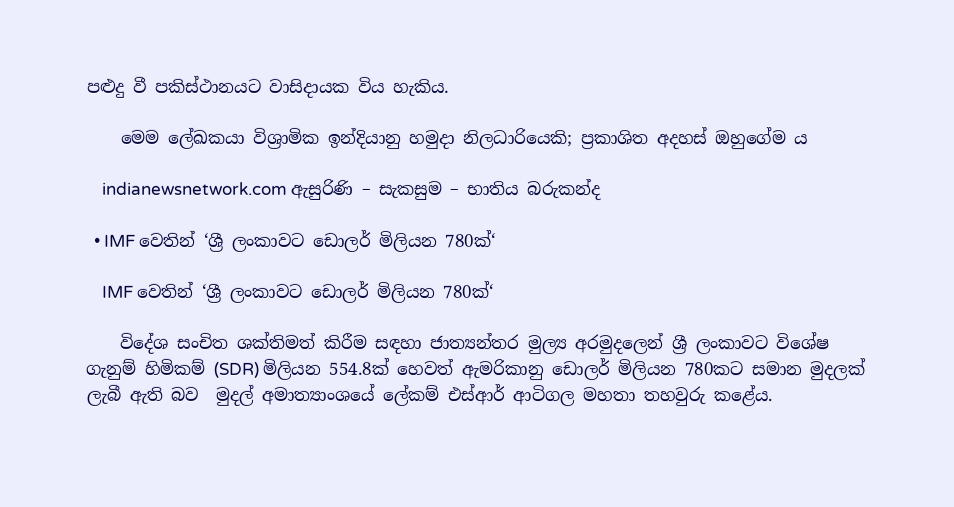පළුදු වී පකිස්ථානයට වාසිදායක විය හැකිය.

    මෙම ලේඛකයා විශ්‍රාමික ඉන්දියානු හමුදා නිලධාරියෙකි; ප්‍රකාශිත අදහස් ඔහුගේම ය

    indianewsnetwork.com ඇසුරිණි – සැකසුම – භාතිය බරුකන්ද

  • IMF වෙතින් ‘ශ්‍රී ලංකාවට ඩොලර් මිලියන 780ක්‘

    IMF වෙතින් ‘ශ්‍රී ලංකාවට ඩොලර් මිලියන 780ක්‘

    විදේශ සංචිත ශක්තිමත් කිරීම සඳහා ජාත්‍යන්තර මුල්‍ය අරමුදලෙන් ශ්‍රී ලංකාවට විශේෂ ගැනුම් හිමිකම් (SDR) මිලියන 554.8ක් හෙවත් ඇමරිකානු ඩොලර් මිලියන 780කට සමාන මුදලක් ලැබී ඇති බව  මුදල් අමාත්‍යාංශයේ ලේකම් එස්ආර් ආටිගල මහතා තහවුරු කළේය.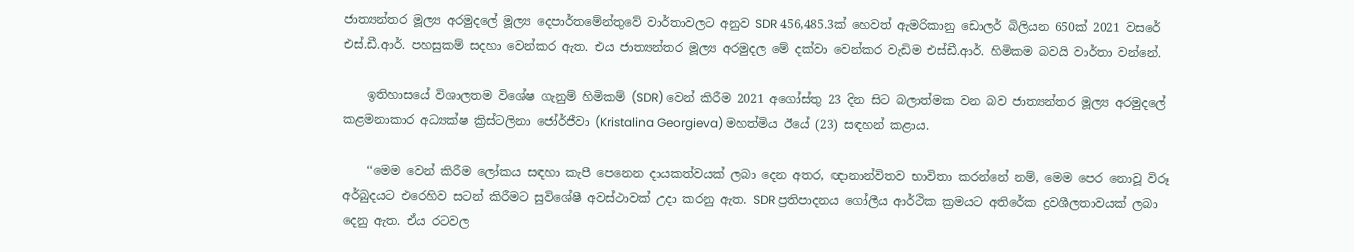ජාත්‍යන්තර මූල්‍ය අරමුදලේ මූල්‍ය දෙපාර්තමේන්තුවේ වාර්තාවලට අනුව SDR 456,485.3ක් හෙවත් ඇමරිකානු ඩොලර් බිලියන 650ක් 2021 වසරේ එස්.ඩී.ආර්. පහසුකම් සදහා වෙන්කර ඇත. එය ජාත්‍යන්තර මූල්‍ය අරමුදල මේ දක්වා වෙන්කර වැඩිම එස්ඩී.ආර්. හිමිකම බවයි වාර්තා වන්නේ.

    ඉතිහාසයේ විශාලතම විශේෂ ගැනුම් හිමිකම් (SDR) වෙන් කිරීම 2021 අගෝස්තු 23 දින සිට බලාත්මක වන බව ජාත්‍යන්තර මූල්‍ය අරමුදලේ කළමනාකාර අධ්‍යක්ෂ ක්‍රිස්ටලිනා ජෝර්ජීවා (Kristalina Georgieva) මහත්මිය ඊයේ (23) සඳහන් කළාය.

    ‘‘මෙම වෙන් කිරීම ලෝකය සඳහා කැපී පෙනෙන දායකත්වයක් ලබා දෙන අතර, ඥානාන්විතව භාවිතා කරන්නේ නම්, මෙම පෙර නොවූ විරූ අර්බුදයට එරෙහිව සටන් කිරීමට සුවිශේෂී අවස්ථාවක් උදා කරනු ඇත. SDR ප්‍රතිපාදනය ගෝලීය ආර්ථික ක්‍රමයට අතිරේක ද්‍රවශීලතාවයක් ලබා දෙනු ඇත. ඒය රටවල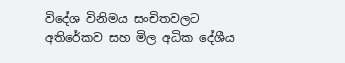විදේශ විනිමය සංචිතවලට අතිරේකව සහ මිල අධික දේශීය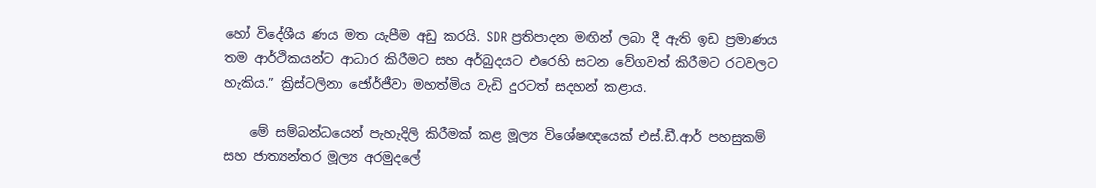හෝ විදේශීය ණය මත යැපීම අඩු කරයි. SDR ප්‍රතිපාදන මඟින් ලබා දී ඇති ඉඩ ප්‍රමාණය තම ආර්ථිකයන්ට ආධාර කිරීමට සහ අර්බුදයට එරෙහි සටන වේගවත් කිරීමට රටවලට හැකිය.” ක්‍රිස්ටලිනා ජෝර්ජීවා මහත්මිය වැඩි දුරටත් සදහන් කළාය.

    මේ සම්බන්ධයෙන් පැහැදිලි කිරීමක් කළ මූල්‍ය විශේෂඥයෙක් එස්.ඩී.ආර් පහසුකම් සහ ජාත්‍යන්තර මූල්‍ය අරමුදලේ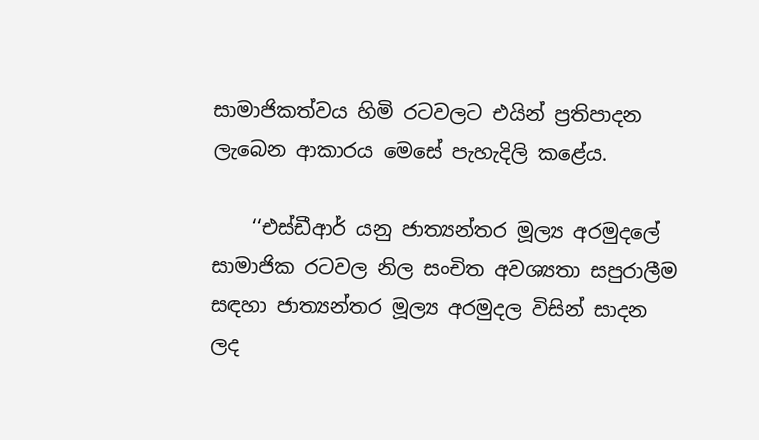සාමාජිකත්වය හිමි රටවලට එයින් ප්‍රතිපාදන ලැබෙන ආකාරය මෙසේ පැහැදිලි කළේය.

    ‘‘එස්ඩීආර් යනු ජාත්‍යන්තර මූල්‍ය අරමුදලේ සාමාජික රටවල නිල සංචිත අවශ්‍යතා සපුරාලීම සඳහා ජාත්‍යන්තර මූල්‍ය අරමුදල විසින් සාදන ලද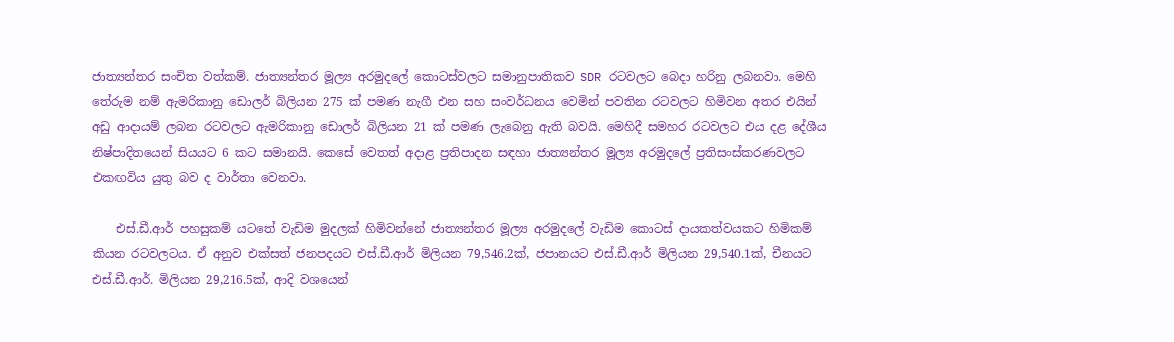ජාත්‍යන්තර සංචිත වත්කම්. ජාත්‍යන්තර මූල්‍ය අරමුදලේ කොටස්වලට සමානුපාතිකව SDR රටවලට බෙදා හරිනු ලබනවා. මෙහි තේරුම නම් ඇමරිකානු ඩොලර් බිලියන 275 ක් පමණ නැගී එන සහ සංවර්ධනය වෙමින් පවතින රටවලට හිමිවන අතර එයින් අඩු ආදායම් ලබන රටවලට ඇමරිකානු ඩොලර් බිලියන 21 ක් පමණ ලැබෙනු ඇති බවයි. මෙහිදී සමහර රටවලට එය දළ දේශීය නිෂ්පාදිතයෙන් සියයට 6 කට සමානයි. කෙසේ වෙතත් අදාළ ප්‍රතිපාදන සඳහා ජාත්‍යන්තර මූල්‍ය අරමුදලේ ප්‍රතිසංස්කරණවලට එකඟවිය යුතු බව ද වාර්තා වෙනවා.

    එස්.ඩී.ආර් පහසුකම් යටතේ වැඩිම මුදලක් හිමිවන්නේ ජාත්‍යන්තර මූල්‍ය අරමුදලේ වැඩිම කොටස් දායකත්වයකට හිමිකම් කියන රටවලටය. ඒ අනුව එක්සත් ජනපදයට එස්.ඩී.ආර් මිලියන 79,546.2ක්, ජපානයට එස්.ඩී.ආර් මිලියන 29,540.1ක්, චීනයට එස්.ඩී.ආර්. මිලියන 29,216.5ක්, ආදි වශයෙන්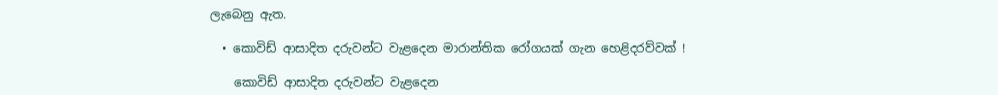ලැබෙනු ඇත.

  • කොවිඩ් ආසාදිත දරුවන්ට වැළදෙන මාරාන්තික රෝගයක් ගැන හෙළිදරව්වක් !

    කොවිඩ් ආසාදිත දරුවන්ට වැළදෙන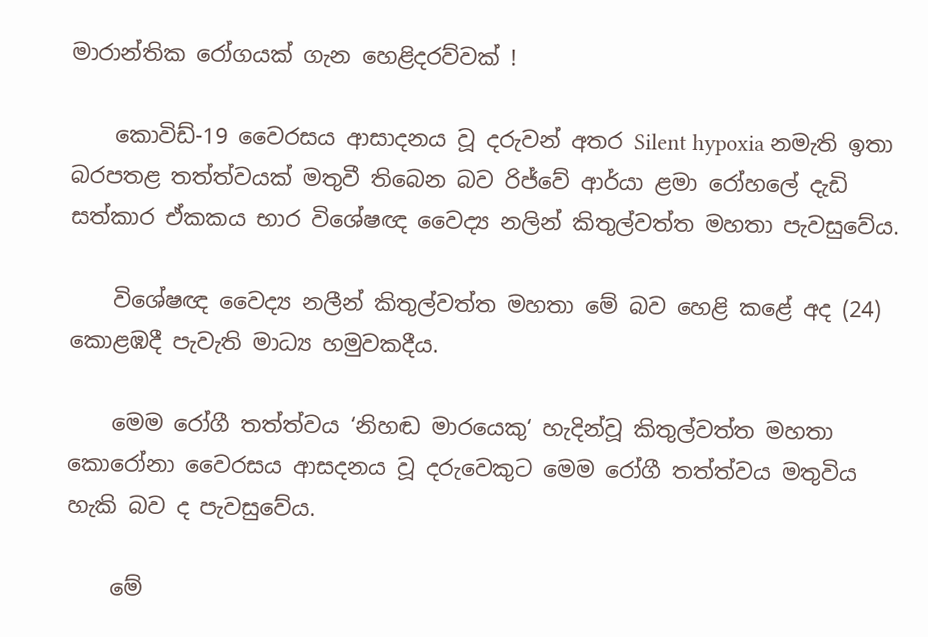මාරාන්තික රෝගයක් ගැන හෙළිදරව්වක් !

    කොවිඩ්-19 වෛරසය ආසාදනය වූ දරුවන් අතර Silent hypoxia නමැති ඉතා බරපතළ තත්ත්වයක් මතුවී තිබෙන බව රිජ්වේ ආර්යා ළමා රෝහලේ දැඩි සත්කාර ඒකකය භාර විශේෂඥ වෛද්‍ය නලින් කිතුල්වත්ත මහතා පැවසුවේය.

    විශේෂඥ වෛද්‍ය නලීන් කිතුල්වත්ත මහතා මේ බව හෙළි කළේ අද (24) කොළඹදී පැවැති මාධ්‍ය හමුවකදීය.

    මෙම රෝගී තත්ත්වය ‘නිහඬ මාරයෙකු‘ හැදින්වූ කිතුල්වත්ත මහතා කොරෝනා වෛරසය ආසදනය වූ දරුවෙකුට මෙම රෝගී තත්ත්වය මතුවිය හැකි බව ද පැවසුවේය.

    මේ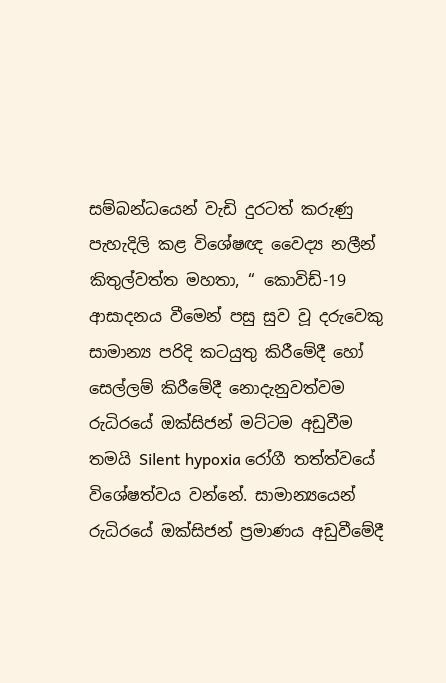සම්බන්ධයෙන් වැඩි දුරටත් කරුණු පැහැදිලි කළ විශේෂඥ වෛද්‍ය නලීන් කිතුල්වත්ත මහතා, ‘‘ කොවිඩ්-19 ආසාදනය වීමෙන් පසු සුව වූ දරුවෙකු සාමාන්‍ය පරිදි කටයුතු කිරීමේදී හෝ සෙල්ලම් කිරීමේදී නොදැනුවත්වම රුධිරයේ ඔක්සිජන් මට්ටම අඩුවීම තමයි Silent hypoxia රෝගී තත්ත්වයේ විශේෂත්වය වන්නේ. සාමාන්‍යයෙන් රුධිරයේ ඔක්සිජන් ප්‍රමාණය අඩුවීමේදී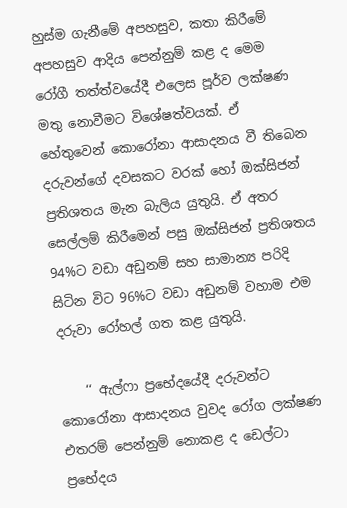හුස්ම ගැනීමේ අපහසුව, කතා කිරීමේ අපහසුව ආදිය පෙන්නුම් කළ ද මෙම රෝගී තත්ත්වයේදී එලෙස පූර්ව ලක්ෂණ මතු නොවීමට විශේෂත්වයක්. ඒ හේතුවෙන් කොරෝනා ආසාදනය වී තිබෙන දරුවන්ගේ දවසකට වරක් හෝ ඔක්සිජන් ප්‍රතිශතය මැන බැලිය යුතුයි. ඒ අතර සෙල්ලම් කිරීමෙන් පසු ඔක්සිජන් ප්‍රතිශතය 94%ට වඩා අඩුනම් සහ සාමාන්‍ය පරිදි සිටින විට 96%ට වඩා අඩුනම් වහාම එම දරුවා රෝහල් ගත කළ යුතුයි.

    ‘‘ ඇල්ෆා ප්‍රභේදයේදී දරුවන්ට කොරෝනා ආසාදනය වුවද රෝග ලක්ෂණ එතරම් පෙන්නුම් නොකළ ද ඩෙල්ටා ප්‍රභේදය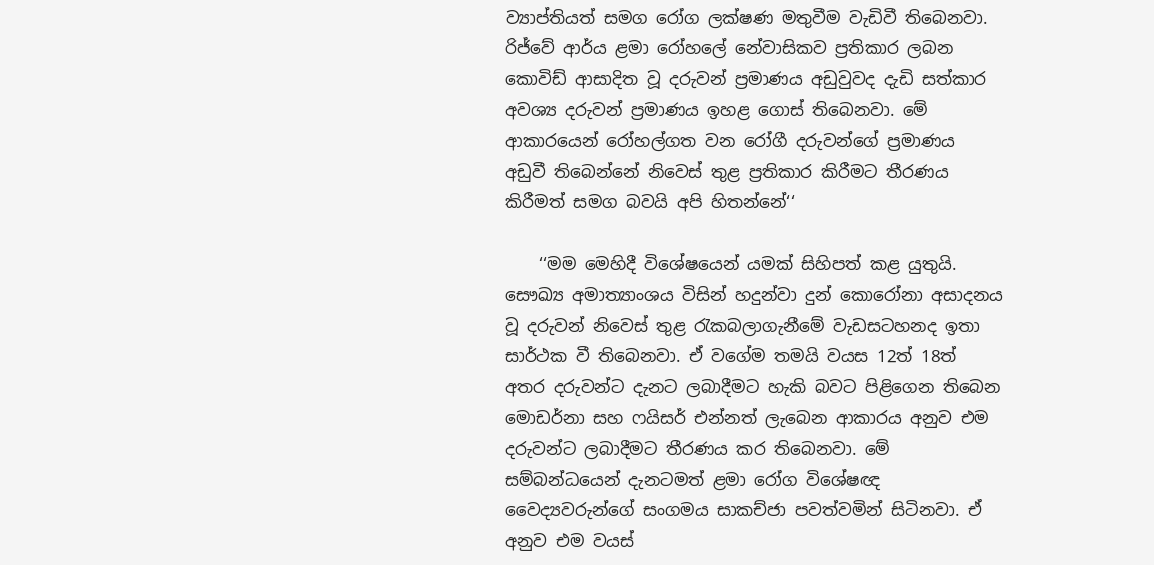ව්‍යාප්තියත් සමග රෝග ලක්ෂණ මතුවීම වැඩිවී තිබෙනවා. රිජ්වේ ආර්ය ළමා රෝහලේ නේවාසිකව ප්‍රතිකාර ලබන කොවිඩ් ආසාදිත වූ දරුවන් ප්‍රමාණය අඩුවුවද දැඩි සත්කාර අවශ්‍ය දරුවන් ප්‍රමාණය ඉහළ ගොස් තිබෙනවා. මේ ආකාරයෙන් රෝහල්ගත වන රෝගී දරුවන්ගේ ප්‍රමාණය අඩුවී තිබෙන්නේ නිවෙස් තුළ ප්‍රතිකාර කිරීමට තීරණය කිරීමත් සමග බවයි අපි හිතන්නේ‘‘

    ‘‘මම මෙහිදී විශේෂයෙන් යමක් සිහිපත් කළ යුතුයි. සෞඛ්‍ය අමාත්‍යාංශය විසින් හදුන්වා දුන් කොරෝනා අසාදනය වූ දරුවන් නිවෙස් තුළ රැකබලාගැනීමේ වැඩසටහනද ඉතා සාර්ථක වී තිබෙනවා. ඒ වගේම තමයි වයස 12ත් 18ත් අතර දරුවන්ට දැනට ලබාදීමට හැකි බවට පිළිගෙන තිබෙන මොඩර්නා සහ ෆයිසර් එන්නත් ලැබෙන ආකාරය අනුව එම දරුවන්ට ලබාදීමට තීරණය කර තිබෙනවා. මේ සම්බන්ධයෙන් දැනටමත් ළමා රෝග විශේෂඥ වෛද්‍යවරුන්ගේ සංගමය සාකච්ජා පවත්වමින් සිටිනවා. ඒ අනුව එම වයස්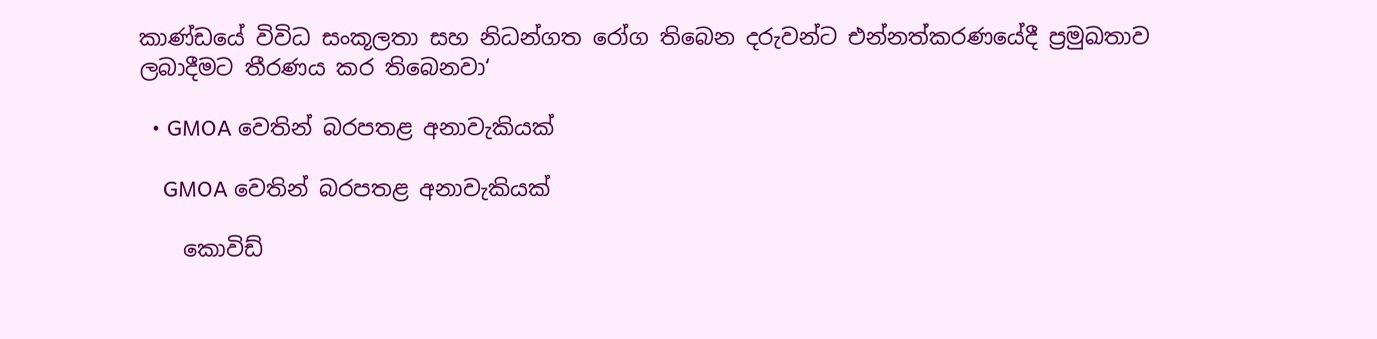කාණ්ඩයේ විවිධ සංකූලතා සහ නිධන්ගත රෝග තිබෙන දරුවන්ට එන්නත්කරණයේදී ප්‍රමුඛතාව ලබාදීමට තීරණය කර තිබෙනවා‘

  • GMOA වෙතින් බරපතළ අනාවැකියක්

    GMOA වෙතින් බරපතළ අනාවැකියක්

    කොවිඩ්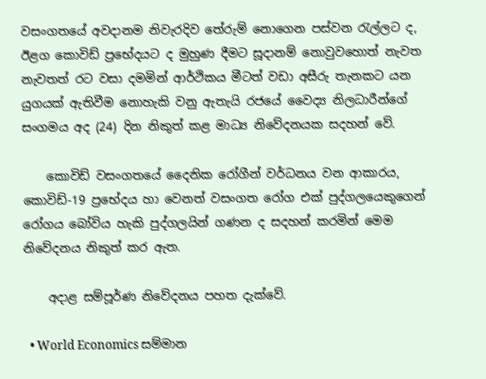වසංගතයේ අවදානම නිවැරදිව තේරුම් නොගෙන පස්වන රැල්ලට ද, ඊළග කොවිඩ් ප්‍රභේදයට ද මුහුණ දීමට සූදානම් නොවුවහොත් නැවත නැවතත් රට වසා දමමින් ආර්ථිකය මීටත් වඩා අසීරු තැනකට යන යුගයක් ඇතිවීම නොහැකි වනු ඇතැයි රජයේ වෛද්‍ය නිලධාරීන්ගේ සංගමය අද (24) දින නිකුත් කළ මාධ්‍ය නිවේදනයක සදහන් වේ.

    කොවිඩ් වසංගතයේ දෛනික රෝගීන් වර්ධනය වන ආකාරය, කොවිඩ්-19 ප්‍රභේදය හා වෙනත් වසංගත රෝග එක් පුද්ගලයෙකුගෙන් රෝගය බෝවිය හැකි පුද්ගලයින් ගණන ද සදහන් කරමින් මෙම නිවේදනය නිකුත් කර ඇත.

    අදාළ සම්පූර්ණ නිවේදනය පහත දැක්වේ.

  • World Economics සම්මාන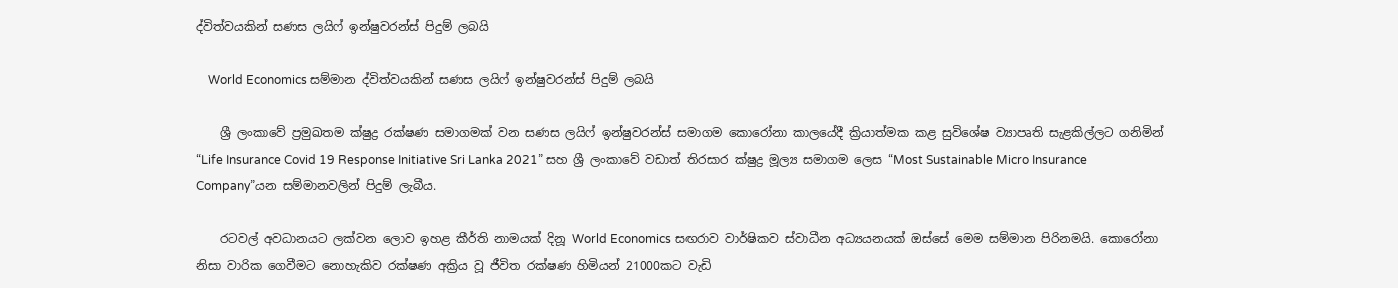ද්විත්වයකින් සණස ලයිෆ් ඉන්ෂුවරන්ස් පිදුම් ලබයි

    World Economics සම්මාන ද්විත්වයකින් සණස ලයිෆ් ඉන්ෂුවරන්ස් පිදුම් ලබයි

    ශ්‍රී ලංකාවේ ප්‍රමුඛතම ක්ෂුද්‍ර රක්ෂණ සමාගමක් වන සණස ලයිෆ් ඉන්ෂුවරන්ස් සමාගම කොරෝනා කාලයේදී ක්‍රියාත්මක කළ සුවිශේෂ ව්‍යාපෘති සැළකිල්ලට ගනිමින් “Life Insurance Covid 19 Response Initiative Sri Lanka 2021” සහ ශ්‍රී ලංකාවේ වඩාත් තිරසාර ක්ෂුද්‍ර මූල්‍ය සමාගම ලෙස “Most Sustainable Micro Insurance Company”යන සම්මානවලින් පිදුම් ලැබීය.

    රටවල් අවධානයට ලක්වන ලොව ඉහළ කීර්ති නාමයක් දිනූ World Economics සඟරාව වාර්ෂිකව ස්වාධීන අධ්‍යයනයක් ඔස්සේ මෙම සම්මාන පිරිනමයි. කොරෝනා නිසා වාරික ගෙවීමට නොහැකිව රක්ෂණ අක්‍රිය වූ ජීවිත රක්ෂණ හිමියන් 21000කට වැඩි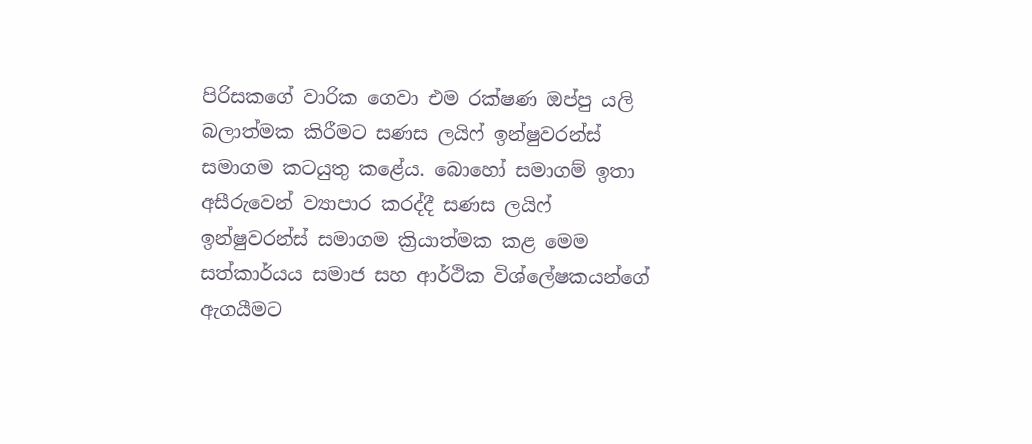පිරිසකගේ වාරික ගෙවා එම රක්ෂණ ඔප්පු යලි බලාත්මක කිරීමට සණස ලයිෆ් ඉන්ෂුවරන්ස් සමාගම කටයුතු කළේය. බොහෝ සමාගම් ඉතා අසීරුවෙන් ව්‍යාපාර කරද්දී සණස ලයිෆ් ඉන්ෂුවරන්ස් සමාගම ක්‍රියාත්මක කළ මෙම සත්කාර්යය සමාජ සහ ආර්ථික විශ්ලේෂකයන්ගේ ඇගයීමට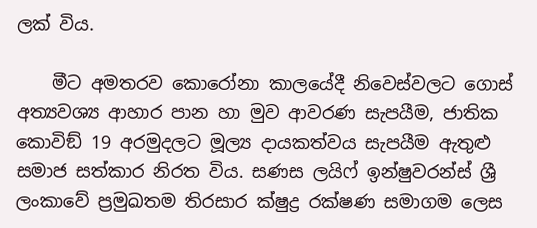ලක් විය.

    මීට අමතරව කොරෝනා කාලයේදී නිවෙස්වලට ගොස් අත්‍යවශ්‍ය ආහාර පාන හා මුව ආවරණ සැපයීම, ජාතික කොවිඞ් 19 අරමුදලට මූල්‍ය දායකත්වය සැපයීම ඇතුළු සමාජ සත්කාර නිරත විය. සණස ලයිෆ් ඉන්ෂුවරන්ස් ශ්‍රී ලංකාවේ ප්‍රමුඛතම තිරසාර ක්ෂුද්‍ර රක්ෂණ සමාගම ලෙස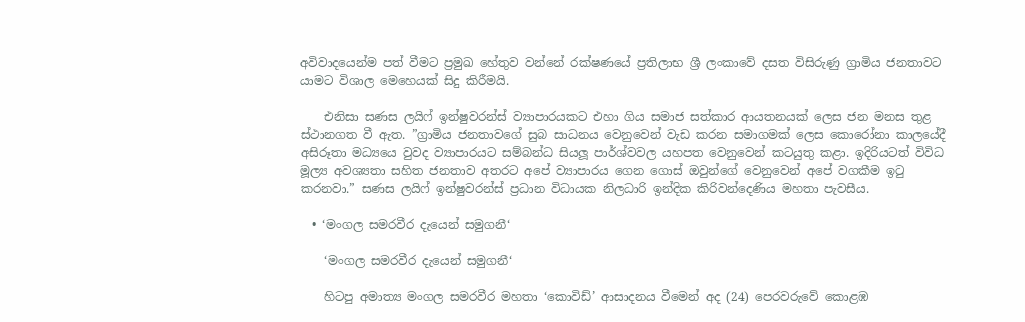අවිවාදයෙන්ම පත් වීමට ප්‍රමුඛ හේතුව වන්නේ රක්ෂණයේ ප්‍රතිලාභ ශ්‍රී ලංකාවේ දසත විසිරුණු ග්‍රාමිය ජනතාවට යාමට විශාල මෙහෙයක් සිදු කිරීමයි.

    එනිසා සණස ලයිෆ් ඉන්ෂුවරන්ස් ව්‍යාපාරයකට එහා ගිය සමාජ සත්කාර ආයතනයක් ලෙස ජන මනස තුළ ස්ථානගත වී ඇත. ”ග්‍රාමිය ජනතාවගේ සුබ සාධනය වෙනුවෙන් වැඩ කරන සමාගමක් ලෙස කොරෝනා කාලයේදී අසිරූතා මධ්‍යයෙ වුවද ව්‍යාපාරයට සම්බන්ධ සියලූ පාර්ශ්වවල යහපත වෙනුවෙන් කටයුතු කළා. ඉදිරියටත් විවිධ මූල්‍ය අවශ්‍යතා සහිත ජනතාව අතරට අපේ ව්‍යාපාරය ගෙන ගොස් ඔවුන්ගේ වෙනුවෙන් අපේ වගකීම ඉටු කරනවා.” සණස ලයිෆ් ඉන්ෂුවරන්ස් ප්‍රධාන විධායක නිලධාරි ඉන්දික කිරිවන්දෙණිය මහතා පැවසීය.

  • ‘මංගල සමරවීර දැයෙන් සමුගනී‘

    ‘මංගල සමරවීර දැයෙන් සමුගනී‘

    හිටපු අමාත්‍ය මංගල සමරවීර මහතා ‘කොවිඩ්’ ආසාදනය වීමෙන් අද (24) පෙරවරුවේ කොළඹ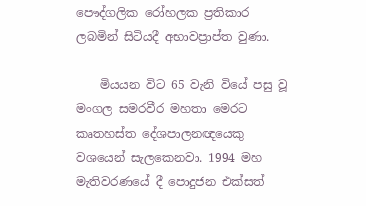පෞද්ගලික රෝහලක ප්‍රතිකාර ලබමින් සිටියදී අභාවප්‍රාප්ත වුණා.

    මියයන විට 65 වැනි වියේ පසු වූ මංගල සමරවීර මහතා මෙරට කෘතහස්ත දේශපාලනඥයෙකු වශයෙන් සැලකෙනවා. 1994 මහ මැතිවරණයේ දී පොදුජන එක්සත්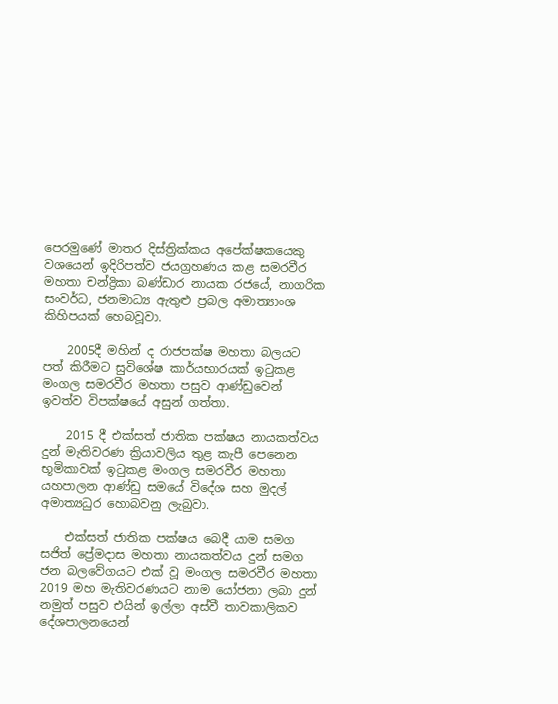පෙරමුණේ මාතර දිස්ත්‍රික්කය අපේක්ෂකයෙකු වශයෙන් ඉදිරිපත්ව ජයග්‍රහණය කළ සමරවීර මහතා චන්ද්‍රිකා බණ්ඩාර නායක රජයේ, නාගරික සංවර්ධ, ජනමාධ්‍ය ඇතුළු ප්‍රබල අමාත්‍යාංශ කිහිපයක් හෙබවූවා.

    2005දී මහින් ද රාජපක්ෂ මහතා බලයට පත් කිරීමට සුවිශේෂ කාර්යභාරයක් ඉටුකළ මංගල සමරවීර මහතා පසුව ආණ්ඩුවෙන් ඉවත්ව විපක්ෂයේ අසුන් ගත්තා.

    2015 දී එක්සත් ජාතික පක්ෂය නායකත්වය දුන් මැතිවරණ ක්‍රියාවලිය තුළ කැපී පෙනෙන භූමිකාවක් ඉටුකළ මංගල සමරවීර මහතා යහපාලන ආණ්ඩු සමයේ විදේශ සහ මුදල් අමාත්‍යධුර හොබවනු ලැබුවා.

    එක්සත් ජාතික පක්ෂය බෙදී යාම සමග සජිත් ප්‍රේමදාස මහතා නායකත්වය දුන් සමග ජන බලවේගයට එක් වූ මංගල සමරවීර මහතා 2019 මහ මැතිවරණයට නාම යෝජනා ලබා දුන් නමුත් පසුව එයින් ඉල්ලා අස්වී තාවකාලිකව දේශපාලනයෙන්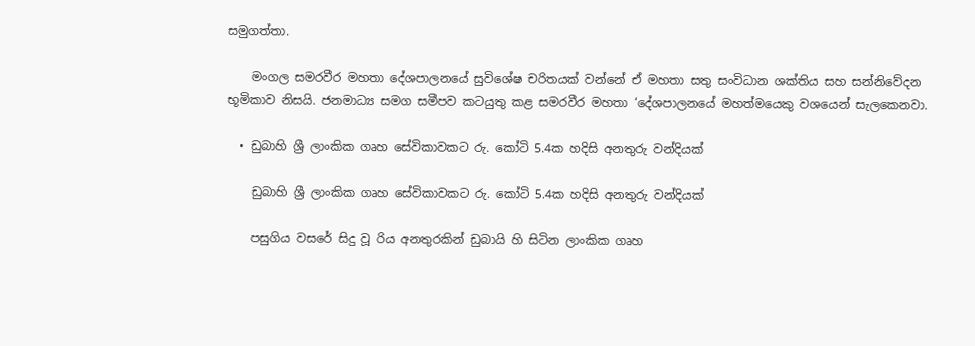සමුගත්තා.

    මංගල සමරවීර මහතා දේශපාලනයේ සුවිශේෂ චරිතයක් වන්නේ ඒ මහතා සතු සංවිධාන ශක්තිය සහ සන්නිවේදන භූමිකාව නිසයි. ජනමාධ්‍ය සමග සමීපව කටයුතු කළ සමරවීර මහතා ‘දේශපාලනයේ මහත්මයෙකු වශයෙන් සැලකෙනවා.

  • ඩුබාහි ශ්‍රී ලාංකික ගෘහ සේවිකාවකට රු. කෝටි 5.4ක හදිසි අනතුරු වන්දියක්

    ඩුබාහි ශ්‍රී ලාංකික ගෘහ සේවිකාවකට රු. කෝටි 5.4ක හදිසි අනතුරු වන්දියක්

    පසුගිය වසරේ සිදු වූ රිය අනතුරකින් ඩුබායි හි සිටින ලාංකික ගෘහ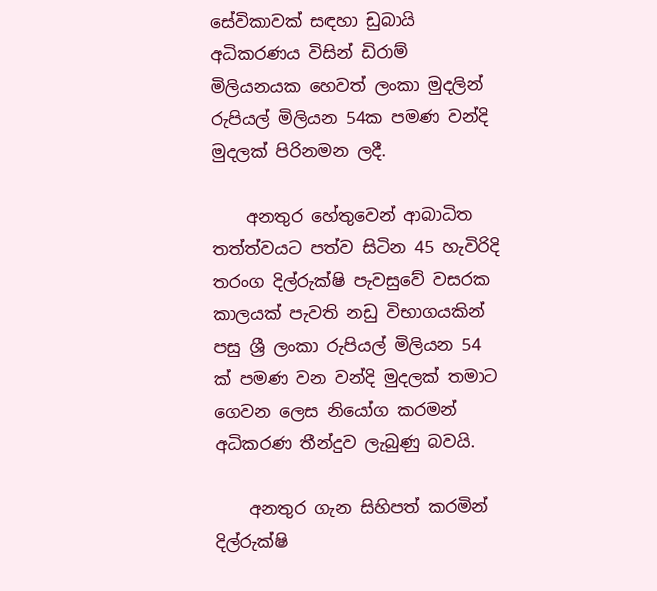සේවිකාවක් සඳහා ඩුබායි අධිකරණය විසින් ඩිරාම් මිලියනයක හෙවත් ලංකා මුදලින් රුපියල් මිලියන 54ක පමණ වන්දි මුදලක් පිරිනමන ලදී.

    අනතුර හේතුවෙන් ආබාධිත තත්ත්වයට පත්ව සිටින 45 හැවිරිදි තරංග දිල්රුක්ෂි පැවසුවේ වසරක කාලයක් පැවති නඩු විභාගයකින් පසු ශ්‍රී ලංකා රුපියල් මිලියන 54 ක් පමණ වන වන්දි මුදලක් තමාට ගෙවන ලෙස නියෝග කරමන් අධිකරණ තීන්දුව ලැබුණු බවයි.

    අනතුර ගැන සිහිපත් කරමින් දිල්රුක්ෂි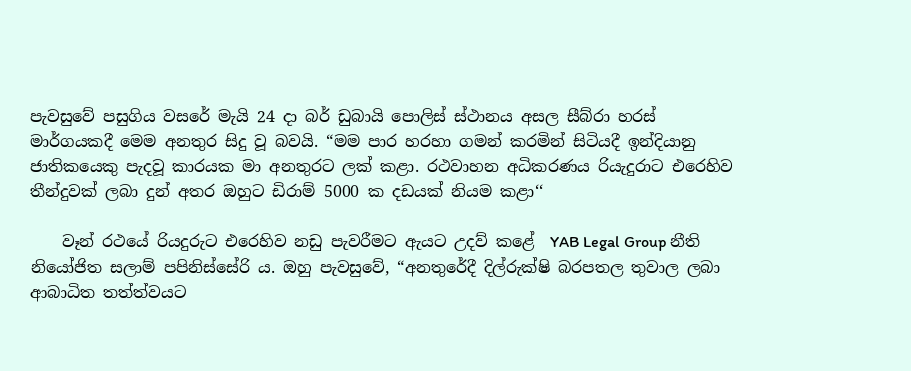පැවසුවේ පසුගිය වසරේ මැයි 24 දා බර් ඩුබායි පොලිස් ස්ථානය අසල සීබ්රා හරස් මාර්ගයකදී මෙම අනතුර සිදු වූ බවයි. “මම පාර හරහා ගමන් කරමින් සිටියදී ඉන්දියානු ජාතිකයෙකු පැදවූ කාරයක මා අනතුරට ලක් කළා. රථවාහන අධිකරණය රියැදුරාට එරෙහිව තීන්දුවක් ලබා දුන් අතර ඔහුට ඩිරාම් 5000 ක දඩයක් නියම කළා‘‘

    වෑන් රථයේ රියදුරුට එරෙහිව නඩු පැවරීමට ඇයට උදව් කළේ  YAB Legal Group නීති නියෝජිත සලාම් පපිනිස්සේරි ය. ඔහු පැවසුවේ, “අනතුරේදී දිල්රුක්ෂි බරපතල තුවාල ලබා ආබාධිත තත්ත්වයට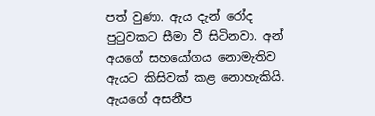පත් වුණා. ඇය දැන් රෝද පුටුවකට සීමා වී සිටිනවා. අන් අයගේ සහයෝගය නොමැතිව ඇයට කිසිවක් කළ නොහැකියි. ඇයගේ අසනීප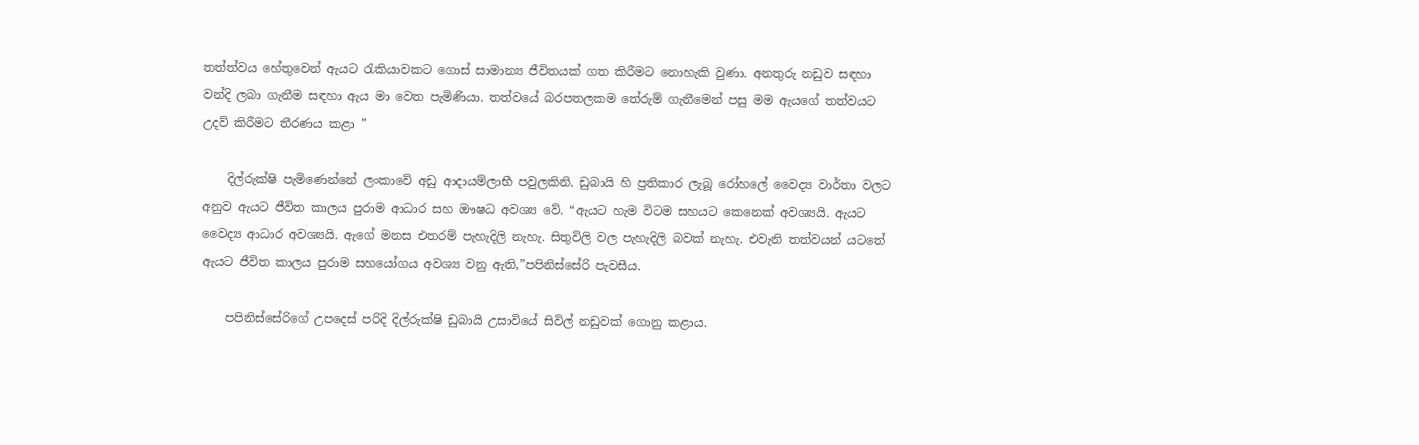තත්ත්වය හේතුවෙන් ඇයට රැකියාවකට ගොස් සාමාන්‍ය ජීවිතයක් ගත කිරීමට නොහැකි වුණා. අනතුරු නඩුව සඳහා වන්දි ලබා ගැනීම සඳහා ඇය මා වෙත පැමිණියා. තත්වයේ බරපතලකම තේරුම් ගැනීමෙන් පසු මම ඇයගේ තත්වයට උදව් කිරීමට තීරණය කළා ”

    දිල්රුක්ෂි පැමිණෙන්නේ ලංකාවේ අඩු ආදායම්ලාභී පවුලකිනි. ඩුබායි හි ප්‍රතිකාර ලැබූ රෝහලේ වෛද්‍ය වාර්තා වලට අනුව ඇයට ජීවිත කාලය පුරාම ආධාර සහ ඖෂධ අවශ්‍ය වේ. “ඇයට හැම විටම සහයට කෙනෙක් අවශ්‍යයි. ඇයට වෛද්‍ය ආධාර අවශ්‍යයි. ඇගේ මනස එතරම් පැහැදිලි නැහැ. සිතුවිලි වල පැහැදිලි බවක් නැහැ. එවැනි තත්වයන් යටතේ ඇයට ජීවිත කාලය පුරාම සහයෝගය අවශ්‍ය වනු ඇති,”පපිනිස්සේරි පැවසීය.

    පපිනිස්සේරිගේ උපදෙස් පරිදි දිල්රුක්ෂි ඩුබායි උසාවියේ සිවිල් නඩුවක් ගොනු කළාය.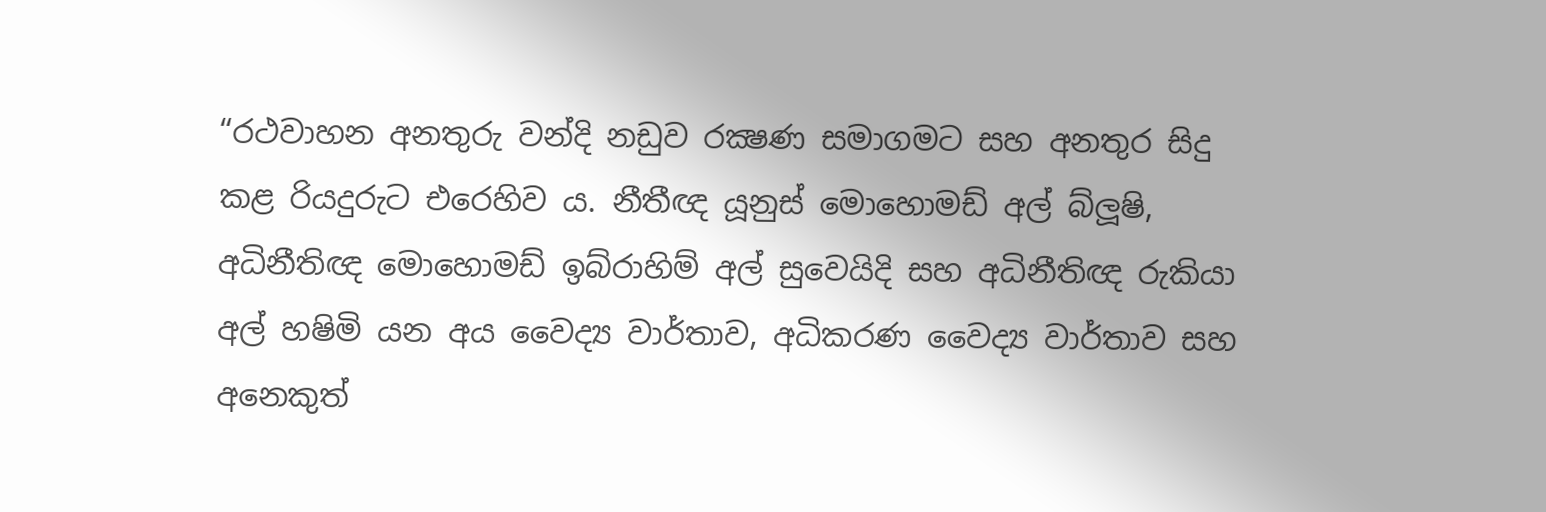“රථවාහන අනතුරු වන්දි නඩුව රක්‍ෂණ සමාගමට සහ අනතුර සිදු කළ රියදුරුට එරෙහිව ය. නීතීඥ යූනුස් මොහොමඩ් අල් බ්ලූෂි, අධිනීතිඥ මොහොමඩ් ඉබ්රාහිම් අල් සුවෙයිදි සහ අධිනීතිඥ රුකියා අල් හෂිමි යන අය වෛද්‍ය වාර්තාව, අධිකරණ වෛද්‍ය වාර්තාව සහ අනෙකුත්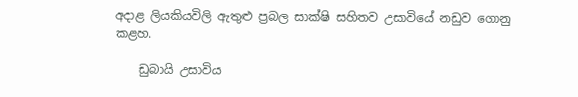අදාළ ලියකියවිලි ඇතුළු ප්‍රබල සාක්ෂි සහිතව උසාවියේ නඩුව ගොනු කළහ.

    ඩුබායි උසාවිය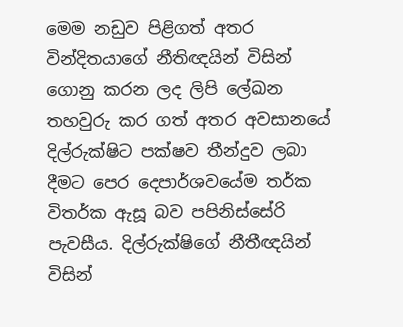මෙම නඩුව පිළිගත් අතර වින්දිතයාගේ නීතිඥයින් විසින් ගොනු කරන ලද ලිපි ලේඛන තහවුරු කර ගත් අතර අවසානයේ දිල්රුක්ෂිට පක්ෂව තීන්දුව ලබා දීමට පෙර දෙපාර්ශවයේම තර්ක විතර්ක ඇසූ බව පපිනිස්සේරි පැවසීය. දිල්රුක්ෂිගේ නීතීඥයින් විසින්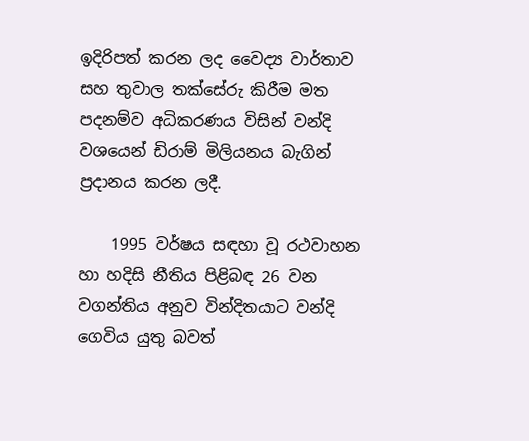ඉදිරිපත් කරන ලද වෛද්‍ය වාර්තාව සහ තුවාල තක්සේරු කිරීම මත පදනම්ව අධිකරණය විසින් වන්දි වශයෙන් ඩිරාම් මිලියනය බැගින් ප්‍රදානය කරන ලදී.

    1995 වර්ෂය සඳහා වූ රථවාහන හා හදිසි නීතිය පිළිබඳ 26 වන වගන්තිය අනුව වින්දිතයාට වන්දි ගෙවිය යුතු බවත්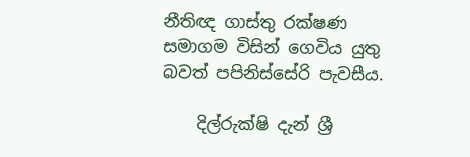නීතිඥ ගාස්තු රක්ෂණ සමාගම විසින් ගෙවිය යුතු බවත් පපිනිස්සේරි පැවසීය.

    දිල්රුක්ෂි දැන් ශ්‍රී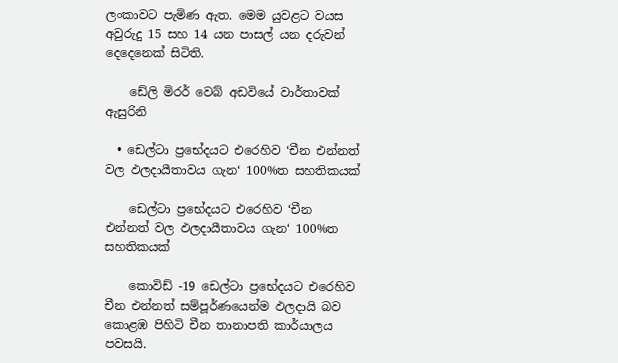ලංකාවට පැමිණ ඇත. මෙම යුවළට වයස අවුරුදු 15 සහ 14 යන පාසල් යන දරුවන් දෙදෙනෙක් සිටිති.

    ඩේලි මිරර් වෙබ් අඩවියේ වාර්තාවක් ඇසුරිනි

  • ඩෙල්ටා ප්‍රභේදයට එරෙහිව ‘චීන එන්නත් වල ඵලදායීතාවය ගැන‘ 100%ත සහතිකයක්

    ඩෙල්ටා ප්‍රභේදයට එරෙහිව ‘චීන එන්නත් වල ඵලදායීතාවය ගැන‘ 100%ත සහතිකයක්

    කොවිඩ් -19 ඩෙල්ටා ප්‍රභේදයට එරෙහිව චීන එන්නත් සම්පූර්ණයෙන්ම ඵලදායි බව කොළඹ පිහිටි චීන තානාපති කාර්යාලය පවසයි.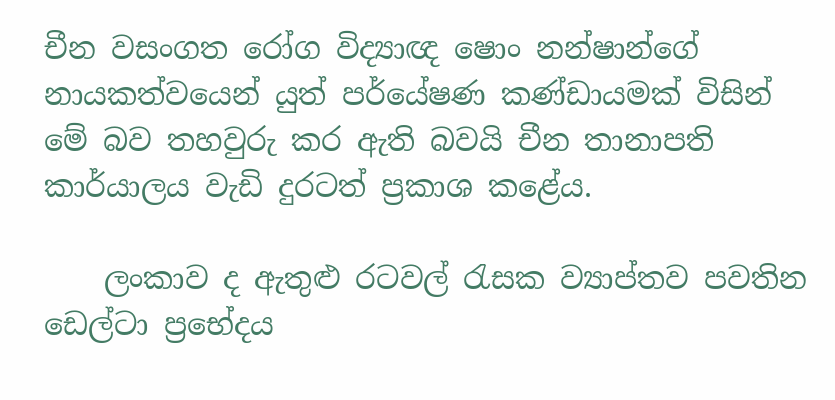චීන වසංගත රෝග විද්‍යාඥ ෂොං නන්ෂාන්ගේ නායකත්වයෙන් යුත් පර්යේෂණ කණ්ඩායමක් විසින් මේ බව තහවුරු කර ඇති බවයි චීන තානාපති කාර්යාලය වැඩි දුරටත් ප්‍රකාශ කළේය.

    ලංකාව ද ඇතුළු රටවල් රැසක ව්‍යාප්තව පවතින ඩෙල්ටා ප්‍රභේදය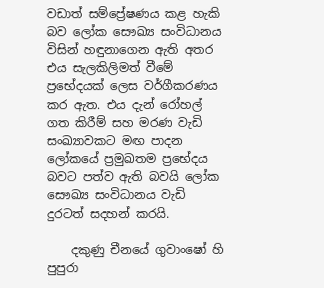වඩාත් සම්ප්‍රේෂණය කළ හැකි බව ලෝක සෞඛ්‍ය සංවිධානය විසින් හඳුනාගෙන ඇති අතර එය සැලකිලිමත් වීමේ ප්‍රභේදයක් ලෙස වර්ගීකරණය කර ඇත. එය දැන් රෝහල් ගත කිරීම් සහ මරණ වැඩි සංඛ්‍යාවකට මඟ පාදන ලෝකයේ ප්‍රමුඛතම ප්‍රභේදය බවට පත්ව ඇති බවයි ලෝක සෞඛ්‍ය සංවිධානය වැඩි දුරටත් සදහන් කරයි.

    දකුණු චීනයේ ගුවාංෂෝ හි පුපුරා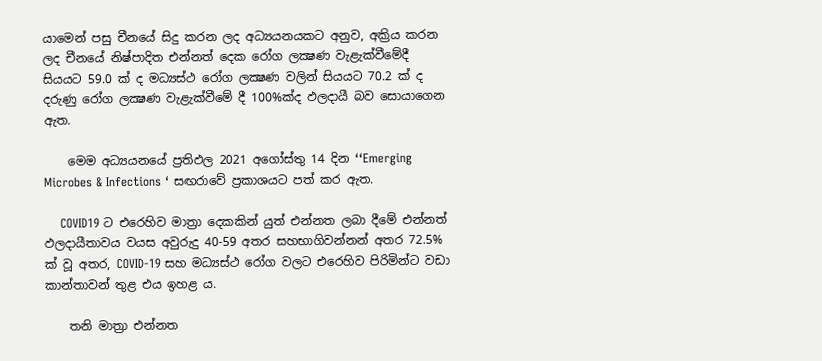යාමෙන් පසු චීනයේ සිදු කරන ලද අධ්‍යයනයකට අනුව, අක්‍රිය කරන ලද චීනයේ නිෂ්පාදිත එන්නත් දෙක රෝග ලක්‍ෂණ වැළැක්වීමේදී සියයට 59.0 ක් ද මධ්‍යස්ථ රෝග ලක්‍ෂණ වලින් සියයට 70.2 ක් ද දරුණු රෝග ලක්‍ෂණ වැළැක්වීමේ දී 100%ක්ද ඵලදායී බව සොයාගෙන ඇත.

    මෙම අධ්‍යයනයේ ප්‍රතිඵල 2021 අගෝස්තු 14 දින ‘‘Emerging Microbes & Infections ‘ සඟරාවේ ප්‍රකාශයට පත් කර ඇත.

    COVID19 ට එරෙහිව මාත්‍රා දෙකකින් යුත් එන්නත ලබා දීමේ එන්නත් ඵලදායීතාවය වයස අවුරුදු 40-59 අතර සහභාගිවන්නන් අතර 72.5% ක් වූ අතර, COVID-19 සහ මධ්‍යස්ථ රෝග වලට එරෙහිව පිරිමින්ට වඩා කාන්තාවන් තුළ එය ඉහළ ය.

    තනි මාත්‍රා එන්නත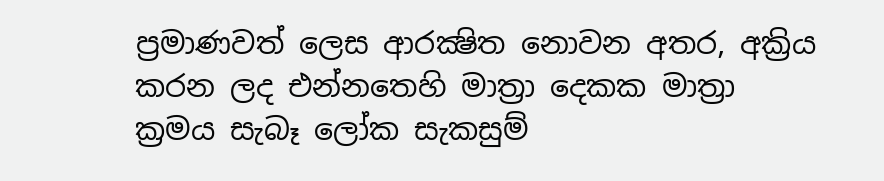ප්‍රමාණවත් ලෙස ආරක්‍ෂිත නොවන අතර, අක්‍රිය කරන ලද එන්නතෙහි මාත්‍රා දෙකක මාත්‍රා ක්‍රමය සැබෑ ලෝක සැකසුම්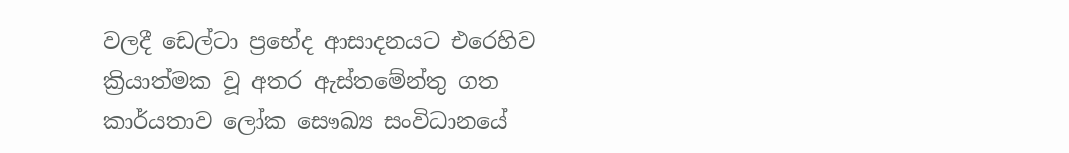වලදී ඩෙල්ටා ප්‍රභේද ආසාදනයට එරෙහිව ක්‍රියාත්මක වූ අතර ඇස්තමේන්තු ගත කාර්යතාව ලෝක සෞඛ්‍ය සංවිධානයේ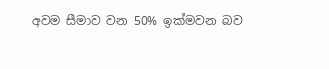අවම සීමාව වන 50% ඉක්මවන බව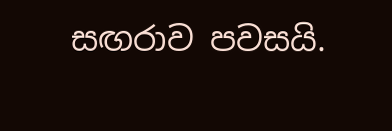සඟරාව පවසයි.